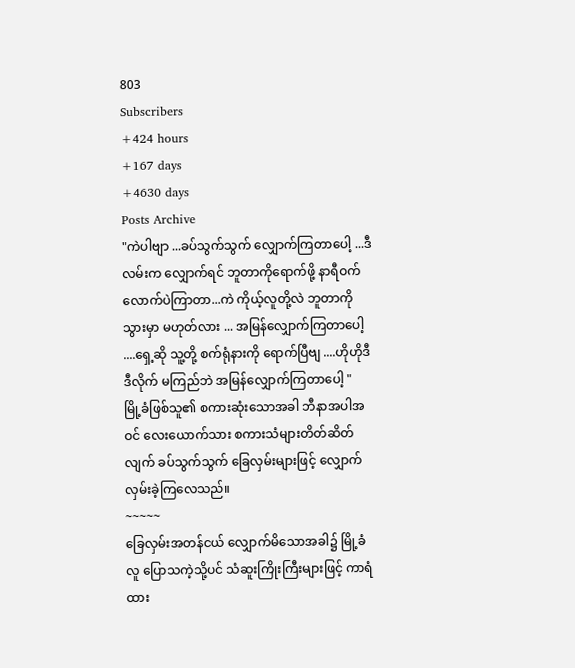803
Subscribers
+424 hours
+167 days
+4630 days
Posts Archive
"ကဲပါဗျာ ...ခပ်သွက်သွက် လျှောက်ကြတာပေါ့ ...ဒီလမ်းက လျှောက်ရင် ဘူတာကိုရောက်ဖို့ နာရီဝက်လောက်ပဲကြာတာ...ကဲ ကိုယ့်လူတို့လဲ ဘူတာကို သွားမှာ မဟုတ်လား ... အမြန်လျှောက်ကြတာပေါ့ ....ရှေ့ဆို သူ့တို့ စက်ရုံနားကို ရောက်ပြီဗျ ....ဟိုဟိုဒီဒီလိုက် မကြည်ဘဲ အမြန်လျှောက်ကြတာပေါ့ "
မြို့ခံဖြစ်သူ၏ စကားဆုံးသောအခါ ဘီနာအပါအဝင် လေးယောက်သား စကားသံများတိတ်ဆိတ်လျက် ခပ်သွက်သွက် ခြေလှမ်းများဖြင့် လျှောက်လှမ်းခဲ့ကြလေသည်။
~~~~~
ခြေလှမ်းအတန်ငယ် လျှောက်မိသောအခါ၌ မြို့ခံလူ ပြောသကဲ့သို့ပင် သံဆူးကြိုးကြီးများဖြင့် ကာရံထား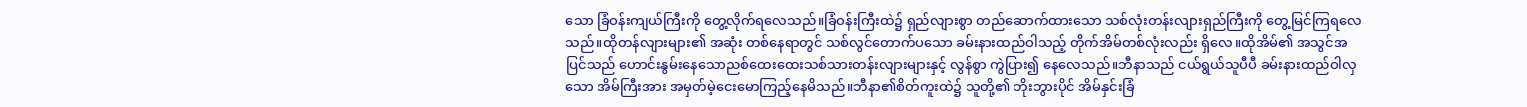သော ခြံဝန်းကျယ်ကြီးကို တွေ့လိုက်ရလေသည်။ခြံဝန်းကြီးထဲ၌ ရှည်လျားစွာ တည်ဆောက်ထားသော သစ်လုံးတန်းလျားရှည်ကြီးကို တွေ့မြင်ကြရလေသည်။ထိုတန်လျားများ၏ အဆုံး တစ်နေရာတွင် သစ်လွင်တောက်ပသော ခမ်းနားထည်ဝါသည့် တိုက်အိမ်တစ်လုံးလည်း ရှိလေ။ထိုအိမ်၏ အသွင်အပြင်သည် ဟောင်းနွမ်းနေသောညစ်ထေးထေးသစ်သားတန်းလျားများနှင့် လွန်စွာ ကွဲပြား၍ နေလေသည်။ဘီနာသည် ငယ်ရွယ်သူပီပီ ခမ်းနားထည်ဝါလှသော အိမ်ကြီးအား အမှတ်မဲ့ငေးမောကြည့်နေမိသည်။ဘီနာ၏စိတ်ကူးထဲ၌ သူတို့၏ ဘိုးဘွားပိုင် အိမ်နှင်းခြံ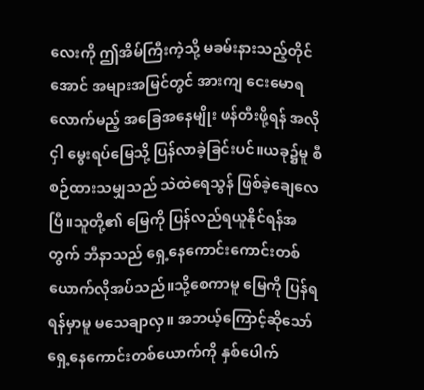လေးကို ဤအိမ်ကြီးကဲ့သို့ မခမ်းနားသည့်တိုင်အောင် အများအမြင်တွင် အားကျ ငေးမောရလောက်မည့် အခြေအနေမျိုး ဖန်တီးဖို့ရန် အလိုငှါ မွေးရပ်မြေသို့ ပြန်လာခဲ့ခြင်းပင်။ယခု၌မူ စီစဉ်ထားသမျှသည် သဲထဲရေသွန် ဖြစ်ခဲ့ချေလေပြီ။သူတို့၏ မြေကို ပြန်လည်ရယူနိုင်ရန်အတွက် ဘီနာသည် ရှေ့နေကောင်းကောင်းတစ်ယောက်လိုအပ်သည်။သို့စေကာမူ မြေကို ပြန်ရရန်မှာမူ မသေချာလှ။ အဘယ့်ကြောင့်ဆိုသော် ရှေ့နေကောင်းတစ်ယောက်ကို နှစ်ပေါက်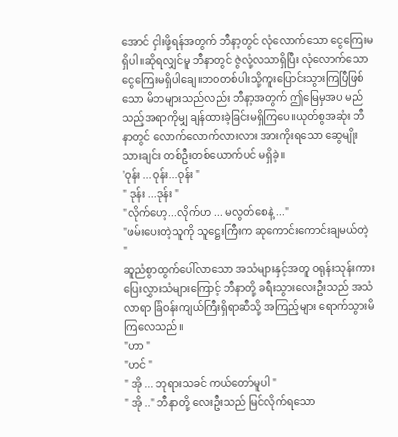အောင် ငှါးဖို့ရန်အတွက် ဘီနာ့တွင် လုံလောက်သော ငွေကြေးမရှိပါ။ဆိုရလျှင်မူ ဘီနာတွင် ဇွဲလုံ့လသာရှိပြီး လုံလောက်သောငွေကြေးမရှိပါချေ။ဘ၀တစ်ပါးသို့ကူးပြောင်းသွားကြပြီဖြစ်သော မိဘများသည်လည်း ဘီနာ့အတွက် ဤမြေမှအပ မည်သည့်အရာကိုမျှ ချန်ထားခဲ့ခြင်းမရှိကြပေ။ယုတ်စွအဆုံး ဘီနာတွင် လောက်လောက်လားလား အားကိုးရသော ဆွေမျိုးသားချင်း တစ်ဦးတစ်ယောက်ပင် မရှိခဲ့။
'ဝုန်း ...ဝုန်း...ဝုန်း "
" ဒုန်း ...ဒုန်း "
"လိုက်ဟေ့...လိုက်ဟ ... မလွတ်စေနဲ့ ..."
"ဖမ်းပေးတဲ့သူကို သူဋ္ဌေးကြီးက ဆုကောင်းကောင်းချမယ်တဲ့ "
ဆူညံစွာထွက်ပေါ်လာသော အသံများနှင့်အတူ ဝရုန်းသုန်းကား ပြေးလွှားသံများကြောင့် ဘီနာတို့ ခရီးသွားလေးဦးသည် အသံလာရာ ခြံဝန်းကျယ်ကြီးရှိရာဆီသို့ အကြည့်များ ရောက်သွားမိကြလေသည်။
"ဟာ "
"ဟင် "
" အို ... ဘုရားသခင် ကယ်တော်မူပါ "
" အို .." ဘီနာတို့ လေးဦးသည် မြင်လိုက်ရသော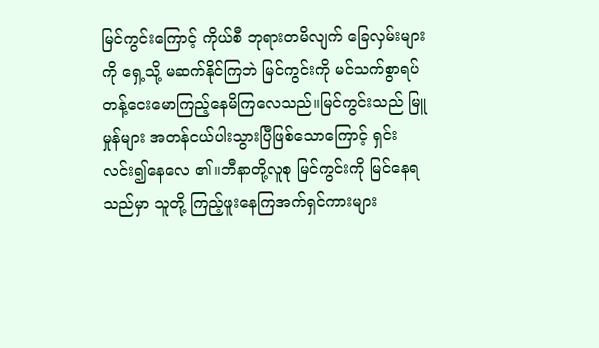မြင်ကွင်းကြောင့် ကိုယ်စီ ဘုရားတမိလျက် ခြေလှမ်းများကို ရှေ့သို့ မဆက်နိုင်ကြဘဲ မြင်ကွင်းကို မင်သက်စွာရပ်တန့်ငေးမောကြည့်နေမိကြလေသည်။မြင်ကွင်းသည် မြူမှုန်များ အတန်ငယ်ပါးသွားပြီဖြစ်သောကြောင့် ရှင်းလင်း၍နေလေ ၏။ဘီနာတို့လူစု မြင်ကွင်းကို မြင်နေရသည်မှာ သူတို့ ကြည့်ဖူးနေကြအက်ရှင်ကားများ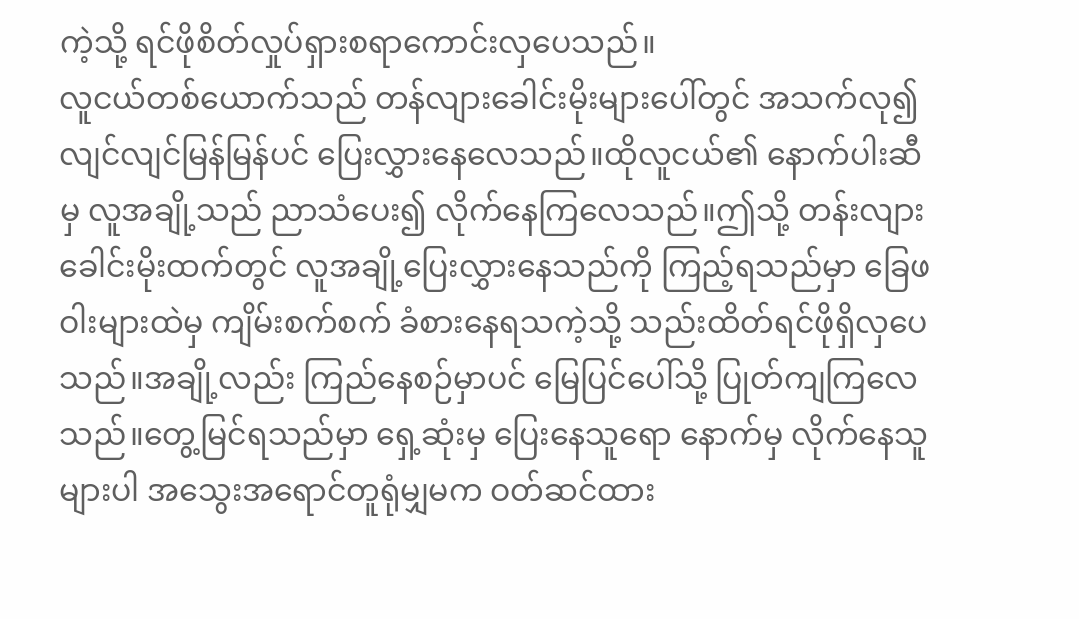ကဲ့သို့ ရင်ဖိုစိတ်လှုပ်ရှားစရာကောင်းလှပေသည်။
လူငယ်တစ်ယောက်သည် တန်လျားခေါင်းမိုးများပေါ်တွင် အသက်လု၍ လျင်လျင်မြန်မြန်ပင် ပြေးလွှားနေလေသည်။ထိုလူငယ်၏ နောက်ပါးဆီမှ လူအချို့သည် ညာသံပေး၍ လိုက်နေကြလေသည်။ဤသို့ တန်းလျားခေါင်းမိုးထက်တွင် လူအချို့ပြေးလွှားနေသည်ကို ကြည့်ရသည်မှာ ခြေဖဝါးများထဲမှ ကျိမ်းစက်စက် ခံစားနေရသကဲ့သို့ သည်းထိတ်ရင်ဖိုရှိလှပေသည်။အချို့လည်း ကြည်နေစဉ်မှာပင် မြေပြင်ပေါ်သို့ ပြုတ်ကျကြလေသည်။တွေ့မြင်ရသည်မှာ ရှေ့ဆုံးမှ ပြေးနေသူရော နောက်မှ လိုက်နေသူများပါ အသွေးအရောင်တူရုံမျှမက ဝတ်ဆင်ထား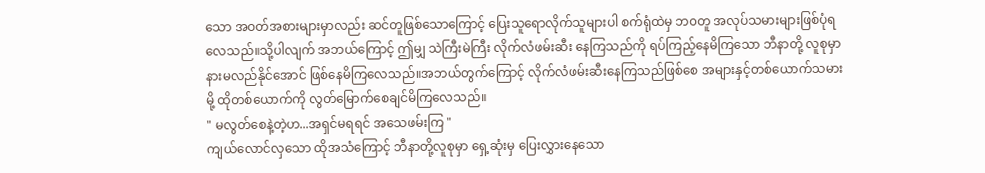သော အဝတ်အစားများမှာလည်း ဆင်တူဖြစ်သောကြောင့် ပြေးသူရောလိုက်သူများပါ စက်ရုံထဲမှ ဘ၀တူ အလုပ်သမားများဖြစ်ပုံရလေသည်။သို့ပါလျက် အဘယ်ကြောင့် ဤမျှ သဲကြီးမဲကြီး လိုက်လံဖမ်းဆီး နေကြသည်ကို ရပ်ကြည့်နေမိကြသော ဘီနာတို့ လူစုမှာ နားမလည်နိုင်အောင် ဖြစ်နေမိကြလေသည်။အဘယ်တွက်ကြောင့် လိုက်လံဖမ်းဆီးနေကြသည်ဖြစ်စေ အများနှင့်တစ်ယောက်သမားမို့ ထိုတစ်ယောက်ကို လွတ်မြောက်စေချင်မိကြလေသည်။
" မလွတ်စေနဲ့တဲ့ဟ...အရှင်မရရင် အသေဖမ်းကြ "
ကျယ်လောင်လှသော ထိုအသံကြောင့် ဘီနာတို့လူစုမှာ ရှေ့ဆုံးမှ ပြေးလွှားနေသော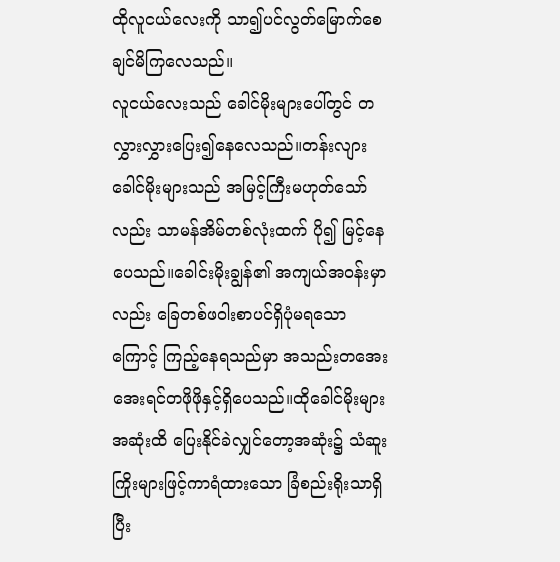ထိုလူငယ်လေးကို သာ၍ပင်လွတ်မြောက်စေချင်မိကြလေသည်။
လူငယ်လေးသည် ခေါင်မိုးများပေါ်တွင် တလွှားလွှားပြေး၍နေလေသည်။တန်းလျားခေါင်မိုးများသည် အမြင့်ကြီးမဟုတ်သော်လည်း သာမန်အိမ်တစ်လုံးထက် ပို၍ မြင့်နေပေသည်။ခေါင်းမိုးချွန်၏ အကျယ်အဝန်းမှာလည်း ခြေတစ်ဖဝါးစာပင်ရှိပုံမရသောကြောင့် ကြည့်နေရသည်မှာ အသည်းတအေးအေးရင်တဖိုဖိုနှင့်ရှိပေသည်။ထိုခေါင်မိုးများအဆုံးထိ ပြေးနိုင်ခဲလျှင်တော့အဆုံး၌ သံဆူးကြိုးများဖြင့်ကာရံထားသော ခြံစည်းရိုးသာရှိပြီး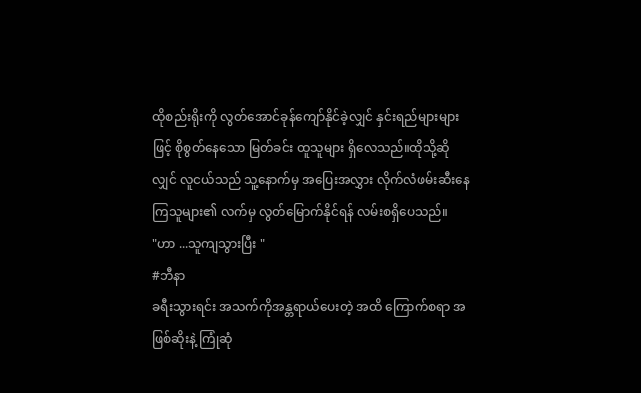ထိုစည်းရိုးကို လွတ်အောင်ခုန်ကျော်နိုင်ခဲ့လျှင် နှင်းရည်များများဖြင့် စိုစွတ်နေသော မြတ်ခင်း ထူသူများ ရှိလေသည်။ထိုသို့ဆိုလျှင် လူငယ်သည် သူ့နောက်မှ အပြေးအလွှား လိုက်လံဖမ်းဆီးနေကြသူများ၏ လက်မှ လွတ်မြောက်နိုင်ရန် လမ်းစရှိပေသည်။
"ဟာ ...သူကျသွားပြီး "
#ဘီနာ
ခရီးသွားရင်း အသက်ကိုအန္တရာယ်ပေးတဲ့ အထိ ကြောက်စရာ အဖြစ်ဆိုးနဲ့ ကြုံဆုံ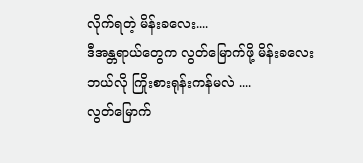လိုက်ရတဲ့ မိန်းခလေး....
ဒီအန္တရာယ်တွေက လွတ်မြောက်ဖို့ မိန်းခလေး ဘယ်လို ကြိုးစားရုန်းကန်မလဲ ....
လွတ်မြောက်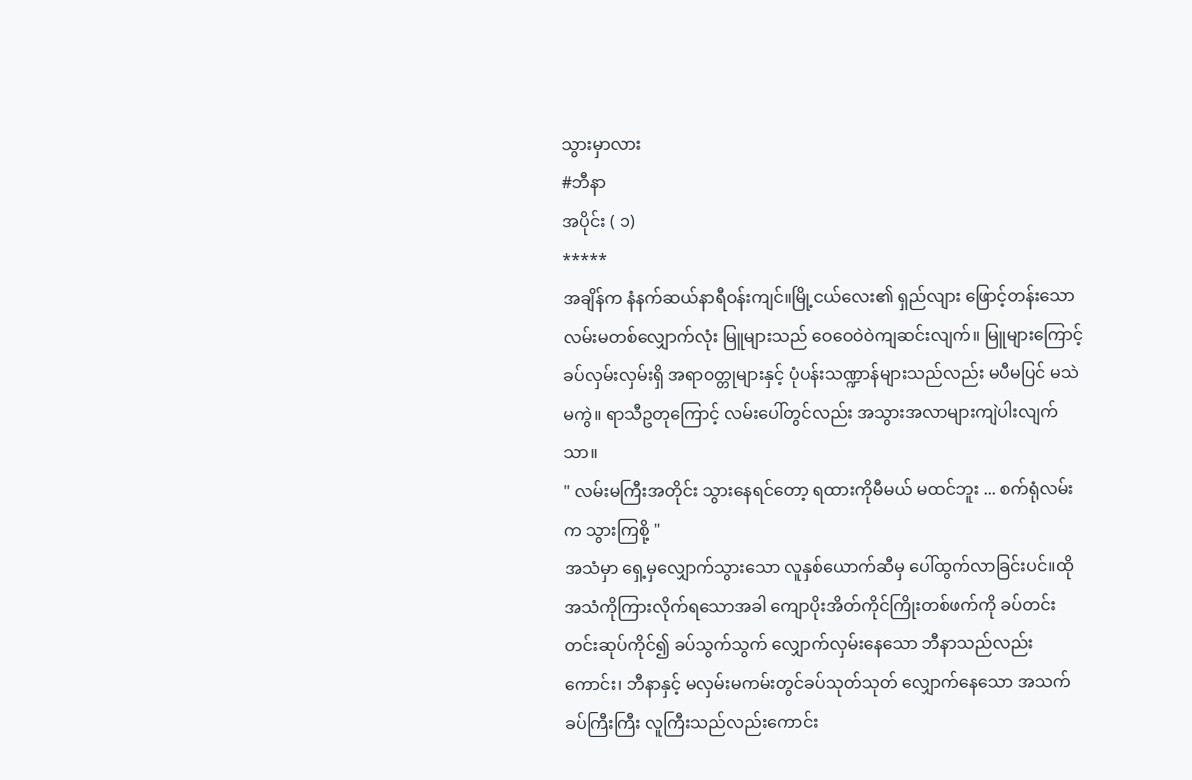သွားမှာလား
#ဘီနာ
အပိုင်း ( ၁)
*****
အချိန်က နံနက်ဆယ်နာရီဝန်းကျင်။မြို့ငယ်လေး၏ ရှည်လျား ဖြောင့်တန်းသော လမ်းမတစ်လျှောက်လုံး မြူများသည် ဝေဝေဝဲဝဲကျဆင်းလျက်။ မြူများကြောင့် ခပ်လှမ်းလှမ်းရှိ အရာ၀တ္တုများနှင့် ပုံပန်းသဏ္ဍာန်များသည်လည်း မပီမပြင် မသဲမကွဲ။ ရာသီဥတုကြောင့် လမ်းပေါ်တွင်လည်း အသွားအလာများကျဲပါးလျက်သာ။
" လမ်းမကြီးအတိုင်း သွားနေရင်တော့ ရထားကိုမီမယ် မထင်ဘူး ... စက်ရုံလမ်းက သွားကြစို့ "
အသံမှာ ရှေ့မှလျှောက်သွားသော လူနှစ်ယောက်ဆီမှ ပေါ်ထွက်လာခြင်းပင်။ထိုအသံကိုကြားလိုက်ရသောအခါ ကျောပိုးအိတ်ကိုင်ကြိုးတစ်ဖက်ကို ခပ်တင်းတင်းဆုပ်ကိုင်၍ ခပ်သွက်သွက် လျှောက်လှမ်းနေသော ဘီနာသည်လည်းကောင်း၊ ဘီနာနှင့် မလှမ်းမကမ်းတွင်ခပ်သုတ်သုတ် လျှောက်နေသော အသက်ခပ်ကြီးကြီး လူကြီးသည်လည်းကောင်း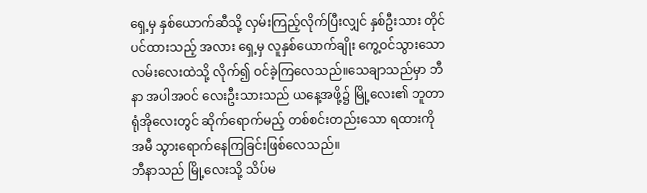ရှေ့မှ နှစ်ယောက်ဆီသို့ လှမ်းကြည့်လိုက်ပြီးလျှင် နှစ်ဦးသား တိုင်ပင်ထားသည့် အလား ရှေ့မှ လူနှစ်ယောက်ချိုး ကွေ့ဝင်သွားသော လမ်းလေးထဲသို့ လိုက်၍ ဝင်ခဲ့ကြလေသည်။သေချာသည်မှာ ဘီနာ အပါအဝင် လေးဦးသားသည် ယနေ့အဖို့၌ မြို့လေး၏ ဘူတာရုံအိုလေးတွင် ဆိုက်ရောက်မည့် တစ်စင်းတည်းသော ရထားကို အမီ သွားရောက်နေကြခြင်းဖြစ်လေသည်။
ဘီနာသည် မြို့လေးသို့ သိပ်မ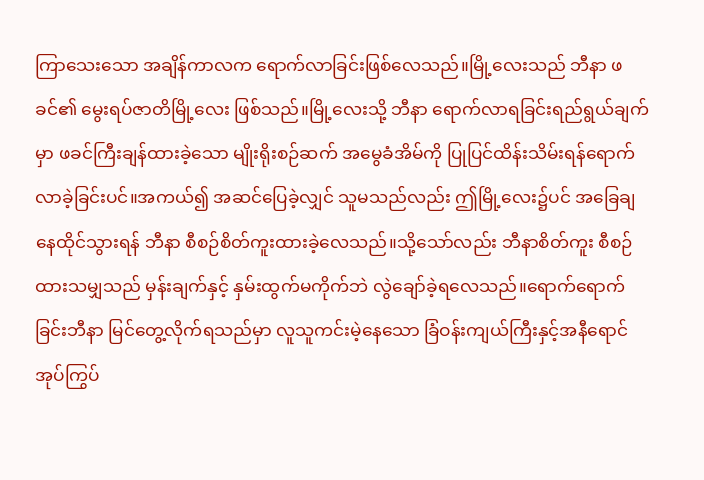ကြာသေးသော အချိန်ကာလက ရောက်လာခြင်းဖြစ်လေသည်။မြို့လေးသည် ဘီနာ ဖခင်၏ မွေးရပ်ဇာတိမြို့လေး ဖြစ်သည်။မြို့လေးသို့ ဘီနာ ရောက်လာရခြင်းရည်ရွယ်ချက်မှာ ဖခင်ကြီးချန်ထားခဲ့သော မျိုးရိုးစဉ်ဆက် အမွေခံအိမ်ကို ပြုပြင်ထိန်းသိမ်းရန်ရောက်လာခဲ့ခြင်းပင်။အကယ်၍ အဆင်ပြေခဲ့လျှင် သူမသည်လည်း ဤမြို့လေး၌ပင် အခြေချနေထိုင်သွားရန် ဘီနာ စီစဉ်စိတ်ကူးထားခဲ့လေသည်။သို့သော်လည်း ဘီနာစိတ်ကူး စီစဉ်ထားသမျှသည် မှန်းချက်နှင့် နှမ်းထွက်မကိုက်ဘဲ လွဲချော်ခဲ့ရလေသည်။ရောက်ရောက်ခြင်းဘီနာ မြင်တွေ့လိုက်ရသည်မှာ လူသူကင်းမဲ့နေသော ခြံဝန်းကျယ်ကြီးနှင့်အနီရောင် အုပ်ကြွပ်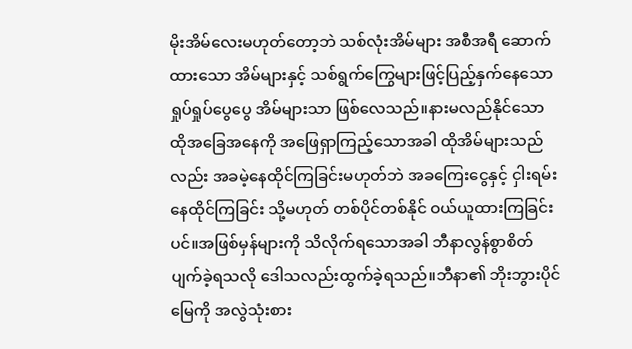မိုးအိမ်လေးမဟုတ်တော့ဘဲ သစ်လုံးအိမ်များ အစီအရီ ဆောက်ထားသော အိမ်များနှင့် သစ်ရွက်ကြွေများဖြင့်ပြည့်နှက်နေသော ရှုပ်ရှုပ်ပွေပွေ အိမ်များသာ ဖြစ်လေသည်။နားမလည်နိုင်သော ထိုအခြေအနေကို အဖြေရှာကြည့်သောအခါ ထိုအိမ်များသည်လည်း အခမဲ့နေထိုင်ကြခြင်းမဟုတ်ဘဲ အခကြေးငွေနှင့် ငှါးရမ်းနေထိုင်ကြခြင်း သို့မဟုတ် တစ်ပိုင်တစ်နိုင် ဝယ်ယူထားကြခြင်းပင်။အဖြစ်မှန်များကို သိလိုက်ရသောအခါ ဘီနာလွန်စွာစိတ်ပျက်ခဲ့ရသလို ဒေါသလည်းထွက်ခဲ့ရသည်။ဘီနာ၏ ဘိုးဘွားပိုင်မြေကို အလွဲသုံးစား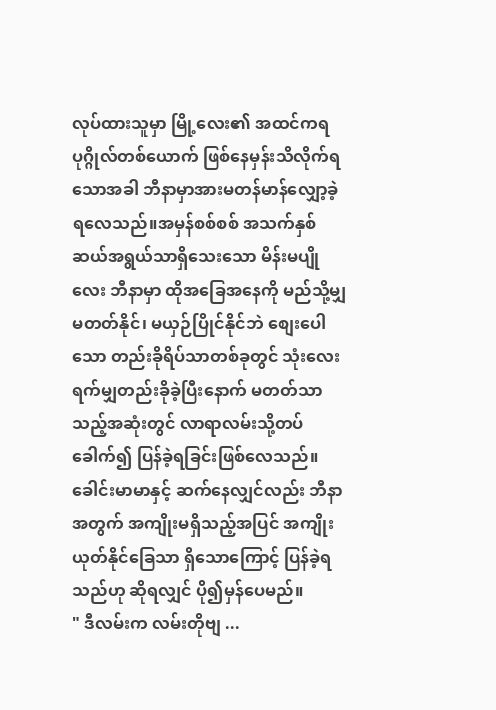လုပ်ထားသူမှာ မြို့လေး၏ အထင်ကရပုဂ္ဂိုလ်တစ်ယောက် ဖြစ်နေမှန်းသိလိုက်ရသောအခါ ဘီနာမှာအားမတန်မာန်လျှော့ခဲ့ရလေသည်။အမှန်စစ်စစ် အသက်နှစ်ဆယ်အရွယ်သာရှိသေးသော မိန်းမပျိုလေး ဘီနာမှာ ထိုအခြေအနေကို မည်သို့မျှမတတ်နိုင်၊ မယှဉ်ပြိုင်နိုင်ဘဲ စျေးပေါသော တည်းခိုရိပ်သာတစ်ခုတွင် သုံးလေးရက်မျှတည်းခိုခဲ့ပြီးနောက် မတတ်သာသည့်အဆုံးတွင် လာရာလမ်းသို့တပ်ခေါက်၍ ပြန်ခဲ့ရခြင်းဖြစ်လေသည်။ခေါင်းမာမာနှင့် ဆက်နေလျှင်လည်း ဘီနာအတွက် အကျိုးမရှိသည့်အပြင် အကျိုးယုတ်နိုင်ခြေသာ ရှိသောကြောင့် ပြန်ခဲ့ရသည်ဟု ဆိုရလျှင် ပို၍မှန်ပေမည်။
" ဒီလမ်းက လမ်းတိုဗျ ...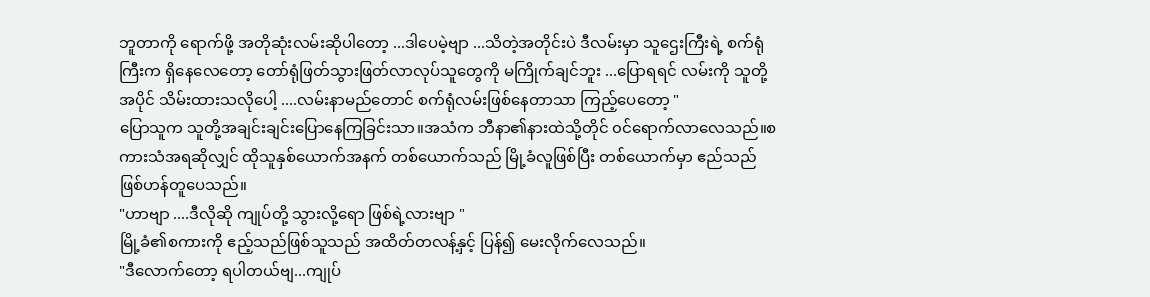ဘူတာကို ရောက်ဖို့ အတိုဆုံးလမ်းဆိုပါတော့ ...ဒါပေမဲ့ဗျာ ...သိတဲ့အတိုင်းပဲ ဒီလမ်းမှာ သူဌေးကြီးရဲ့ စက်ရုံကြီးက ရှိနေလေတော့ တော်ရုံဖြတ်သွားဖြတ်လာလုပ်သူတွေကို မကြိုက်ချင်ဘူး ...ပြောရရင် လမ်းကို သူတို့အပိုင် သိမ်းထားသလိုပေါ့ ....လမ်းနာမည်တောင် စက်ရုံလမ်းဖြစ်နေတာသာ ကြည့်ပေတော့ "
ပြောသူက သူတို့အချင်းချင်းပြောနေကြခြင်းသာ။အသံက ဘီနာ၏နားထဲသို့တိုင် ၀င်ရောက်လာလေသည်။စကားသံအရဆိုလျှင် ထိုသူနှစ်ယောက်အနက် တစ်ယောက်သည် မြို့ခံလူဖြစ်ပြီး တစ်ယောက်မှာ ဧည်သည်ဖြစ်ဟန်တူပေသည်။
"ဟာဗျာ ....ဒီလိုဆို ကျုပ်တို့ သွားလို့ရော ဖြစ်ရဲ့လားဗျာ "
မြို့ခံ၏စကားကို ဧည့်သည်ဖြစ်သူသည် အထိတ်တလန့်နှင့် ပြန်၍ မေးလိုက်လေသည်။
"ဒီလောက်တော့ ရပါတယ်ဗျ...ကျုပ်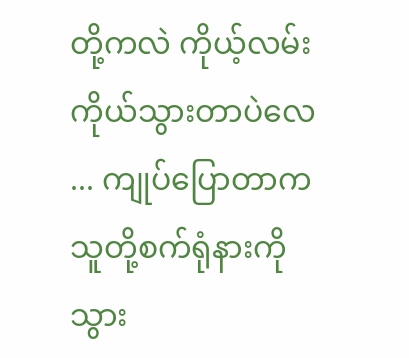တို့ကလဲ ကိုယ့်လမ်းကိုယ်သွားတာပဲလေ ... ကျုပ်ပြောတာက သူတို့စက်ရုံနားကို သွား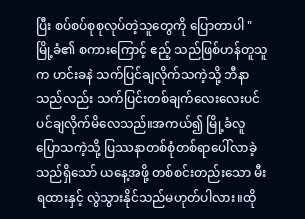ပြီး စပ်စပ်စုစုလုပ်တဲ့သူတွေကို ပြောတာပါ "
မြို့ခံ၏ စကားကြောင့် ဧည့် သည်ဖြစ်ဟန်တူသူက ဟင်းခနဲ သက်ပြင်ချလိုက်သကဲ့သို့ ဘီနာသည်လည်း သက်ပြင်းတစ်ချက်လေးလေးပင်ပင်ချလိုက်မိလေသည်။အကယ်၍ မြို့ခံလူ ပြောသကဲ့သို့ ပြဿနာတစ်စုံတစ်ရာပေါ်လာခဲ့သည်ရှိသော် ယနေ့အဖို့ တစ်စင်းတည်းသော မီးရထားနှင့် လွဲသွားနိုင်သည်မဟုတ်ပါလား။ထို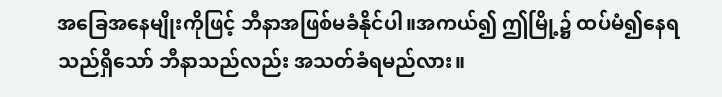အခြေအနေမျိုးကိုဖြင့် ဘီနာအဖြစ်မခံနိုင်ပါ။အကယ်၍ ဤမြို့၌ ထပ်မံ၍နေရသည်ရှိသော် ဘီနာသည်လည်း အသတ်ခံရမည်လား။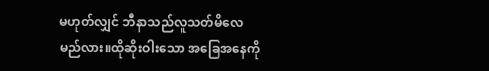မဟုတ်လျှင် ဘီနာသည်လူသတ်မိလေမည်လား။ထိုဆိုးဝါးသော အခြေအနေကို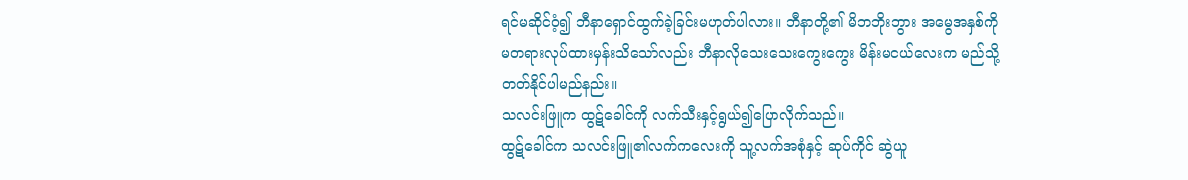ရင်မဆိုင်ဝံ့၍ ဘီနာရှောင်ထွက်ခဲ့ခြင်းမဟုတ်ပါလား။ ဘီနာတို့၏ မိဘဘိုးဘွား အမွေအနှစ်ကို မတရားလုပ်ထားမှန်းသိသော်လည်း ဘီနာလိုသေးသေးကွေးကွေး မိန်းမငယ်လေးက မည်သို့တတ်နိုင်ပါမည်နည်း။
သလင်းဖြူက ထွဋ်ခေါင်ကို လက်သီးနှင့်ရွယ်၍ပြောလိုက်သည်။
ထွဋ်ခေါင်က သလင်းဖြူ၏လက်ကလေးကို သူ့လက်အစုံနှင့် ဆုပ်ကိုင် ဆွဲယူ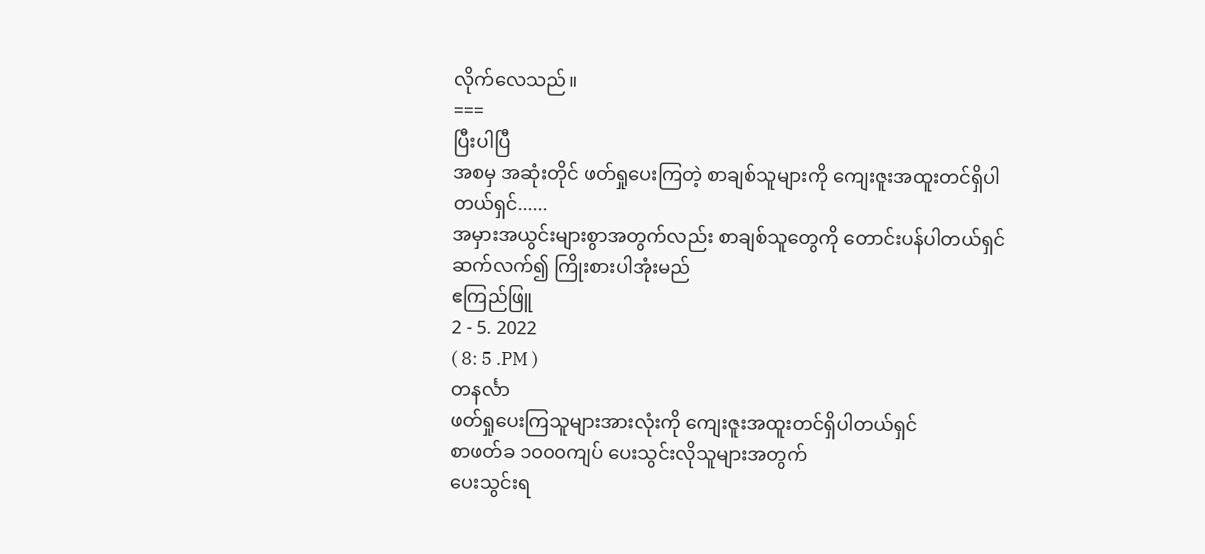လိုက်လေသည်။
===
ပြီးပါပြီ
အစမှ အဆုံးတိုင် ဖတ်ရှုပေးကြတဲ့ စာချစ်သူများကို ကျေးဇူးအထူးတင်ရှိပါတယ်ရှင်......
အမှားအယွင်းများစွာအတွက်လည်း စာချစ်သူတွေကို တောင်းပန်ပါတယ်ရှင်
ဆက်လက်၍ ကြိုးစားပါအုံးမည်
ဧကြည်ဖြူ
2 - 5. 2022
( 8: 5 .PM )
တနင်္လာ
ဖတ်ရှုပေးကြသူများအားလုံးကို ကျေးဇူးအထူးတင်ရှိပါတယ်ရှင်
စာဖတ်ခ ၁၀၀၀ကျပ် ပေးသွင်းလိုသူများအတွက်
ပေးသွင်းရ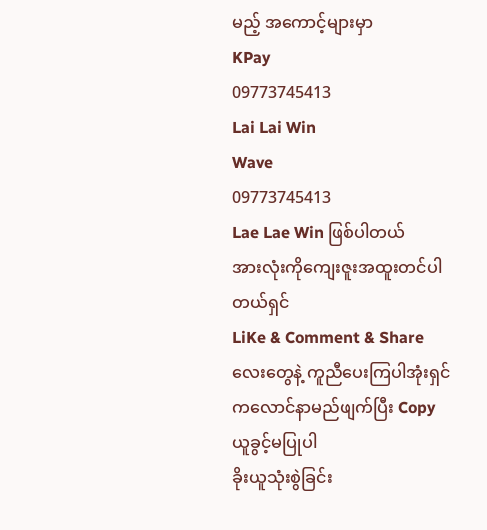မည့် အကောင့်များမှာ
KPay
09773745413
Lai Lai Win
Wave
09773745413
Lae Lae Win ဖြစ်ပါတယ်
အားလုံးကိုကျေးဇူးအထူးတင်ပါတယ်ရှင်
LiKe & Comment & Share လေးတွေနဲ့ ကူညီပေးကြပါအုံးရှင်
ကလောင်နာမည်ဖျက်ပြီး Copy ယူခွင့်မပြုပါ
ခိုးယူသုံးစွဲခြင်း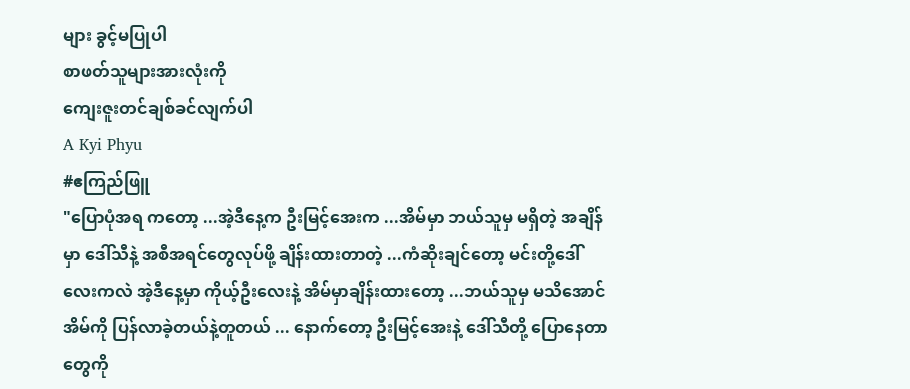များ ခွင့်မပြုပါ
စာဖတ်သူများအားလုံးကို
ကျေးဇူးတင်ချစ်ခင်လျက်ပါ
A Kyi Phyu
#ဧကြည်ဖြူ
"ပြောပုံအရ ကတော့ ...အဲ့ဒီနေ့က ဦးမြင့်အေးက ...အိမ်မှာ ဘယ်သူမှ မရှိတဲ့ အချိန်မှာ ဒေါ်သီနဲ့ အစီအရင်တွေလုပ်ဖို့ ချိန်းထားတာတဲ့ ...ကံဆိုးချင်တော့ မင်းတို့ဒေါ်လေးကလဲ အဲ့ဒီနေ့မှာ ကိုယ့်ဦးလေးနဲ့ အိမ်မှာချိန်းထားတော့ ...ဘယ်သူမှ မသိအောင် အိမ်ကို ပြန်လာခဲ့တယ်နဲ့တူတယ် ... နောက်တော့ ဦးမြင့်အေးနဲ့ ဒေါ်သီတို့ ပြောနေတာတွေကို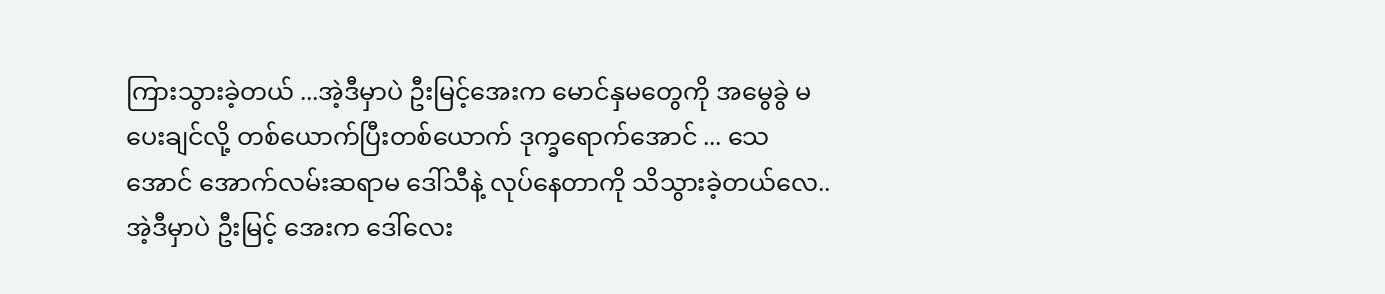ကြားသွားခဲ့တယ် ...အဲ့ဒီမှာပဲ ဦးမြင့်အေးက မောင်နှမတွေကို အမွေခွဲ မပေးချင်လို့ တစ်ယောက်ပြီးတစ်ယောက် ဒုက္ခရောက်အောင် ... သေအောင် အောက်လမ်းဆရာမ ဒေါ်သီနဲ့ လုပ်နေတာကို သိသွားခဲ့တယ်လေ..အဲ့ဒီမှာပဲ ဦးမြင့် အေးက ဒေါ်လေး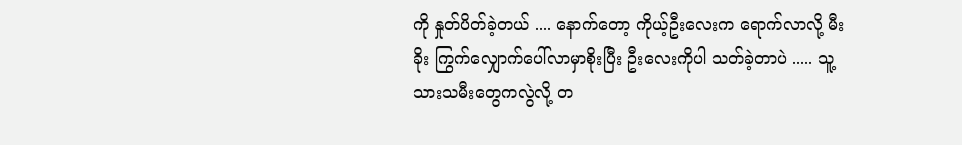ကို နှုတ်ပိတ်ခဲ့တယ် .... နောက်တော့ ကိုယ့်ဦးလေးက ရောက်လာလို့ မီးခိုး ကြွက်လျှောက်ပေါ်လာမှာစိုးပြီး ဦးလေးကိုပါ သတ်ခဲ့တာပဲ ..... သူ့သားသမီးတွေကလွဲလို့ တ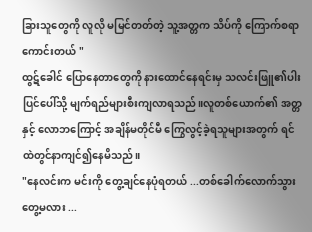ခြားသူတွေကို လူလို မမြင်တတ်တဲ့ သူ့အတ္တက သိပ်ကို ကြောက်စရာကောင်းတယ် "
ထွဋ်ခေါင် ပြောနေတာတွေကို နားထောင်နေရင်းမှ သလင်းဖြူ၏ပါးပြင်ပေါ်သို့ မျက်ရည်များစီးကျလာရသည်။လူတစ်ယောက်၏ အတ္တနှင့် လောဘကြောင့် အချိန်မတိုင်မီ ကြွေလွင့်ခဲ့ရသူများအတွက် ရင်ထဲတွင်နာကျင်၍နေမိသည်။
"နေလင်းက မင်းကို တွေ့ချင်နေပုံရတယ် ...တစ်ခေါက်လောက်သွားတွေ့မလား ...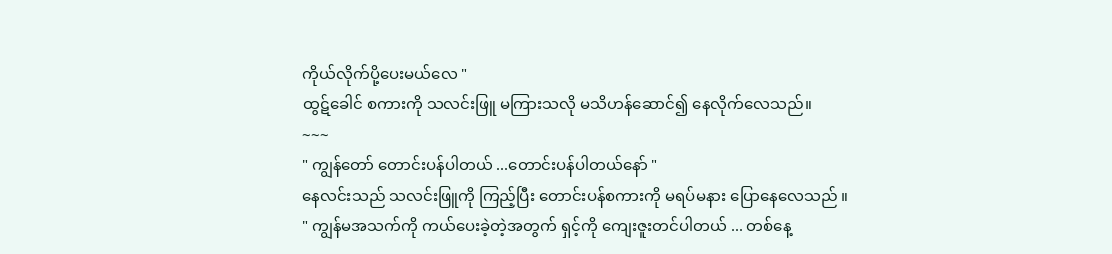ကိုယ်လိုက်ပို့ပေးမယ်လေ "
ထွဋ်ခေါင် စကားကို သလင်းဖြူ မကြားသလို မသိဟန်ဆောင်၍ နေလိုက်လေသည်။
~~~
" ကျွန်တော် တောင်းပန်ပါတယ် ...တောင်းပန်ပါတယ်နော် "
နေလင်းသည် သလင်းဖြူကို ကြည့်ပြီး တောင်းပန်စကားကို မရပ်မနား ပြောနေလေသည် ။
" ကျွန်မအသက်ကို ကယ်ပေးခဲ့တဲ့အတွက် ရှင့်ကို ကျေးဇူးတင်ပါတယ် ... တစ်နေ့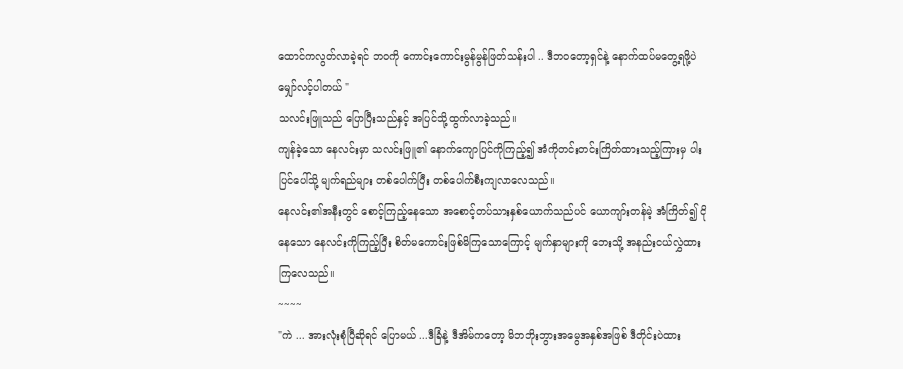ထောင်ကလွတ်လာခဲ့ရင် ဘဝကို ကောင်းကောင်းမွန်မွန်ဖြတ်သန်းပါ .. ဒီဘဝတော့ရှင်နဲ့ နောက်ထပ်မတွေ့ရဖို့ပဲ မျှော်လင့်ပါတယ် "
သလင်းဖြူသည် ပြောပြီးသည်နှင့် အပြင်သို့ထွက်လာခဲ့သည်။
ကျန်ခဲ့သော နေလင်းမှာ သလင်းဖြူ၏ နောက်ကျောပြင်ကိုကြည့်၍ အံကိုတင်းတင်းကြိတ်ထားသည့်ကြားမှ ပါးပြင်ပေါ်သို့ မျက်ရည်များ တစ်ပေါက်ပြီး တစ်ပေါက်စီးကျလာလေသည်။
နေလင်း၏အနီးတွင် စောင့်ကြည့်နေသော အစောင့်တပ်သားနှစ်ယောက်သည်ပင် ယောကျာ်းတန်မဲ့ အံကြိတ်၍ ငိုနေသော နေလင်းကိုကြည့်ပြီး စိတ်မကောင်းဖြစ်မိကြသောကြောင့် မျက်နှာများကို ဘေးသို့ အနည်းငယ်လွှဲထားကြလေသည်။
~~~~
"ကဲ ... အားလုံးစုံပြီဆိုရင် ပြောမယ် ...ဒီခြံနဲ့ ဒီအိမ်ကတော့ မိဘဘိုးဘွားအမွေအနှစ်အဖြစ် ဒီတိုင်းပဲထား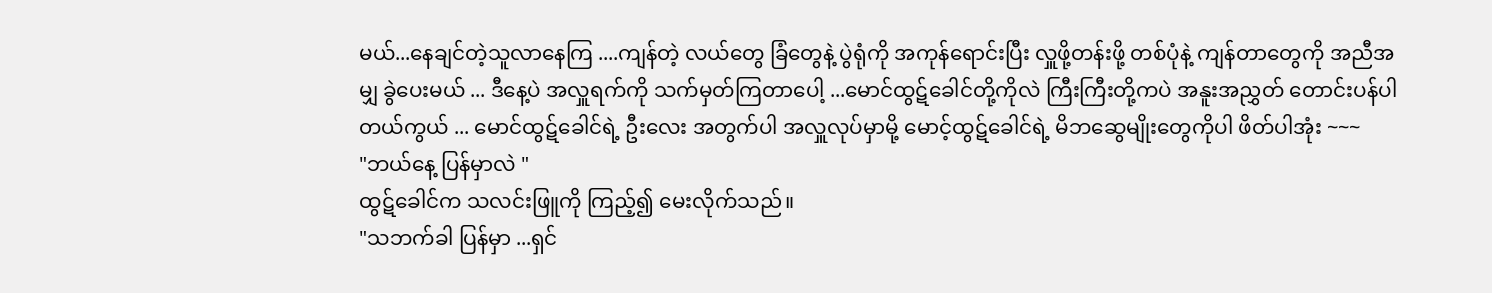မယ်...နေချင်တဲ့သူလာနေကြ ....ကျန်တဲ့ လယ်တွေ ခြံတွေနဲ့ ပွဲရုံကို အကုန်ရောင်းပြီး လှူဖို့တန်းဖို့ တစ်ပုံနဲ့ ကျန်တာတွေကို အညီအမျှ ခွဲပေးမယ် ... ဒီနေ့ပဲ အလှူရက်ကို သက်မှတ်ကြတာပေါ့ ...မောင်ထွဋ်ခေါင်တို့ကိုလဲ ကြီးကြီးတို့ကပဲ အနူးအညွှတ် တောင်းပန်ပါတယ်ကွယ် ... မောင်ထွဋ်ခေါင်ရဲ့ ဦးလေး အတွက်ပါ အလှူလုပ်မှာမို့ မောင့်ထွဋ်ခေါင်ရဲ့ မိဘဆွေမျိုးတွေကိုပါ ဖိတ်ပါအုံး ~~~
"ဘယ်နေ့ ပြန်မှာလဲ "
ထွဋ်ခေါင်က သလင်းဖြူကို ကြည့်၍ မေးလိုက်သည်။
"သဘက်ခါ ပြန်မှာ ...ရှင်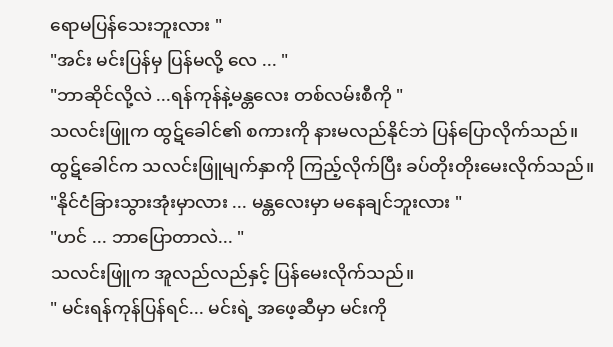ရောမပြန်သေးဘူးလား "
"အင်း မင်းပြန်မှ ပြန်မလို့ လေ ... "
"ဘာဆိုင်လို့လဲ ...ရန်ကုန်နဲ့မန္တလေး တစ်လမ်းစီကို "
သလင်းဖြူက ထွဋ်ခေါင်၏ စကားကို နားမလည်နိုင်ဘဲ ပြန်ပြောလိုက်သည်။
ထွဋ်ခေါင်က သလင်းဖြူမျက်နှာကို ကြည့်လိုက်ပြီး ခပ်တိုးတိုးမေးလိုက်သည်။
"နိုင်ငံခြားသွားအုံးမှာလား ... မန္တလေးမှာ မနေချင်ဘူးလား "
"ဟင် ... ဘာပြောတာလဲ... "
သလင်းဖြူက အူလည်လည်နှင့် ပြန်မေးလိုက်သည်။
" မင်းရန်ကုန်ပြန်ရင်... မင်းရဲ့ အဖေ့ဆီမှာ မင်းကို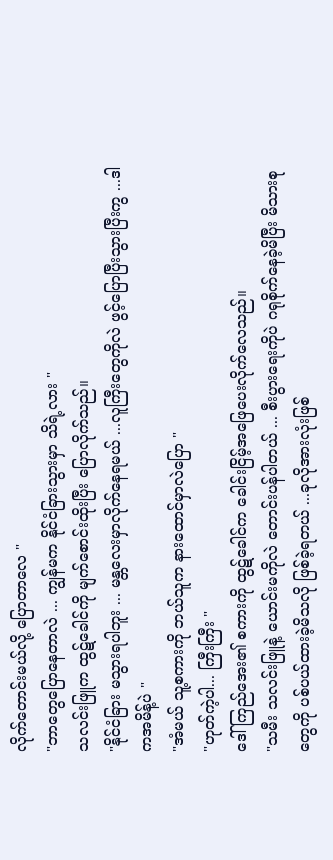လိုက်တောင်းမယ်လို့ ပြောတာလေ "
"ဘာတွေပြောနေတာလဲ ... ကျွန်မက နိုင်ငံခြားသွားမှာ သိရဲ့လား "
သလင်းဖြူက ထွဋ်ခေါင်ကို မျက်စောင်းထိုးပြီး ပြောလိုက်သည်။
"နိုင်ငံခြား မသွားရပါဘူး ... မန္တလေးမှာလိုက်နေရမယ် ...လူကြီးတွေကိုလဲ ဖွင့်ပြောပြီးသွားပြီးကွ ...ဒါကအမိန့်ပဲ "
"အံမယ် သူ့စကားကို ဘယ်သူက နားထောင်မှာလဲပြော "
"ဟုတ်ကဲ့ပါ... ကြီးကြီး "
ဒေါ်ကြည်အေး၏ စကားကို ထွဋ်ခေါင်က ခေါင်းငြိမ့်အဖြေပေးလိုက်လေသည်။
"သမီး သလင်းဖြူနဲ့ ယောင်းမကိုလဲ တောင်းပန်ပါတယ် ... စီးပွားရေးကိုပဲ ဂရုစိုက်နေခဲ့မိပြီး မိသားစုတွေကို ပစ်ပယ်ထားခဲ့မိသလို ဖြစ်ခဲ့ရတယ် ...ခုလိုအားလုံးဖြစ်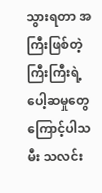သွားရတာ အကြီးဖြစ်တဲ့ ကြီးကြီးရဲ့ ပေါ့ဆမှုတွေကြောင့်ပါသမီး သလင်း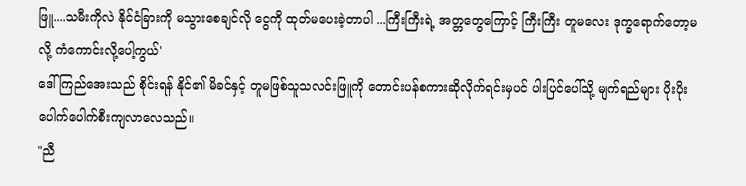ဖြူ....သမီးကိုလဲ နိုင်ငံခြားကို မသွားစေချင်လို ငွေကို ထုတ်မပေးခဲ့တာပါ ...ကြီးကြီးရဲ့ အတ္တတွေကြောင့် ကြီးကြီး တူမလေး ဒုက္ခရောက်တော့မလို့ ကံကောင်းလို့ပေါ့ကွယ်'
ဒေါ်ကြည်အေးသည် စိုင်းရန် နိုင်၏ မိခင်နှင့် တူမဖြစ်သူသလင်းဖြူကို တောင်းပန်စကားဆိုလိုက်ရင်းမှပင် ပါးပြင်ပေါ်သို့ မျက်ရည်များ ပိုးပိုးပေါက်ပေါက်စီးကျလာလေသည်။
"ညီ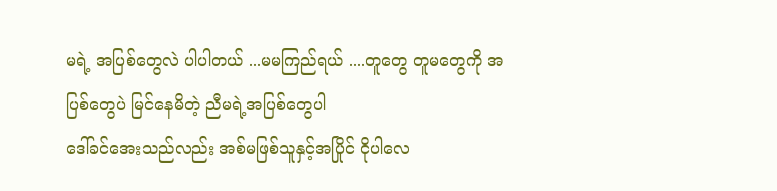မရဲ့ အပြစ်တွေလဲ ပါပါတယ် ...မမကြည်ရယ် ....တူတွေ တူမတွေကို အပြစ်တွေပဲ မြင်နေမိတဲ့ ညီမရဲ့အပြစ်တွေပါ
ဒေါ်ခင်အေးသည်လည်း အစ်မဖြစ်သူနှင့်အပြိုင် ငိုပါလေ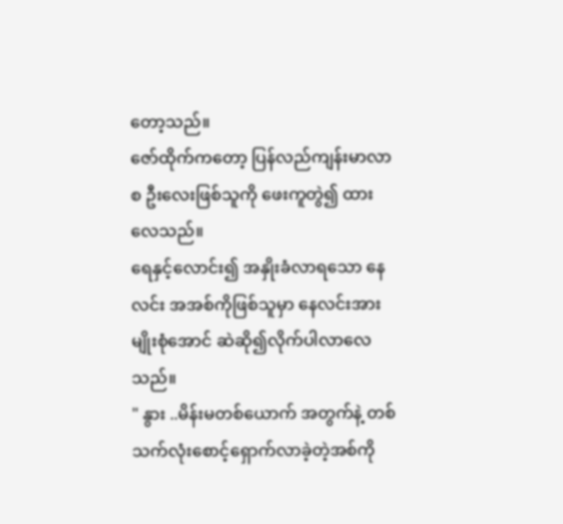တော့သည်။
ဇော်ထိုက်ကတော့ ပြန်လည်ကျန်းမာလာစ ဦးလေးဖြစ်သူကို ဖေးကူတွဲ၍ ထားလေသည်။
ရေနှင့်လောင်း၍ အနှိုးခံလာရသော နေလင်း အအစ်ကိုဖြစ်သူမှာ နေလင်းအား မျိုးစုံအောင် ဆဲဆို၍လိုက်ပါလာလေသည်။
" နွား ..မိန်းမတစ်ယောက် အတွက်နဲ့ တစ်သက်လုံးစောင့်ရှောက်လာခဲ့တဲ့အစ်ကို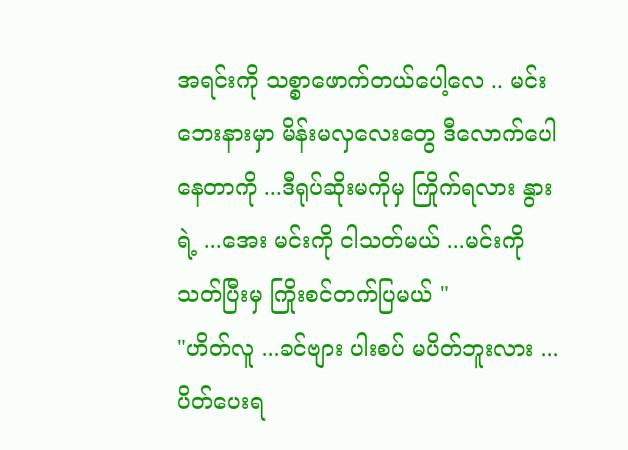အရင်းကို သစ္စာဖောက်တယ်ပေါ့လေ .. မင်းဘေးနားမှာ မိန်းမလှလေးတွေ ဒီလောက်ပေါနေတာကို ...ဒီရုပ်ဆိုးမကိုမှ ကြိုက်ရလား နွားရဲ့ ...အေး မင်းကို ငါသတ်မယ် ...မင်းကို သတ်ပြီးမှ ကြိုးစင်တက်ပြမယ် "
"ဟိတ်လူ ...ခင်ဗျား ပါးစပ် မပိတ်ဘူးလား ... ပိတ်ပေးရ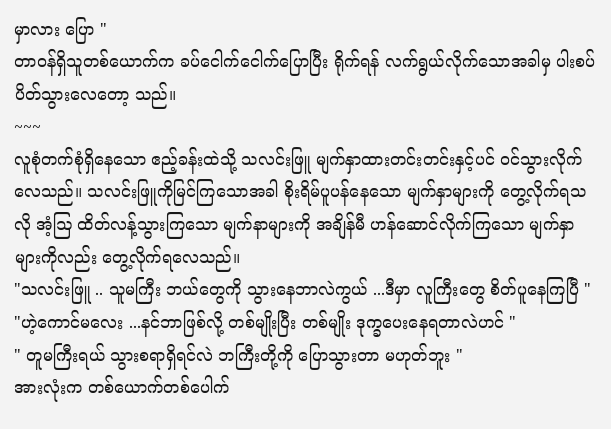မှာလား ပြော "
တာဝန်ရှိသူတစ်ယောက်က ခပ်ငေါက်ငေါက်ပြောပြီး ရိုက်ရန် လက်ရွယ်လိုက်သောအခါမှ ပါးစပ်ပိတ်သွားလေတော့ သည်။
~~~
လူစုံတက်စုံရှိနေသော ဧည့်ခန်းထဲသို့ သလင်းဖြူ မျက်နှာထားတင်းတင်းနှင့်ပင် ဝင်သွားလိုက်လေသည်။ သလင်းဖြူကိုမြင်ကြသောအခါ စိုးရိမ်ပူပန်နေသော မျက်နှာများကို တွေ့လိုက်ရသလို အံ့ဩ ထိတ်လန့်သွားကြသော မျက်နာများကို အချိန်မီ ဟန်ဆောင်လိုက်ကြသော မျက်နှာများကိုလည်း တွေ့လိုက်ရလေသည်။
"သလင်းဖြူ .. သူမကြီး ဘယ်တွေကို သွားနေဘာလဲကွယ် ...ဒီမှာ လူကြီးတွေ စိတ်ပူနေကြပြီ "
"ဟဲ့ကောင်မလေး ...နင်ဘာဖြစ်လို့ တစ်မျိုးပြီး တစ်မျိုး ဒုက္ခပေးနေရတာလဲဟင် "
" တူမကြီးရယ် သွားစရာရှိရင်လဲ ဘကြီးတို့ကို ပြောသွားတာ မဟုတ်ဘူး "
အားလုံးက တစ်ယောက်တစ်ပေါက်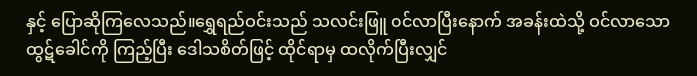နှင့် ပြောဆိုကြလေသည်။ရွှေရည်ဝင်းသည် သလင်းဖြူ ၀င်လာပြီးနောက် အခန်းထဲသို့ ဝင်လာသောထွဋ်ခေါင်ကို ကြည့်ပြီး ဒေါသစိတ်ဖြင့် ထိုင်ရာမှ ထလိုက်ပြီးလျှင်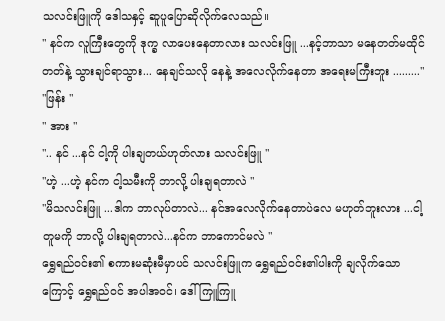သလင်းဖြူကို ဒေါသနှင့် ဆူပူပြောဆိုလိုက်လေသည်။
" နင်က လူကြီးတွေကို ဒုက္ခ လာပေးနေတာလား သလင်းဖြူ ...နင့်ဘာသာ မနေတတ်မထိုင်တတ်နဲ့ သွားချင်ရာသွား... နေချင်သလို နေနဲ့ အလေလိုက်နေတာ အရေးမကြီးဘူး ........."
"ဖြန်း "
" အား "
".. နင် ...နင် ငါ့ကို ပါးချတယ်ဟုတ်လား သလင်းဖြူ "
"ဟဲ့ ...ဟဲ့ နင်က ငါ့သမီးကို ဘာလို့ ပါးချရတာလဲ "
"မိသလင်းဖြူ ...ဒါက ဘာလုပ်တာလဲ... နင်အလေလိုက်နေတာပဲလေ မဟုတ်ဘူးလား ...ငါ့တူမကို ဘာလို့ ပါးချရတာလဲ...နင်က ဘာကောင်မလဲ "
ရွှေရည်ဝင်း၏ စကားမဆုံးမီမှာပင် သလင်းဖြူက ရွှေရည်ဝင်း၏ပါးကို ချလိုက်သောကြောင့် ရွှေရည်ဝင် အပါအဝင်၊ ဒေါ်ကြူကြူ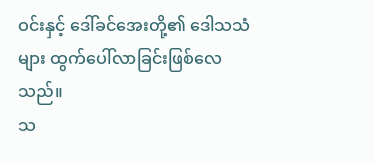ဝင်းနှင့် ဒေါ်ခင်အေးတို့၏ ဒေါသသံများ ထွက်ပေါ်လာခြင်းဖြစ်လေသည်။
သ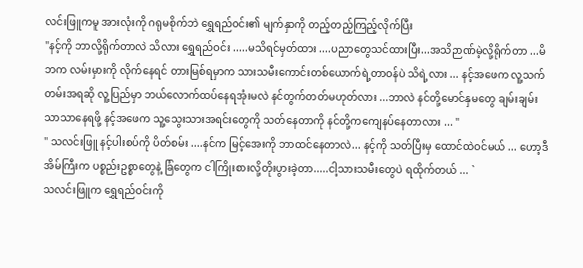လင်းဖြူကမူ အားလုံးကို ဂရုမစိုက်ဘဲ ရွှေရည်၀င်း၏ မျက်နှာကို တည့်တည့်ကြည့်လိုက်ပြီး
"နင့်ကို ဘာလို့ရိုက်တာလဲ သိလား ရွှေရည်ဝင်း .....မသိရင်မှတ်ထား ....ပညာတွေသင်ထားပြီး...အသိဉာဏ်မဲ့လို့ရိုက်တာ ...မိဘက လမ်းမှားကို လိုက်နေရင် တားမြစ်ရမှာက သားသမီးကောင်းတစ်ယောက်ရဲ့တာဝန်ပဲ သိရဲ့လား ... နင့်အဖေက လူ့သက်တမ်းအရဆို လူ့ပြည်မှာ ဘယ်လောက်ထပ်နေရအုံးမလဲ နင်တွက်တတ်မဟုတ်လား ...ဘာလဲ နင်တို့မောင်နှမတွေ ချမ်းချမ်းသာသာနေရဖို့ နင့်အဖေက သူ့သွေးသားအရင်းတွေကို သတ်နေတာကို နင်တို့ကကျေနပ်နေတာလား ... "
" သလင်းဖြူ နင့်ပါးစပ်ကို ပိတ်စမ်း ....နင်က မြင့်အေးကို ဘာထင်နေတာလဲ... နင့်ကို သတ်ပြီးမှ ထောင်ထဲဝင်မယ် ... ဟော့ဒီအိမ်ကြီးက ပစ္စည်းဥစ္စာတွေနဲ့ ခြံတွေက ငါကြိုးစားလို့တိုးပွားခဲ့တာ.....ငါ့သားသမီးတွေပဲ ရထိုက်တယ် ... `
သလင်းဖြူက ရွှေရည်ဝင်းကို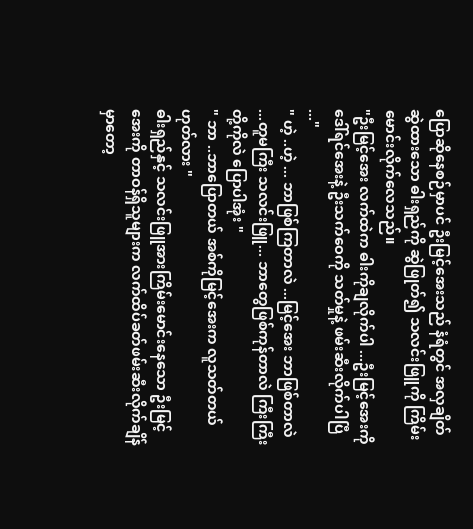ပြောဆိုနေစဉ်မှာပင် ဦးမြင့်အေးသည် နံရံတွင် အလှချိတ်ဆွဲထားသော ဓါးရှည်ကို ဆွဲဖြုတ်၍ သလင်းဖြူကို ကြိမ်းမောင်းလိုက်လေသည်။
"ဦးမြင့်အေး လက်ထဲက ဓါးကိုချလိုက်ပါ ...ဦးမြင့်အေးကို ဒေါ်ရင်အေးနဲ့ ဦးသက်ဝေကို သတ်မှုနဲ့ ဖမ်းဆီးလိုက်ပါပြီ ..."
" ဟဲ့ ..ဟဲ့ ... ဘာဖြစ်ကြတာလဲ ...မြင့်အေး ဘာဖြစ်တာလဲ ...တူမကြီး သလင်းဖြူ... ဘာတွေဖြစ်ကုန်တာလဲ ကြီးကြီးတို့ကိုလဲ ပြောပါအုံး "
" ဘာ ..ဘာပြောတယ် အစ်ကိုမြင့်အေးက လူသတ်တယ် ဟုတ်လား "
ဓါးရှည်နှင့် သလင်းဖြူအားကြိမ်းမောင်းနေသော ဦးမြင့်အေးကို တာဝန်ရှိသူများက လက်ထိပ်ခတ်ဖမ်းဆီးလိုက်ချိန်မှာတော့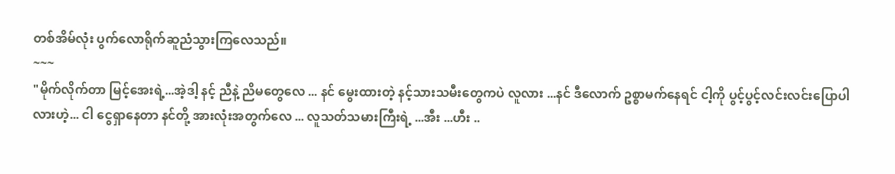တစ်အိမ်လုံး ပွက်လောရိုက်ဆူညံသွားကြလေသည်။
~~~
"မိုက်လိုက်တာ မြင့်အေးရဲ့...အဲ့ဒါ့ နင့် ညီနဲ့ ညိမတွေလေ ... နင် မွေးထားတဲ့ နင့်သားသမီးတွေကပဲ လူလား ...နင် ဒီလောက် ဥစ္စာမက်နေရင် ငါ့ကို ပွင့်ပွင့်လင်းလင်းပြောပါလားဟဲ့... ငါ ငွေရှာနေတာ နင်တို့ အားလုံးအတွက်လေ ... လူသတ်သမားကြီးရဲ့ ...အီး ...ဟီး ..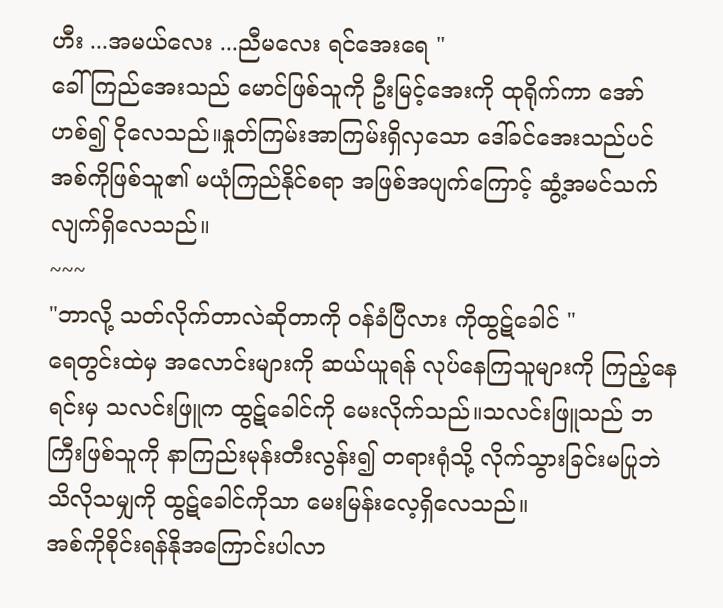ဟီး ...အမယ်လေး ...ညီမလေး ရင်အေးရေ "
ခေါ်ကြည်အေးသည် မောင်ဖြစ်သူကို ဦးမြင့်အေးကို ထုရိုက်ကာ အော်ဟစ်၍ ငိုလေသည်။နှုတ်ကြမ်းအာကြမ်းရှိလှသော ဒေါ်ခင်အေးသည်ပင် အစ်ကိုဖြစ်သူ၏ မယုံကြည်နိုင်စရာ အဖြစ်အပျက်ကြောင့် ဆွံ့အမင်သက်လျက်ရှိလေသည်။
~~~
"ဘာလို့ သတ်လိုက်တာလဲဆိုတာကို ဝန်ခံပြီလား ကိုထွဋ်ခေါင် "
ရေတွင်းထဲမှ အလောင်းများကို ဆယ်ယူရန် လုပ်နေကြသူများကို ကြည့်နေရင်းမှ သလင်းဖြူက ထွဋ်ခေါင်ကို မေးလိုက်သည်။သလင်းဖြူသည် ဘကြီးဖြစ်သူကို နာကြည်းမုန်းတီးလွန်း၍ တရားရုံသို့ လိုက်သွားခြင်းမပြုဘဲ သိလိုသမျှကို ထွဋ်ခေါင်ကိုသာ မေးမြန်းလေ့ရှိလေသည်။
အစ်ကိုစိုင်းရန်နိုအကြောင်းပါလာ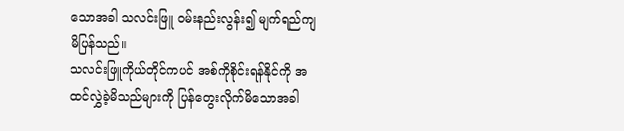သောအခါ သလင်းဖြူ ဝမ်းနည်းလွန်း၍ မျက်ရည်ကျမိပြန်သည်။
သလင်းဖြူကိုယ်တိုင်ကပင် အစ်ကိုစိုင်းရန်နိုင်ကို အထင်လွှဲခဲ့မိသည်များကို ပြန်တွေးလိုက်မိသောအခါ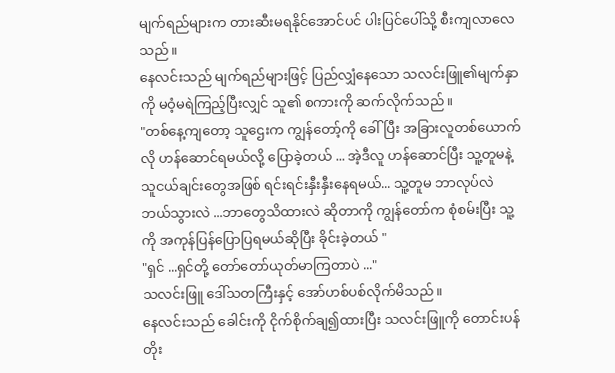မျက်ရည်များက တားဆီးမရနိုင်အောင်ပင် ပါးပြင်ပေါ်သို့ စီးကျလာလေသည်။
နေလင်းသည် မျက်ရည်များဖြင့် ပြည်လျှံနေသော သလင်းဖြူ၏မျက်နှာကို မဝံ့မရဲကြည့်ပြီးလျှင် သူ၏ စကားကို ဆက်လိုက်သည်။
"တစ်နေ့ကျတော့ သူဌေးက ကျွန်တော့်ကို ခေါ်ပြီး အခြားလူတစ်ယောက်လို ဟန်ဆောင်ရမယ်လို့ ပြောခဲ့တယ် ... အဲ့ဒီလူ ဟန်ဆောင်ပြီး သူ့တူမနဲ့ သူငယ်ချင်းတွေအဖြစ် ရင်းရင်းနှီးနှီးနေရမယ်... သူ့တူမ ဘာလုပ်လဲ ဘယ်သွားလဲ ...ဘာတွေသိထားလဲ ဆိုတာကို ကျွန်တော်က စုံစမ်းပြီး သူ့ကို အကုန်ပြန်ပြောပြရမယ်ဆိုပြီး ခိုင်းခဲ့တယ် "
"ရှင် ...ရှင်တို့ တော်တော်ယုတ်မာကြတာပဲ ..."
သလင်းဖြူ ဒေါ်သတကြီးနှင့် အော်ဟစ်ပစ်လိုက်မိသည်။
နေလင်းသည် ခေါင်းကို ငိုက်စိုက်ချ၍ထားပြီး သလင်းဖြူကို တောင်းပန် တိုး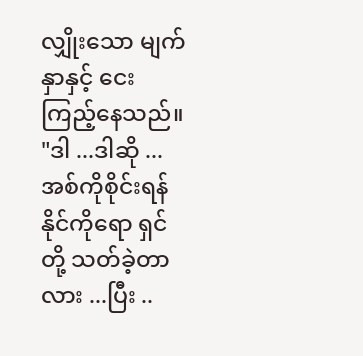လျှိုးသော မျက်နှာနှင့် ငေးကြည့်နေသည်။
"ဒါ ...ဒါဆို ... အစ်ကိုစိုင်းရန်နိုင်ကိုရော ရှင်တို့ သတ်ခဲ့တာလား ...ပြီး ..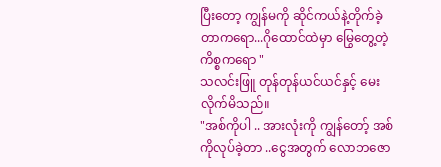ပြီးတော့ ကျွန်မကို ဆိုင်ကယ်နဲ့တိုက်ခဲ့တာကရော...ဂိုထောင်ထဲမှာ မြွေတွေ့တဲ့ကိစ္စကရော "
သလင်းဖြူ တုန်တုန်ယင်ယင်နှင့် မေးလိုက်မိသည်။
"အစ်ကိုပါ .. အားလုံးကို ကျွန်တော့် အစ်ကိုလုပ်ခဲ့တာ ..ငွေအတွက် လောဘဇော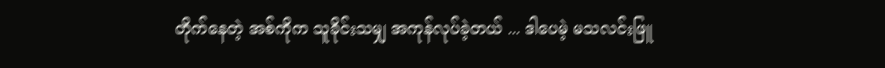တိုက်နေတဲ့ အစ်ကိုက သူခိုင်းသမျှ အကုန်လုပ်ခဲ့တယ် ... ဒါပေမဲ့ မသလင်းဖြူ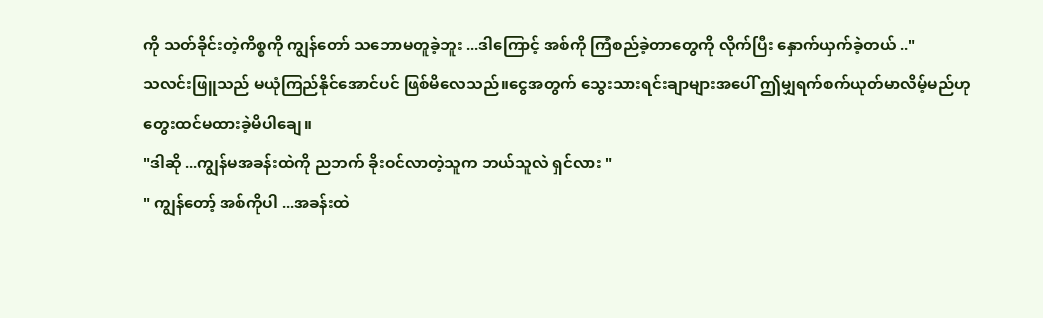ကို သတ်ခိုင်းတဲ့ကိစ္စကို ကျွန်တော် သဘောမတူခဲ့ဘူး ...ဒါကြောင့် အစ်ကို ကြံစည်ခဲ့တာတွေကို လိုက်ပြီး နှောက်ယှက်ခဲ့တယ် .."
သလင်းဖြူသည် မယုံကြည်နိုင်အောင်ပင် ဖြစ်မိလေသည်။ငွေအတွက် သွေးသားရင်းချာများအပေါ် ဤမျှရက်စက်ယုတ်မာလိမ့်မည်ဟု တွေးထင်မထားခဲ့မိပါချေ။
"ဒါဆို ...ကျွန်မအခန်းထဲကို ညဘက် ခိုးဝင်လာတဲ့သူက ဘယ်သူလဲ ရှင်လား "
" ကျွန်တော့် အစ်ကိုပါ ...အခန်းထဲ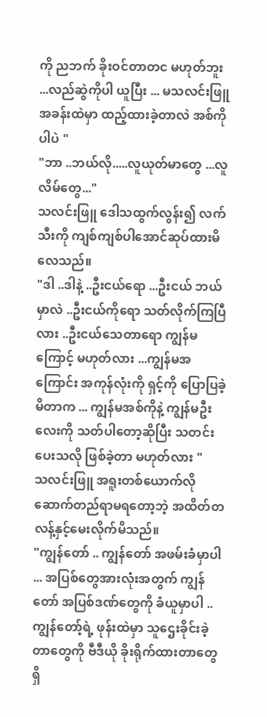ကို ညဘက် ခိုးဝင်တာတင မဟုတ်ဘူး ...လည်ဆွဲကိုပါ ယူပြီး ... မသလင်းဖြူ အခန်းထဲမှာ ထည့်ထားခဲ့တာလဲ အစ်ကိုပါပဲ "
"ဘာ ..ဘယ်လို.....လူယုတ်မာတွေ ...လူလိမ်တွေ..."
သလင်းဖြူ ဒေါသထွက်လွန်း၍ လက်သီးကို ကျစ်ကျစ်ပါအောင်ဆုပ်ထားမိလေသည်။
"ဒါ ..ဒါနဲ့ ..ဦးငယ်ရော ...ဦးငယ် ဘယ်မှာလဲ ..ဦးငယ်ကိုရော သတ်လိုက်ကြပြီလား ..ဦးငယ်သေတာရော ကျွန်မ ကြောင့် မဟုတ်လား ...ကျွန်မအကြောင်း အကုန်လုံးကို ရှင့်ကို ပြောပြခဲ့မိတာက ... ကျွန်မအစ်ကိုနဲ့ ကျွန်မဦးလေးကို သတ်ပါတော့ဆိုပြီး သတင်းပေးသလို ဖြစ်ခဲ့တာ မဟုတ်လား "
သလင်းဖြူ အရူးတစ်ယောက်လို ဆောက်တည်ရာမရတော့ဘဲ့ အထိတ်တလန့်နှင့်မေးလိုက်မိသည်။
"ကျွန်တော် .. ကျွန်တော် အဖမ်းခံမှာပါ ... အပြစ်တွေအားလုံးအတွက် ကျွန်တော် အပြစ်ဒဏ်တွေကို ခံယူမှာပါ .. ကျွန်တော့်ရဲ့ ဖုန်းထဲမှာ သူဌေးခိုင်းခဲ့တာတွေကို ဗီဒီယို ခိုးရိုက်ထားတာတွေရှိ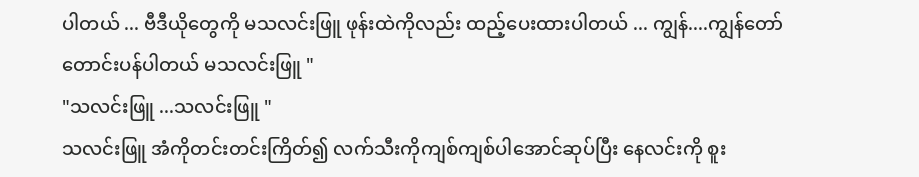ပါတယ် ... ဗီဒီယိုတွေကို မသလင်းဖြူ ဖုန်းထဲကိုလည်း ထည့်ပေးထားပါတယ် ... ကျွန်....ကျွန်တော် တောင်းပန်ပါတယ် မသလင်းဖြူ "
"သလင်းဖြူ ...သလင်းဖြူ "
သလင်းဖြူ အံကိုတင်းတင်းကြိတ်၍ လက်သီးကိုကျစ်ကျစ်ပါအောင်ဆုပ်ပြီး နေလင်းကို စူး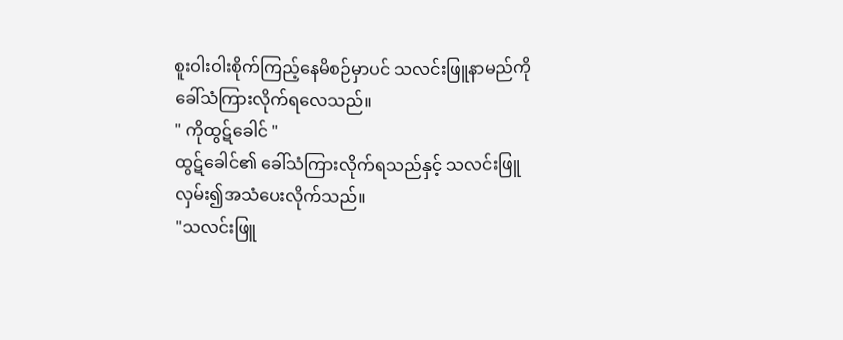စူးဝါးဝါးစိုက်ကြည့်နေမိစဉ်မှာပင် သလင်းဖြူနာမည်ကို ခေါ်သံကြားလိုက်ရလေသည်။
" ကိုထွဋ်ခေါင် "
ထွဋ်ခေါင်၏ ခေါ်သံကြားလိုက်ရသည်နှင့် သလင်းဖြူ လှမ်း၍အသံပေးလိုက်သည်။
"သလင်းဖြူ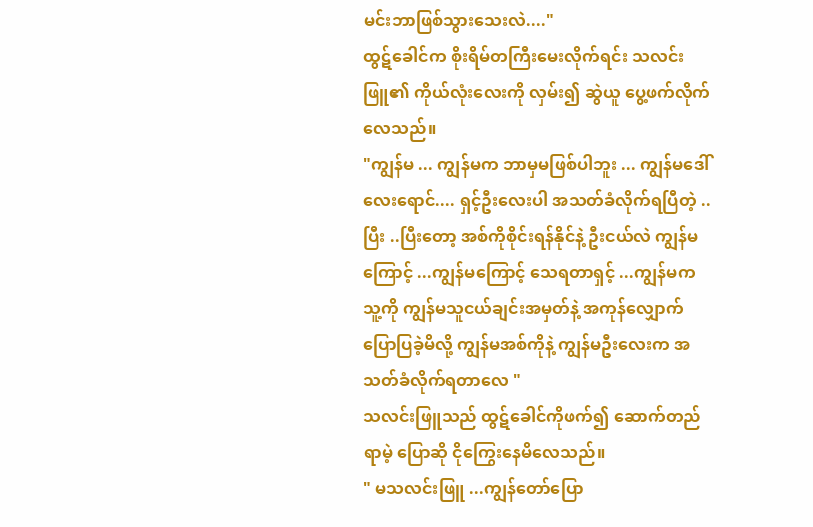မင်းဘာဖြစ်သွားသေးလဲ...."
ထွဋ်ခေါင်က စိုးရိမ်တကြီးမေးလိုက်ရင်း သလင်းဖြူ၏ ကိုယ်လုံးလေးကို လှမ်း၍ ဆွဲယူ ပွေ့ဖက်လိုက်လေသည်။
"ကျွန်မ ... ကျွန်မက ဘာမှမဖြစ်ပါဘူး ... ကျွန်မဒေါ်လေးရောင်.... ရှင့်ဦးလေးပါ အသတ်ခံလိုက်ရပြီတဲ့ .. ပြီး ..ပြီးတော့ အစ်ကိုစိုင်းရန်နိုင်နဲ့ ဦးငယ်လဲ ကျွန်မကြောင့် ...ကျွန်မကြောင့် သေရတာရှင့် ...ကျွန်မက သူ့ကို ကျွန်မသူငယ်ချင်းအမှတ်နဲ့ အကုန်လျှောက် ပြောပြခဲ့မိလို့ ကျွန်မအစ်ကိုနဲ့ ကျွန်မဦးလေးက အသတ်ခံလိုက်ရတာလေ "
သလင်းဖြူသည် ထွဋ်ခေါင်ကိုဖက်၍ ဆောက်တည်ရာမဲ့ ပြောဆို ငိုကြွေးနေမိလေသည်။
" မသလင်းဖြူ ...ကျွန်တော်ပြော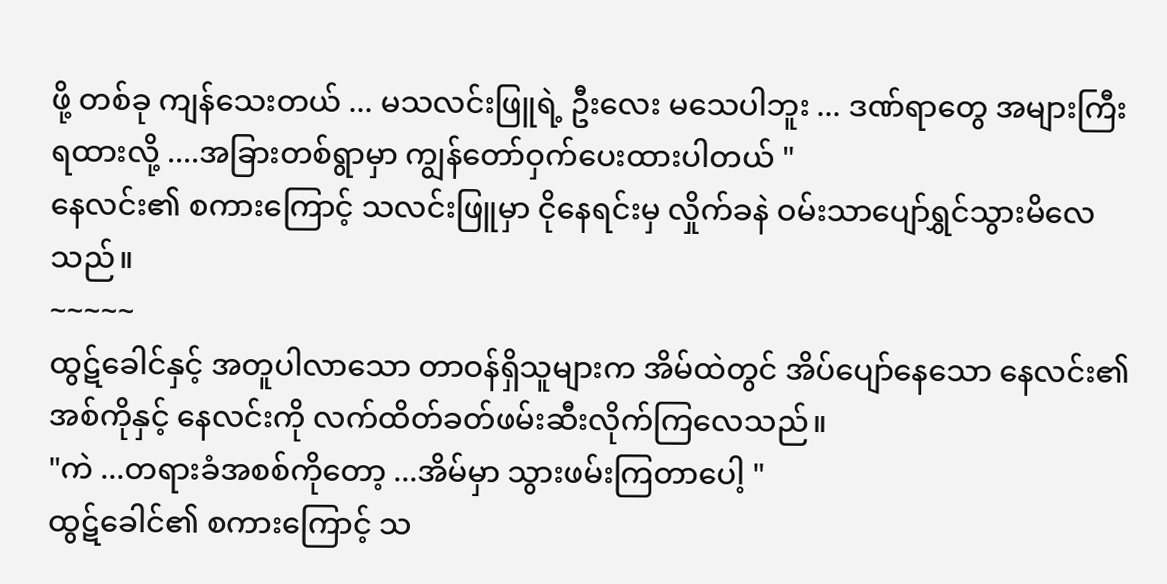ဖို့ တစ်ခု ကျန်သေးတယ် ... မသလင်းဖြူရဲ့ ဦးလေး မသေပါဘူး ... ဒဏ်ရာတွေ အများကြီးရထားလို့ ....အခြားတစ်ရွာမှာ ကျွန်တော်ဝှက်ပေးထားပါတယ် "
နေလင်း၏ စကားကြောင့် သလင်းဖြူမှာ ငိုနေရင်းမှ လှိုက်ခနဲ ဝမ်းသာပျော်ရွှင်သွားမိလေသည်။
~~~~~
ထွဋ်ခေါင်နှင့် အတူပါလာသော တာဝန်ရှိသူများက အိမ်ထဲတွင် အိပ်ပျော်နေသော နေလင်း၏အစ်ကိုနှင့် နေလင်းကို လက်ထိတ်ခတ်ဖမ်းဆီးလိုက်ကြလေသည်။
"ကဲ ...တရားခံအစစ်ကိုတော့ ...အိမ်မှာ သွားဖမ်းကြတာပေါ့ "
ထွဋ်ခေါင်၏ စကားကြောင့် သ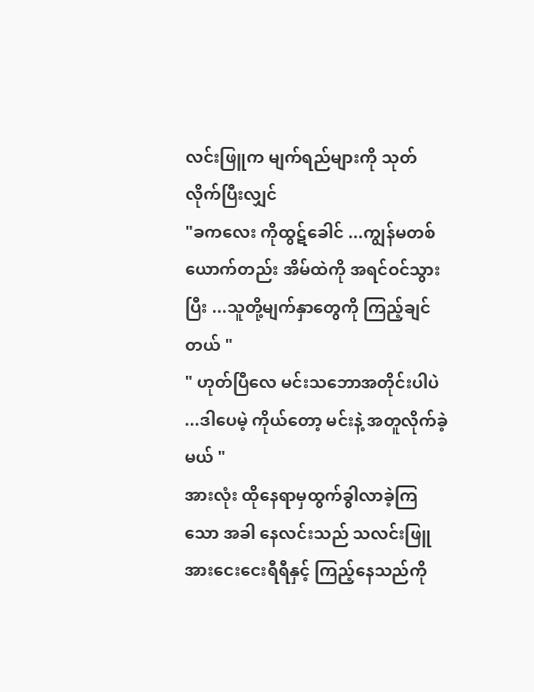လင်းဖြူက မျက်ရည်များကို သုတ်လိုက်ပြီးလျှင်
"ခကလေး ကိုထွဋ်ခေါင် ...ကျွန်မတစ်ယောက်တည်း အိမ်ထဲကို အရင်ဝင်သွားပြီး ...သူတို့မျက်နှာတွေကို ကြည့်ချင်တယ် "
" ဟုတ်ပြီလေ မင်းသဘောအတိုင်းပါပဲ ...ဒါပေမဲ့ ကိုယ်တော့ မင်းနဲ့ အတူလိုက်ခဲ့မယ် "
အားလုံး ထိုနေရာမှထွက်ခွါလာခဲ့ကြသော အခါ နေလင်းသည် သလင်းဖြူအားငေးငေးရီရီနှင့် ကြည့်နေသည်ကို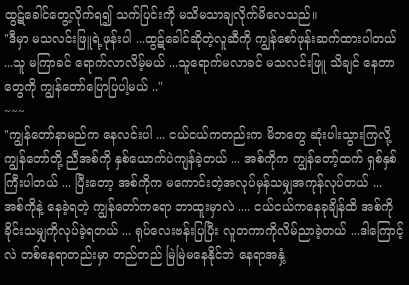ထွဋ်ခေါင်တွေ့လိုက်ရ၍ သက်ပြင်းကို မသိမသာချလိုက်မိလေသည်။
"ဒီမှာ မသလင်းဖြူရဲ့ဖုန်းပါ ...ထွဋ်ခေါင်ဆိုတဲ့လူဆီကို ကျွန်စော်ဖုန်းဆက်ထားပါတယ် ...သူ မကြာခင် ရောက်လာလိမ့်မယ် ...သူရောက်မလာခင် မသလင်းဖြူ သိချင် နေတာတွေကို ကျွန်တော်ပြောပြပါ့မယ် .."
~~~
"ကျွန်တော်နာမည်က နေလင်းပါ ... ငယ်ငယ်ကတည်းက မိဘတွေ ဆုံးပါးသွားကြလို့ ကျွန်တော်တို့ ညီအစ်ကို နှစ်ယောက်ပဲကျန်ခဲ့တယ် ... အစ်ကိုက ကျွန်တော့်ထက် ရှစ်နှစ်ကြီးပါတယ် ... ပြီးတော့ အစ်ကိုက မကောင်းတဲ့အလုပ်မှန်သမျှအကုန်လုပ်တယ် ... အစ်ကိုနဲ့ နေခဲ့ရတဲ့ ကျွန်တော်ကရော ဘာထူးမှာလဲ .... ငယ်ငယ်ကနေခုချိန်ထိ အစ်ကိုခိုင်းသမျှကိုလုပ်ခဲ့ရတယ် ... ရုပ်လေးဗန်းပြပြီး လူတကာကိုလိမ်ညာခဲ့တယ် ...ဒါကြောင့်လဲ တစ်နေရာတည်းမှာ တည်တည် မြဲမြဲမနေနိုင်ဘဲ နေရာအနှံ့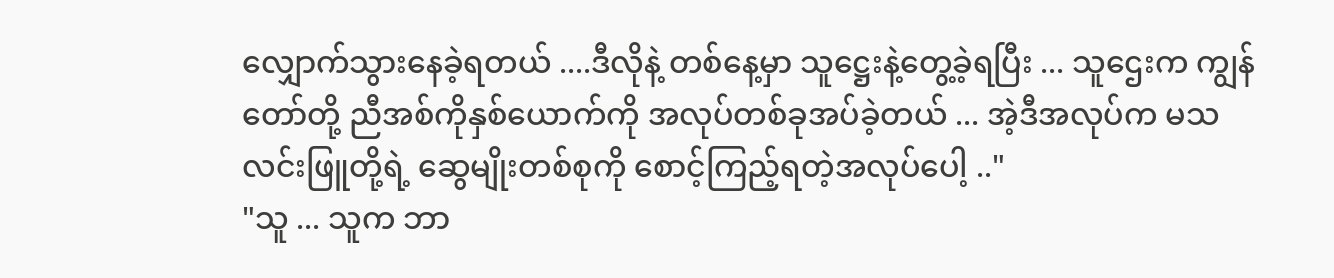လျှောက်သွားနေခဲ့ရတယ် ....ဒီလိုနဲ့ တစ်နေ့မှာ သူဋ္ဌေးနဲ့တွေ့ခဲ့ရပြီး ... သူဌေးက ကျွန်တော်တို့ ညီအစ်ကိုနှစ်ယောက်ကို အလုပ်တစ်ခုအပ်ခဲ့တယ် ... အဲ့ဒီအလုပ်က မသလင်းဖြူတို့ရဲ့ ဆွေမျိုးတစ်စုကို စောင့်ကြည့်ရတဲ့အလုပ်ပေါ့ .."
"သူ ... သူက ဘာ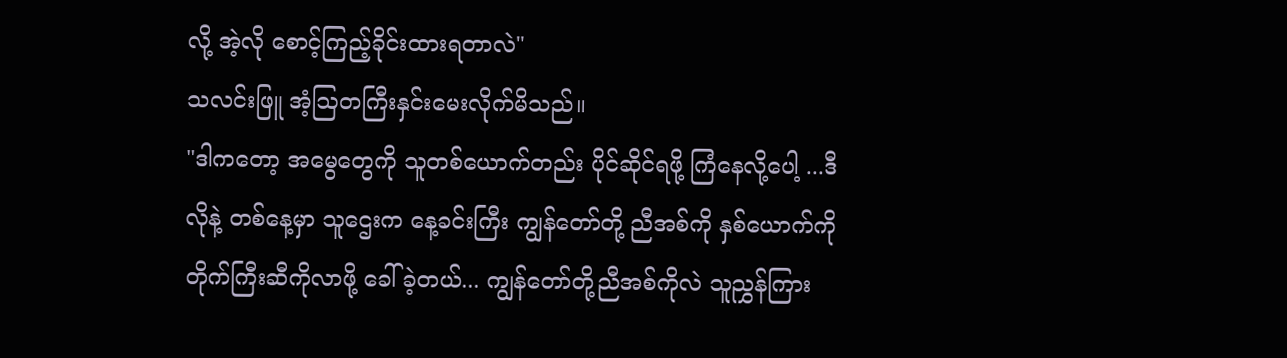လို့ အဲ့လို စောင့်ကြည့်ခိုင်းထားရတာလဲ"
သလင်းဖြူ အံ့ဩတကြီးနှင်းမေးလိုက်မိသည်။
"ဒါကတော့ အမွေတွေကို သူတစ်ယောက်တည်း ပိုင်ဆိုင်ရဖို့ ကြံနေလို့ပေါ့ ...ဒီလိုနဲ့ တစ်နေ့မှာ သူဌေးက နေ့ခင်းကြီး ကျွန်တော်တို့ ညီအစ်ကို နှစ်ယောက်ကို တိုက်ကြီးဆီကိုလာဖို့ ခေါ်ခဲ့တယ်... ကျွန်တော်တို့ညီအစ်ကိုလဲ သူညွှန်ကြား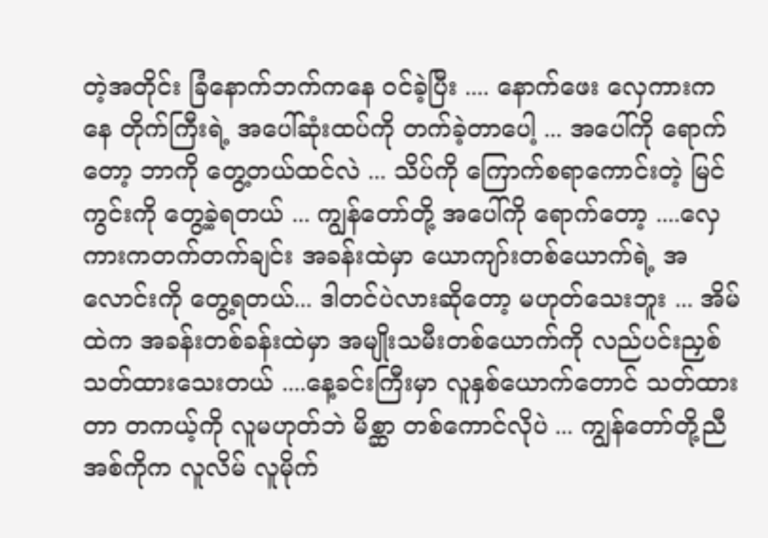တဲ့အတိုင်း ခြံနောက်ဘက်ကနေ ဝင်ခဲ့ပြီး .... နောက်ဖေး လှေကားကနေ တိုက်ကြီးရဲ့ အပေါ်ဆုံးထပ်ကို တက်ခဲ့တာပေါ့ ... အပေါ်ကို ရောက်တော့ ဘာကို တွေ့တယ်ထင်လဲ ... သိပ်ကို ကြောက်စရာကောင်းတဲ့ မြင်ကွင်းကို တွေ့ခဲ့ရတယ် ... ကျွန်တော်တို့ အပေါ်ကို ရောက်တော့ ....လှေကားကတက်တက်ချင်း အခန်းထဲမှာ ယောကျာ်းတစ်ယောက်ရဲ့ အလောင်းကို တွေ့ရတယ်... ဒါတင်ပဲလားဆိုတော့ မဟုတ်သေးဘူး ... အိမ်ထဲက အခန်းတစ်ခန်းထဲမှာ အမျိုးသမီးတစ်ယောက်ကို လည်ပင်းညှစ်သတ်ထားသေးတယ် ....နေ့ခင်းကြီးမှာ လူနှစ်ယောက်တောင် သတ်ထားတာ တကယ့်ကို လူမဟုတ်ဘဲ မိစ္ဆာ တစ်ကောင်လိုပဲ ... ကျွန်တော်တို့ညီအစ်ကိုက လူလိမ် လူမိုက်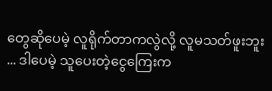တွေဆိုပေမဲ့ လူရိုက်တာကလွဲလို့ လူမသတ်ဖူးဘူး ... ဒါပေမဲ့ သူပေးတဲ့ငွေကြေးက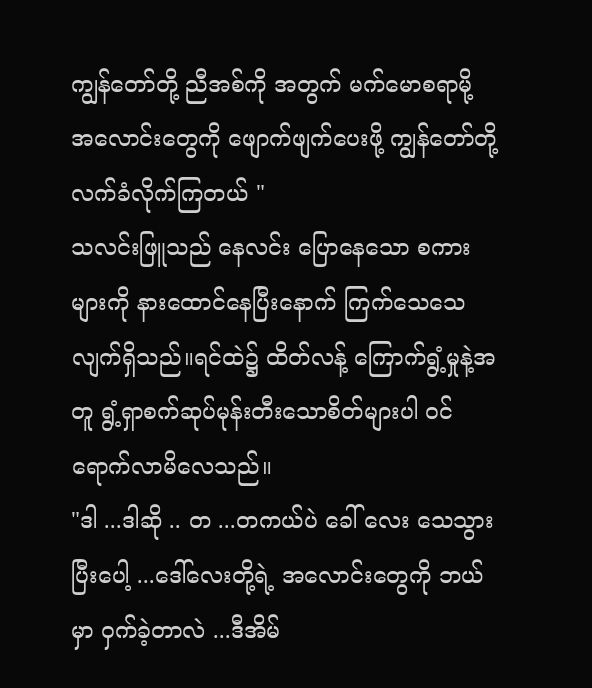ကျွန်တော်တို့ ညီအစ်ကို အတွက် မက်မောစရာမို့ အလောင်းတွေကို ဖျောက်ဖျက်ပေးဖို့ ကျွန်တော်တို့ လက်ခံလိုက်ကြတယ် "
သလင်းဖြူသည် နေလင်း ပြောနေသော စကားများကို နားထောင်နေပြီးနောက် ကြက်သေသေလျက်ရှိသည်။ရင်ထဲ၌ ထိတ်လန့် ကြောက်ရွံ့မှုနဲ့အတူ ရွံ့ရှာစက်ဆုပ်မုန်းတီးသောစိတ်များပါ ဝင်ရောက်လာမိလေသည်။
"ဒါ ...ဒါဆို .. တ ...တကယ်ပဲ ခေါ် လေး သေသွားပြီးပေါ့ ...ဒေါ်လေးတို့ရဲ့ အလောင်းတွေကို ဘယ်မှာ ဝှက်ခဲ့တာလဲ ...ဒီအိမ်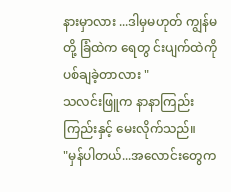နားမှာလား ...ဒါမှမဟုတ် ကျွန်မတို့ ခြံထဲက ရေတွ င်းပျက်ထဲကို ပစ်ချခဲ့တာလား "
သလင်းဖြူက နာနာကြည်းကြည်းနှင့် မေးလိုက်သည်။
"မှန်ပါတယ်...အလောင်းတွေက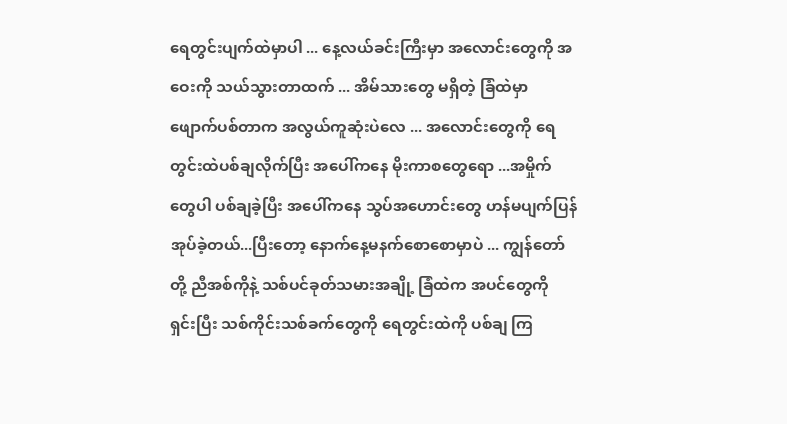ရေတွင်းပျက်ထဲမှာပါ ... နေ့လယ်ခင်းကြီးမှာ အလောင်းတွေကို အဝေးကို သယ်သွားတာထက် ... အိမ်သားတွေ မရှိတဲ့ ခြံထဲမှာ ဖျောက်ပစ်တာက အလွယ်ကူဆုံးပဲလေ ... အလောင်းတွေကို ရေတွင်းထဲပစ်ချလိုက်ပြီး အပေါ်ကနေ မိုးကာစတွေရော ...အမှိုက်တွေပါ ပစ်ချခဲ့ပြီး အပေါ်ကနေ သွပ်အဟောင်းတွေ ဟန်မပျက်ပြန် အုပ်ခဲ့တယ်...ပြီးတော့ နောက်နေ့မနက်စောစောမှာပဲ ... ကျွန်တော်တို့ ညီအစ်ကိုနဲ့ သစ်ပင်ခုတ်သမားအချို့ ခြံထဲက အပင်တွေကို ရှင်းပြီး သစ်ကိုင်းသစ်ခက်တွေကို ရေတွင်းထဲကို ပစ်ချ ကြ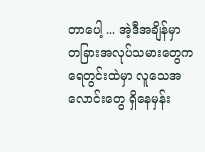တာပေါ့ ... အဲ့ဒီအချိန်မှာ တခြားအလုပ်သမားတွေက ရေတွင်းထဲမှာ လူသေအလောင်းတွေ ရှိနေမှန်း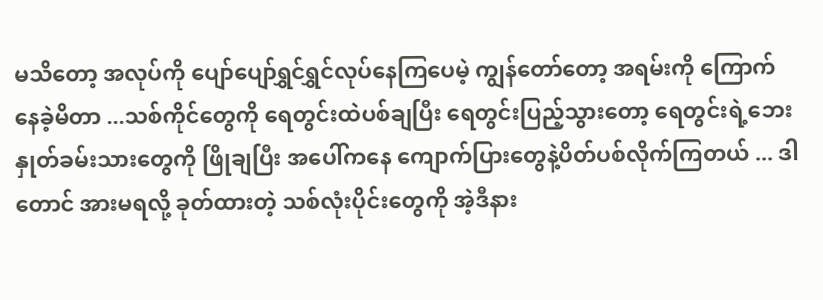မသိတော့ အလုပ်ကို ပျော်ပျော်ရွှင်ရွှင်လုပ်နေကြပေမဲ့ ကျွန်တော်တော့ အရမ်းကို ကြောက်နေခဲ့မိတာ ...သစ်ကိုင်တွေကို ရေတွင်းထဲပစ်ချပြီး ရေတွင်းပြည့်သွားတော့ ရေတွင်းရဲ့ဘေးနှုတ်ခမ်းသားတွေကို ဖြိုချပြီး အပေါ်ကနေ ကျောက်ပြားတွေနဲ့ပိတ်ပစ်လိုက်ကြတယ် ... ဒါတောင် အားမရလို့ ခုတ်ထားတဲ့ သစ်လုံးပိုင်းတွေကို အဲ့ဒီနား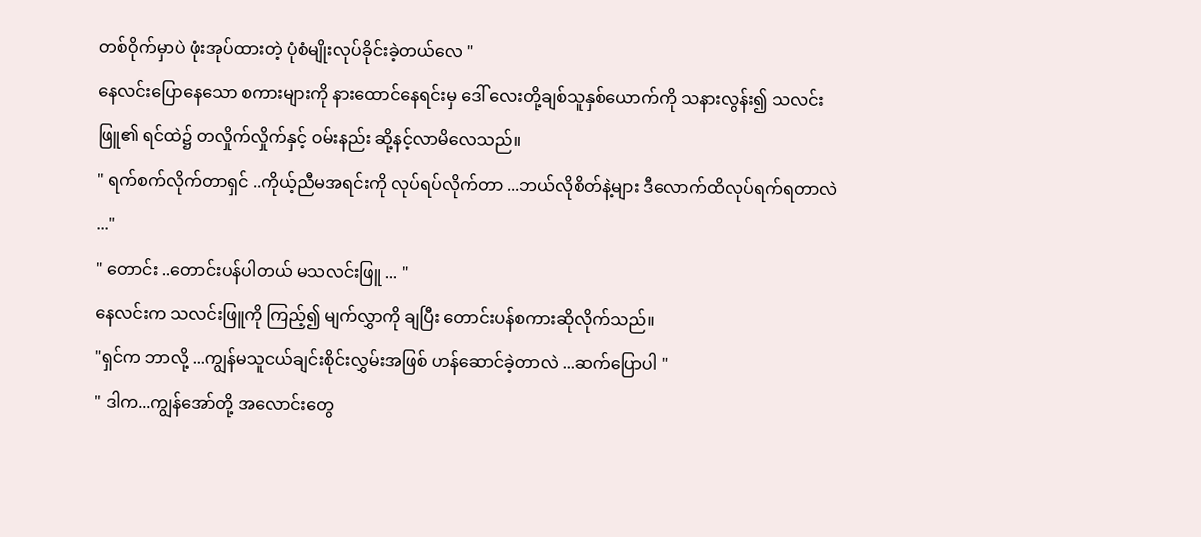တစ်ဝိုက်မှာပဲ ဖုံးအုပ်ထားတဲ့ ပုံစံမျိုးလုပ်ခိုင်းခဲ့တယ်လေ "
နေလင်းပြောနေသော စကားများကို နားထောင်နေရင်းမှ ဒေါ် လေးတို့ချစ်သူနှစ်ယောက်ကို သနားလွန်း၍ သလင်းဖြူ၏ ရင်ထဲ၌ တလှိုက်လှိုက်နှင့် ဝမ်းနည်း ဆို့နင့်လာမိလေသည်။
" ရက်စက်လိုက်တာရှင် ..ကိုယ့်ညီမအရင်းကို လုပ်ရပ်လိုက်တာ ...ဘယ်လိုစိတ်နဲ့များ ဒီလောက်ထိလုပ်ရက်ရတာလဲ ..."
" တောင်း ..တောင်းပန်ပါတယ် မသလင်းဖြူ ... "
နေလင်းက သလင်းဖြူကို ကြည့်၍ မျက်လွှာကို ချပြီး တောင်းပန်စကားဆိုလိုက်သည်။
"ရှင်က ဘာလို့ ...ကျွန်မသူငယ်ချင်းစိုင်းလွှမ်းအဖြစ် ဟန်ဆောင်ခဲ့တာလဲ ...ဆက်ပြောပါ "
" ဒါက...ကျွန်အော်တို့ အလောင်းတွေ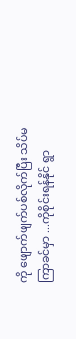ကို ဖျောက်ဖျက်ပစ်လိုက်ပြီး သိပ်မကြာခင်မှာ ...ကိုစိုင်းရန်နိုင် ရွာ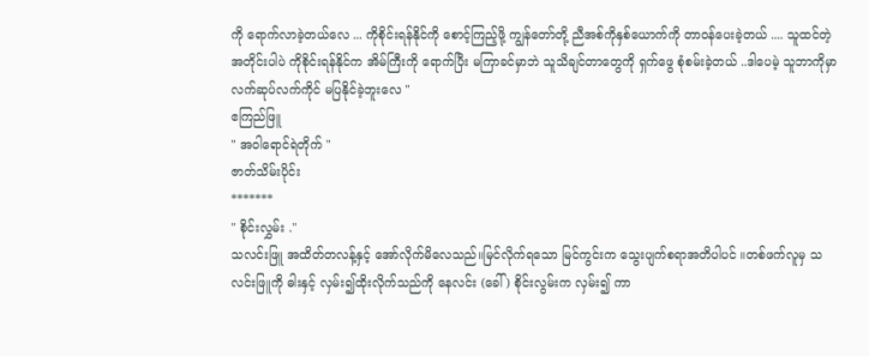ကို ရောက်လာခဲ့တယ်လေ ... ကိုစိုင်းရန်နိုင်ကို စောင့်ကြည့်ဖို့ ကျွန်တော်တို့ ညီအစ်ကိုနှစ်ယောက်ကို တာဝန်ပေးခဲ့တယ် .... သူထင်တဲ့အတိုင်းပါပဲ ကိုစိုင်းရန်နိုင်က အိမ်ကြီးကို ရောက်ပြီး မကြာခင်မှာဘဲ သူသိချင်တာတွေကို ရှက်ဖွေ စုံစမ်းခဲ့တယ် ..ဒါပေမဲ့ သူဘာကိုမှာ လက်ဆုပ်လက်ကိုင် မပြနိုင်ခဲ့ဘူးလေ "
ဧကြည်ဖြူ
" အဝါရောင်ရဲတိုက် "
ဇာတ်သိမ်းပိုင်း
*******
" စိုင်းလွှမ်း ."
သလင်းဖြူ အထိတ်တလန့်နှင့် အော်လိုက်မိလေသည်။မြင်လိုက်ရသော မြင်ကွင်းက သွေးပျက်စရာအတိပါပင် ။တစ်ဖက်လူမှ သလင်းဖြူကို ဓါးနှင့် လှမ်း၍ထိုးလိုက်သည်ကို နေလင်း (ခေါ် ) စိုင်းလွမ်းက လှမ်း၍ ကာ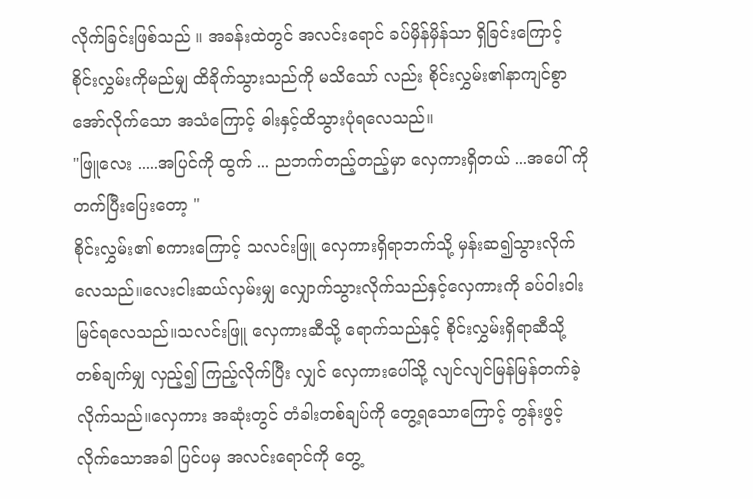လိုက်ခြင်းဖြစ်သည် ။ အခန်းထဲတွင် အလင်းရောင် ခပ်မှိန်မှိန်သာ ရှိခြင်းကြောင့် စိုင်းလွှမ်းကိုမည်မျှ ထိခိုက်သွားသည်ကို မသိသော် လည်း စိုင်းလွှမ်း၏နာကျင်စွာ အော်လိုက်သော အသံကြောင့် ဓါးနှင့်ထိသွားပုံရလေသည်။
"ဖြူလေး .....အပြင်ကို ထွက် ... ညဘက်တည့်တည့်မှာ လှေကားရှိတယ် ...အပေါ် ကို တက်ပြီးပြေးတော့ "
စိုင်းလွှမ်း၏ စကားကြောင့် သလင်းဖြူ လှေကားရှိရာဘက်သို့ မှန်းဆ၍သွားလိုက်လေသည်။လေးငါးဆယ်လှမ်းမျှ လျှောက်သွားလိုက်သည်နှင့်လှေကားကို ခပ်ဝါးဝါး မြင်ရလေသည်။သလင်းဖြူ လှေကားဆီသို့ ရောက်သည်နှင့် စိုင်းလွှမ်းရှိရာဆီသို့ တစ်ချက်မျှ လှည့်၍ ကြည့်လိုက်ပြီး လျှင် လှေကားပေါ်သို့ လျင်လျင်မြန်မြန်တက်ခဲ့လိုက်သည်။လှေကား အဆုံးတွင် တံခါးတစ်ချပ်ကို တွေ့ရသောကြောင့် တွန်းဖွင့်လိုက်သောအခါ ပြင်ပမှ အလင်းရောင်ကို တွေ့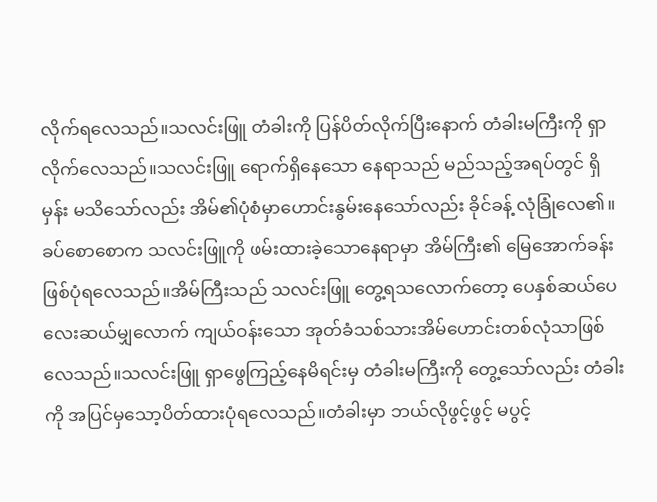လိုက်ရလေသည်။သလင်းဖြူ တံခါးကို ပြန်ပိတ်လိုက်ပြီးနောက် တံခါးမကြီးကို ရှာလိုက်လေသည်။သလင်းဖြူ ရောက်ရှိနေသော နေရာသည် မည်သည့်အရပ်တွင် ရှိမှန်း မသိသော်လည်း အိမ်၏ပုံစံမှာဟောင်းနွမ်းနေသော်လည်း ခိုင်ခန့် လုံခြုံလေ၏။ခပ်စောစောက သလင်းဖြူကို ဖမ်းထားခဲ့သောနေရာမှာ အိမ်ကြီး၏ မြေအောက်ခန်း ဖြစ်ပုံရလေသည်။အိမ်ကြီးသည် သလင်းဖြူ တွေ့ရသလောက်တော့ ပေနှစ်ဆယ်ပေလေးဆယ်မျှလောက် ကျယ်ဝန်းသော အုတ်ခံသစ်သားအိမ်ဟောင်းတစ်လုံသာဖြစ်လေသည်။သလင်းဖြူ ရှာဖွေကြည့်နေမိရင်းမှ တံခါးမကြီးကို တွေ့သော်လည်း တံခါးကို အပြင်မှသော့ပိတ်ထားပုံရလေသည်။တံခါးမှာ ဘယ်လိုဖွင့်ဖွင့် မပွင့်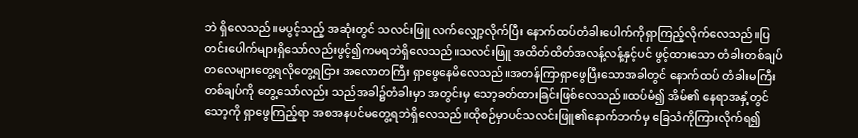ဘဲ ရှိလေသည်။မပွင့်သည့် အဆုံးတွင် သလင်းဖြူ လက်လျှော့လိုက်ပြီး နောက်ထပ်တံခါးပေါက်ကိုရှာကြည့်လိုက်လေသည်။ပြတင်းပေါက်များရှိသော်လည်းဖွင့်၍ကမရဘဲရှိလေသည်။သလင်းဖြူ အထိတ်ထိတ်အလန့်လန့်နှင့်ပင် ဖွင့်ထားသော တံခါးတစ်ချပ်တလေများတွေ့ရလိုတွေ့ရငြား အလောတကြီး ရှာဖွေနေမိလေသည်။အတန်ကြာရှာဖွေပြီးသောအခါတွင် နောက်ထပ် တံခါးမကြီးတစ်ချပ်ကို တွေ့သော်လည်း သည်အခါ၌တံခါးမှာ အတွင်းမှ သော့ခတ်ထားခြင်းဖြစ်လေသည်။ထပ်မံ၍ အိမ်၏ နေရာအနှံ့တွင် သော့ကို ရှာဖွေကြည့်ရာ အစအနပင်မတွေ့ရဘဲရှိလေသည်။ထိုစဉ်မှာပင်သလင်းဖြူ၏နောက်ဘက်မှ ခြေသံကိုကြားလိုက်ရ၍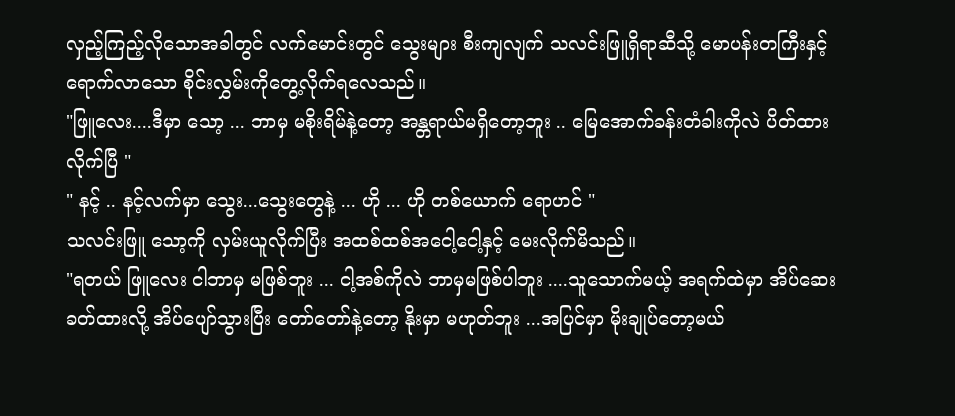လှည့်ကြည့်လိုသောအခါတွင် လက်မောင်းတွင် သွေးများ စီးကျလျက် သလင်းဖြူရှိရာဆီသို့ မောပန်းတကြီးနှင့်ရောက်လာသော စိုင်းလွှမ်းကိုတွေ့လိုက်ရလေသည်။
"ဖြူလေး....ဒီမှာ သော့ ... ဘာမှ မစိုးရိမ်နဲ့တော့ အန္တရာယ်မရှိတော့ဘူး .. မြေအောက်ခန်းတံခါးကိုလဲ ပိတ်ထားလိုက်ပြီ "
" နင့် .. နင့်လက်မှာ သွေး...သွေးတွေနဲ့ ... ဟို ... ဟို တစ်ယောက် ရောဟင် "
သလင်းဖြူ သော့ကို လှမ်းယူလိုက်ပြီး အထစ်ထစ်အငေါ့ငေါ့နှင့် မေးလိုက်မိသည်။
"ရတယ် ဖြူလေး ငါဘာမှ မဖြစ်ဘူး ... ငါ့အစ်ကိုလဲ ဘာမှမဖြစ်ပါဘူး ....သူသောက်မယ့် အရက်ထဲမှာ အိပ်ဆေးခတ်ထားလို့ အိပ်ပျော်သွားပြီး တော်တော်နဲ့တော့ နိုးမှာ မဟုတ်ဘူး ...အပြင်မှာ မိုးချုပ်တော့မယ်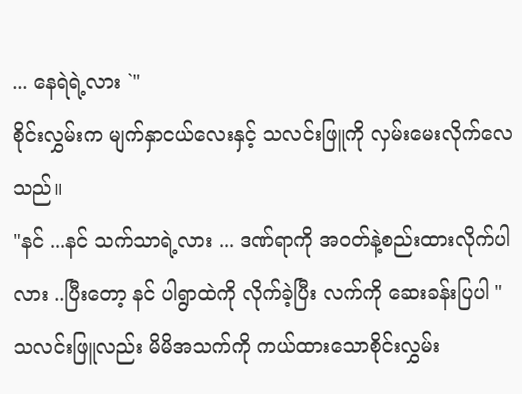... နေရဲရဲ့လား `"
စိုင်းလွှမ်းက မျက်နှာငယ်လေးနှင့် သလင်းဖြူကို လှမ်းမေးလိုက်လေသည်။
"နင် ...နင် သက်သာရဲ့လား ... ဒဏ်ရာကို အဝတ်နဲ့စည်းထားလိုက်ပါလား ..ပြီးတော့ နင် ပါရွာထဲကို လိုက်ခဲ့ပြီး လက်ကို ဆေးခန်းပြပါ "
သလင်းဖြူလည်း မိမိအသက်ကို ကယ်ထားသောစိုင်းလွှမ်း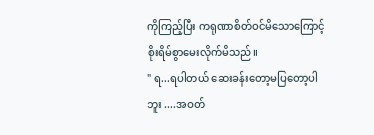ကိုကြည့်ပြီး ကရုဏာစိတ်ဝင်မိသောကြောင့် စိုးရိမ်စွာမေးလိုက်မိသည်။
" ရ...ရပါတယ် ဆေးခန်းတော့မပြတော့ပါဘူး ....အဝတ်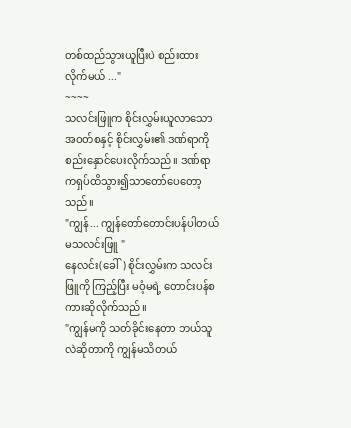တစ်ထည်သွားယူပြီးပဲ စည်းထားလိုက်မယ် ..."
~~~~
သလင်းဖြူက စိုင်းလွှမ်းယူလာသော အဝတ်စနှင့် စိုင်းလွှမ်း၏ ဒဏ်ရာကိုစည်းနှောင်ပေးလိုက်သည်။ ဒဏ်ရာကရှပ်ထိသွား၍သာတော်ပေတော့သည်။
"ကျွန်... ကျွန်တော်တောင်းပန်ပါတယ် မသလင်းဖြူ "
နေလင်း(ခေါ်) စိုင်းလွှမ်းက သလင်းဖြူကို ကြည့်ပြီး မဝံ့မရဲ့ တောင်းပန်စကားဆိုလိုက်သည်။
"ကျွန်မကို သတ်ခိုင်းနေတာ ဘယ်သူလဲဆိုတာကို ကျွန်မသိတယ်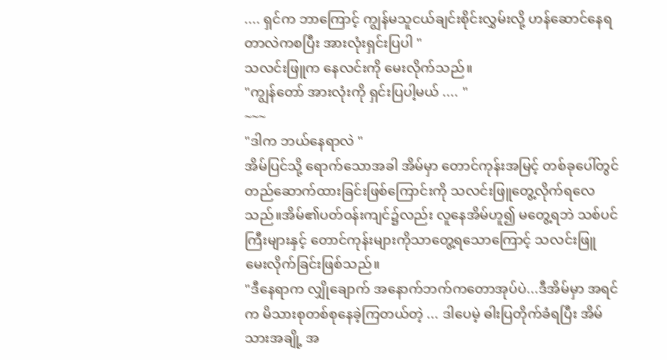.... ရှင်က ဘာကြောင့် ကျွန်မသူငယ်ချင်းစိုင်းလွှမ်းလို့ ဟန်ဆောင်နေရတာလဲကစပြီး အားလုံးရှင်းပြပါ "
သလင်းဖြူက နေလင်းကို မေးလိုက်သည်။
"ကျွန်တော် အားလုံးကို ရှင်းပြပါ့မယ် .... "
~~~
"ဒါက ဘယ်နေရာလဲ "
အိမ်ပြင်သို့ ရောက်သောအခါ အိမ်မှာ တောင်ကုန်းအမြင့် တစ်ခုပေါ်တွင်တည်ဆောက်ထားခြင်းဖြစ်ကြောင်းကို သလင်းဖြူတွေ့လိုက်ရလေသည်။အိမ်၏ပတ်ဝန်းကျင်၌လည်း လူနေအိမ်ဟူ၍ မတွေ့ရဘဲ သစ်ပင်ကြီးများနှင့် တောင်ကုန်းများကိုသာတွေ့ရသောကြောင့် သလင်းဖြူ မေးလိုက်ခြင်းဖြစ်သည်။
"ဒီနေရာက လျှိုချောက် အနောက်ဘက်ကတောအုပ်ပဲ...ဒီအိမ်မှာ အရင်က မိသားစုတစ်စုနေခဲ့ကြတယ်တဲ့ ... ဒါပေမဲ့ ဓါးပြတိုက်ခံရပြီး အိမ်သားအချို့ အ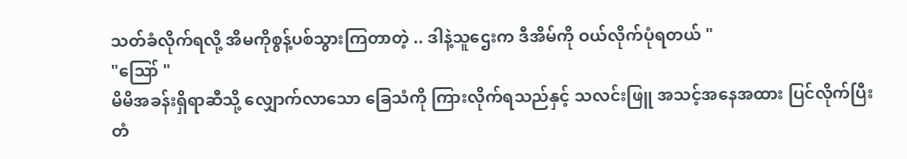သတ်ခံလိုက်ရလို့ အိမကိုစွန့်ပစ်သွားကြတာတဲ့ .. ဒါနဲ့သူဌေးက ဒီအိမ်ကို ဝယ်လိုက်ပုံရတယ် "
"ဪ "
မိမိအခန်းရှိရာဆီသို့ လျှောက်လာသော ခြေသံကို ကြားလိုက်ရသည်နှင့် သလင်းဖြူ အသင့်အနေအထား ပြင်လိုက်ပြီး တံ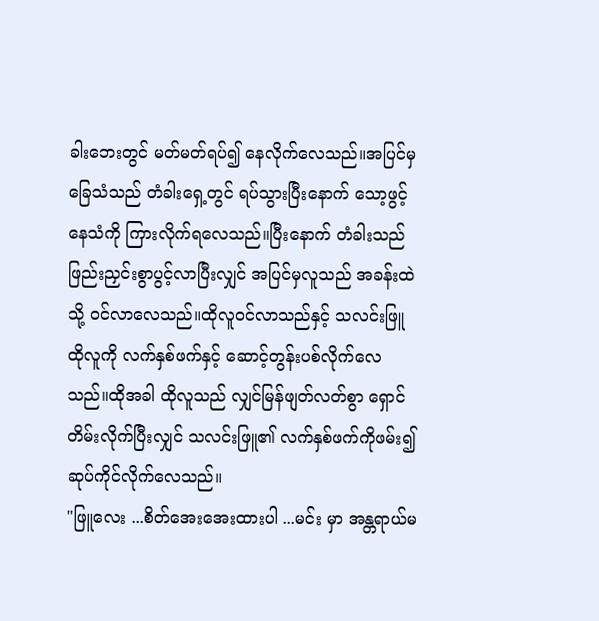ခါးဘေးတွင် မတ်မတ်ရပ်၍ နေလိုက်လေသည်။အပြင်မှ ခြေသံသည် တံခါးရှေ့တွင် ရပ်သွားပြီးနောက် သော့ဖွင့်နေသံကို ကြားလိုက်ရလေသည်။ပြီးနောက် တံခါးသည် ဖြည်းညှင်းစွာပွင့်လာပြီးလျှင် အပြင်မှလူသည် အခန်းထဲသို့ ဝင်လာလေသည်။ထိုလူဝင်လာသည်နှင့် သလင်းဖြူ ထိုလူကို လက်နှစ်ဖက်နှင့် ဆောင့်တွန်းပစ်လိုက်လေသည်။ထိုအခါ ထိုလူသည် လျှင်မြန်ဖျတ်လတ်စွာ ရှောင်တိမ်းလိုက်ပြီးလျှင် သလင်းဖြူ၏ လက်နှစ်ဖက်ကိုဖမ်း၍ ဆုပ်ကိုင်လိုက်လေသည်။
"ဖြူလေး ...စိတ်အေးအေးထားပါ ...မင်း မှာ အန္တရာယ်မ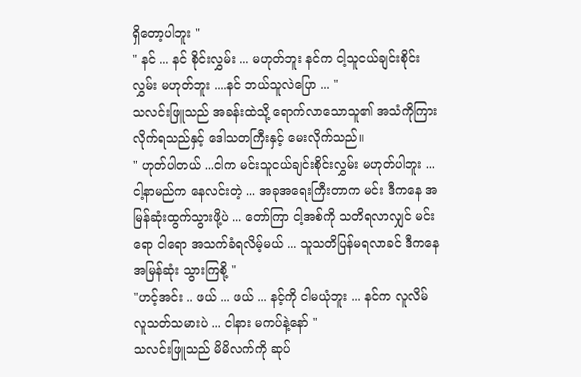ရှိတော့ပါဘူး "
" နင် ... နင် စိုင်းလွှမ်း ... မဟုတ်ဘူး နင်က ငါ့သူငယ်ချင်းစိုင်းလွှမ်း မဟုတ်ဘူး ....နင် ဘယ်သူလဲပြော ... "
သလင်းဖြူသည် အခန်းထဲသို့ ရောက်လာသောသူ၏ အသံကိုကြားလိုက်ရသည်နှင့် ဒေါသတကြီးနှင့် မေးလိုက်သည်။
" ဟုတ်ပါတယ် ...ငါက မင်းသူငယ်ချင်းစိုင်းလွှမ်း မဟုတ်ပါဘူး ...ငါ့နာမည်က နေလင်းတဲ့ ... အခုအရေးကြီးတာက မင်း ဒီကနေ အမြန်ဆုံးထွက်သွားဖို့ပဲ ... တော်ကြာ ငါ့အစ်ကို သတိရလာလျှင် မင်းရော ငါရော အသက်ခံရလိမ့်မယ် ... သူသတိပြန်မရလာခင် ဒီကနေ အမြန်ဆုံး သွားကြစို့ "
"ဟင့်အင်း .. ဖယ် ... ဖယ် ... နင့်ကို ငါမယုံဘူး ... နင်က လူလိမ် လူသတ်သမားပဲ ... ငါနား မကပ်နဲ့နော် "
သလင်းဖြူသည် မိမိလက်ကို ဆုပ်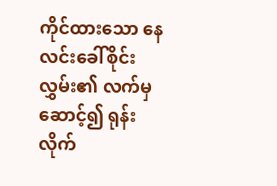ကိုင်ထားသော နေလင်းခေါ်စိုင်းလွှမ်း၏ လက်မှ ဆောင့်၍ ရုန်းလိုက်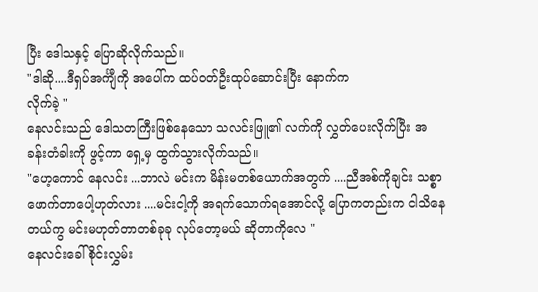ပြီး ဒေါသနှင့် ပြောဆိုလိုက်သည်။
"ဒါဆို....ဒီရှပ်အင်္ကျီကို အပေါ်က ထပ်ဝတ်ဦးထုပ်ဆောင်းပြီး နောက်က
လိုက်ခဲ့ "
နေလင်းသည် ဒေါသတကြီးဖြစ်နေသော သလင်းဖြူ၏ လက်ကို လွှတ်ပေးလိုက်ပြီး အခန်းတံခါးကို ဖွင့်ကာ ရှေ့မှ ထွက်သွားလိုက်သည်။
"ဟေ့ကောင် နေလင်း ...ဘာလဲ မင်းက မိန်းမတစ်ယောက်အတွက် ....ညီအစ်ကိုချင်း သစ္စာဖောက်တာပေါ့ဟုတ်လား ....မင်းငါ့ကို အရက်သောက်ရအောင်လို့ ပြောကတည်းက ငါသိနေတယ်ကွ မင်းမဟုတ်တာတစ်ခုခု လုပ်တော့မယ် ဆိုတာကိုလေ "
နေလင်းခေါ် စိုင်းလွှမ်း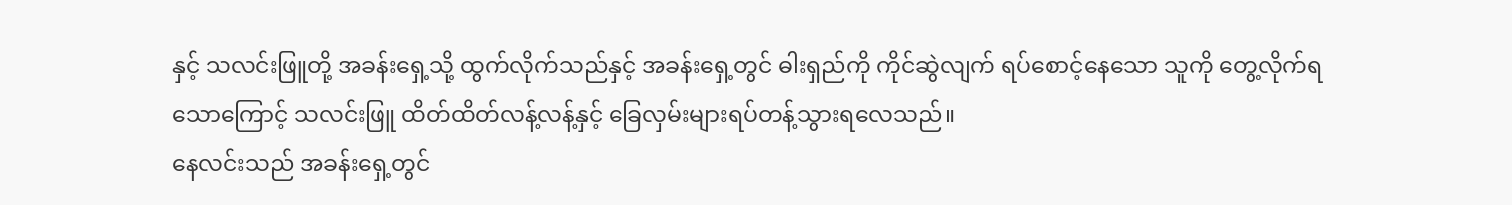နှင့် သလင်းဖြူတို့ အခန်းရှေ့သို့ ထွက်လိုက်သည်နှင့် အခန်းရှေ့တွင် ဓါးရှည်ကို ကိုင်ဆွဲလျက် ရပ်စောင့်နေသော သူကို တွေ့လိုက်ရသောကြောင့် သလင်းဖြူ ထိတ်ထိတ်လန့်လန့်နှင့် ခြေလှမ်းများရပ်တန့်သွားရလေသည်။
နေလင်းသည် အခန်းရှေ့တွင်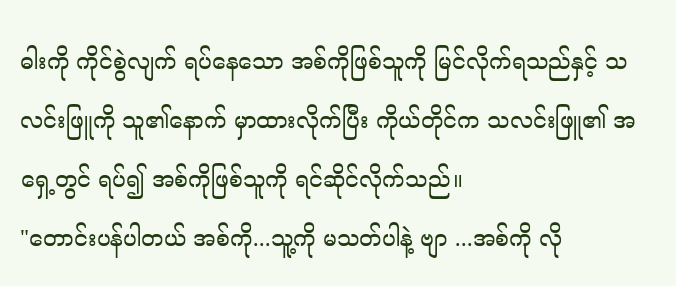ဓါးကို ကိုင်စွဲလျက် ရပ်နေသော အစ်ကိုဖြစ်သူကို မြင်လိုက်ရသည်နှင့် သလင်းဖြူကို သူ၏နောက် မှာထားလိုက်ပြီး ကိုယ်တိုင်က သလင်းဖြူ၏ အရှေ့တွင် ရပ်၍ အစ်ကိုဖြစ်သူကို ရင်ဆိုင်လိုက်သည်။
"တောင်းပန်ပါတယ် အစ်ကို...သူ့ကို မသတ်ပါနဲ့ ဗျာ ...အစ်ကို လို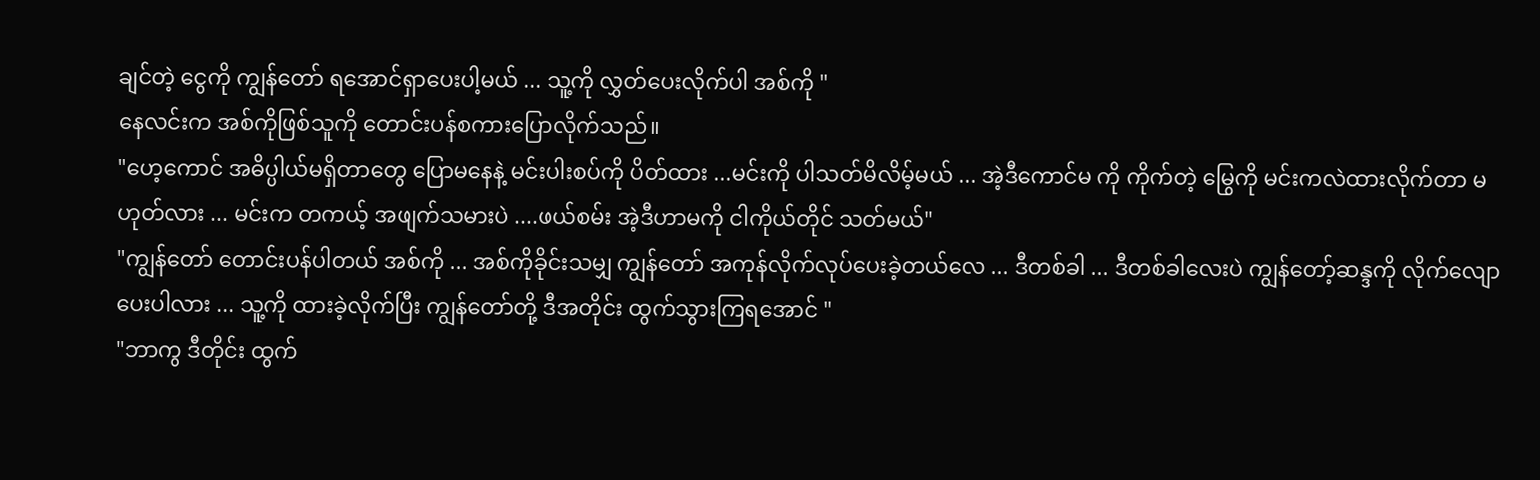ချင်တဲ့ ငွေကို ကျွန်တော် ရအောင်ရှာပေးပါ့မယ် ... သူ့ကို လွှတ်ပေးလိုက်ပါ အစ်ကို "
နေလင်းက အစ်ကိုဖြစ်သူကို တောင်းပန်စကားပြောလိုက်သည်။
"ဟေ့ကောင် အဓိပ္ပါယ်မရှိတာတွေ ပြောမနေနဲ့ မင်းပါးစပ်ကို ပိတ်ထား ...မင်းကို ပါသတ်မိလိမ့်မယ် ... အဲ့ဒီကောင်မ ကို ကိုက်တဲ့ မြွေကို မင်းကလဲထားလိုက်တာ မဟုတ်လား ... မင်းက တကယ့် အဖျက်သမားပဲ ....ဖယ်စမ်း အဲ့ဒီဟာမကို ငါကိုယ်တိုင် သတ်မယ်"
"ကျွန်တော် တောင်းပန်ပါတယ် အစ်ကို ... အစ်ကိုခိုင်းသမျှ ကျွန်တော် အကုန်လိုက်လုပ်ပေးခဲ့တယ်လေ ... ဒီတစ်ခါ ... ဒီတစ်ခါလေးပဲ ကျွန်တော့်ဆန္ဒကို လိုက်လျောပေးပါလား ... သူ့ကို ထားခဲ့လိုက်ပြီး ကျွန်တော်တို့ ဒီအတိုင်း ထွက်သွားကြရအောင် "
"ဘာကွ ဒီတိုင်း ထွက်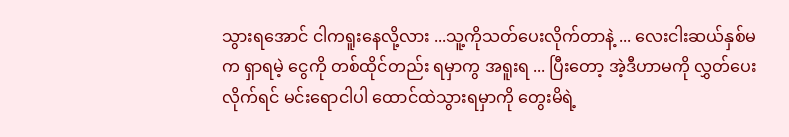သွားရအောင် ငါကရူးနေလို့လား ...သူ့ကိုသတ်ပေးလိုက်တာနဲ့ ... လေးငါးဆယ်နှစ်မက ရှာရမဲ့ ငွေကို တစ်ထိုင်တည်း ရမှာကွ အရူးရ ... ပြီးတော့ အဲ့ဒီဟာမကို လွှတ်ပေးလိုက်ရင် မင်းရောငါပါ ထောင်ထဲသွားရမှာကို တွေးမိရဲ့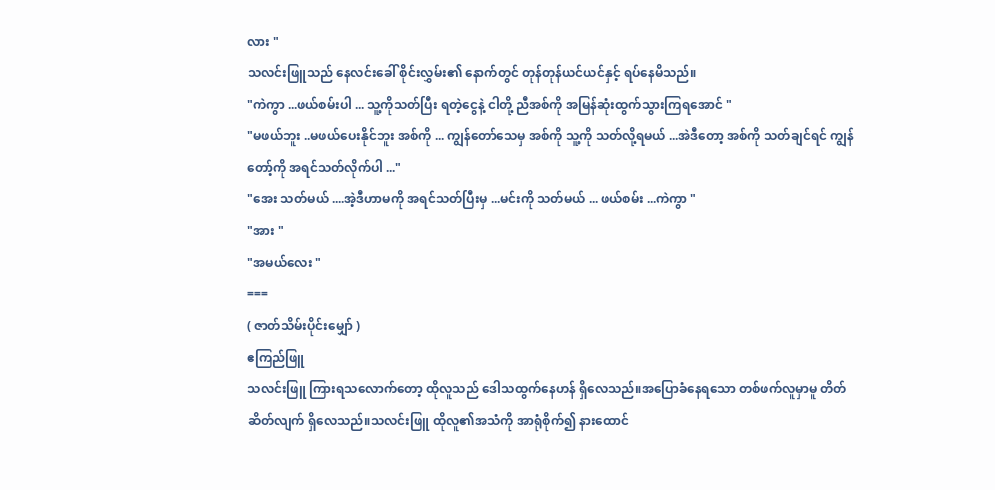လား "
သလင်းဖြူသည် နေလင်းခေါ် စိုင်းလွှမ်း၏ နောက်တွင် တုန်တုန်ယင်ယင်နှင့် ရပ်နေမိသည်။
"ကဲကွာ ...ဖယ်စမ်းပါ ... သူ့ကိုသတ်ပြီး ရတဲ့ငွေနဲ့ ငါတို့ ညီအစ်ကို အမြန်ဆုံးထွက်သွားကြရအောင် "
"မဖယ်ဘူး ..မဖယ်ပေးနိုင်ဘူး အစ်ကို ... ကျွန်တော်သေမှ အစ်ကို သူ့ကို သတ်လို့ရမယ် ...အဲဒီတော့ အစ်ကို သတ်ချင်ရင် ကျွန်တော့်ကို အရင်သတ်လိုက်ပါ ..."
"အေး သတ်မယ် ....အဲ့ဒီဟာမကို အရင်သတ်ပြီးမှ ...မင်းကို သတ်မယ် ... ဖယ်စမ်း ...ကဲကွာ "
"အား "
"အမယ်လေး "
===
( ဇာတ်သိမ်းပိုင်းမျှော် )
ဧကြည်ဖြူ
သလင်းဖြူ ကြားရသလောက်တော့ ထိုလူသည် ဒေါသထွက်နေဟန် ရှိလေသည်။အပြောခံနေရသော တစ်ဖက်လူမှာမူ တိတ်ဆိတ်လျက် ရှိလေသည်။သလင်းဖြူ ထိုလူ၏အသံကို အာရုံစိုက်၍ နားထောင်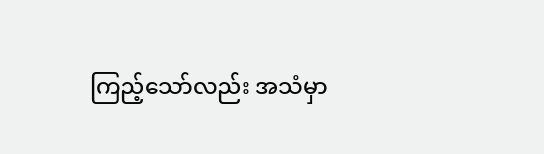ကြည့်သော်လည်း အသံမှာ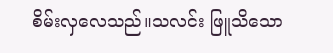စိမ်းလှလေသည်။သလင်း ဖြူသိသော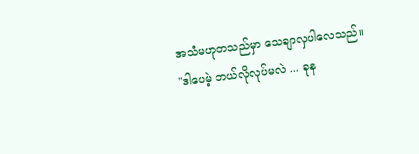အသံမဟုတသည်မှာ သေချာလှပါလေသည်။
"ဒါပေမဲ့ ဘယ်လိုလုပ်မလဲ ... ခုန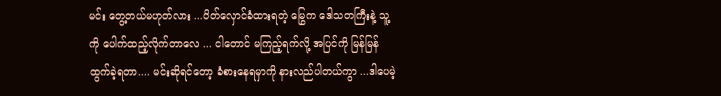မင်း တွေ့တယ်မဟုတ်လား ...ပိတ်လှောင်ခံထားရတဲ့ မြွေက ဒေါသတကြီးနဲ့ သူ့ကို ပေါက်ထည့်လိုက်တာလေ ... ငါတောင် မကြည့်ရက်လို့ အပြင်ကို မြန်မြန်ထွက်ခဲ့ရတာ.... မင်းဆိုရင်တော့ ခံစားနေရမှာကို နားလည်ပါတယ်ကွာ ...ဒါပေမဲ့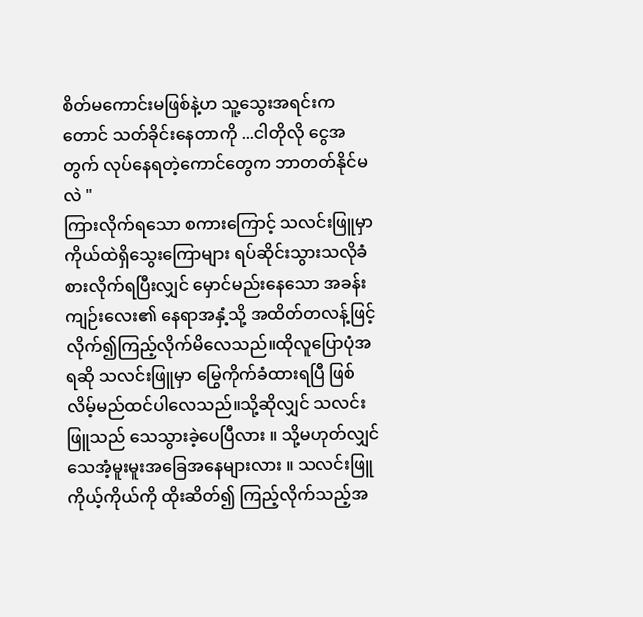စိတ်မကောင်းမဖြစ်နဲ့ဟ သူ့သွေးအရင်းကတောင် သတ်ခိုင်းနေတာကို ...ငါတိုလို ငွေအတွက် လုပ်နေရတဲ့ကောင်တွေက ဘာတတ်နိုင်မလဲ "
ကြားလိုက်ရသော စကားကြောင့် သလင်းဖြူမှာ ကိုယ်ထဲရှိသွေးကြောများ ရပ်ဆိုင်းသွားသလိုခံစားလိုက်ရပြီးလျှင် မှောင်မည်းနေသော အခန်းကျဉ်းလေး၏ နေရာအနှံ့သို့ အထိတ်တလန့်ဖြင့် လိုက်၍ကြည့်လိုက်မိလေသည်။ထိုလူပြောပုံအရဆို သလင်းဖြူမှာ မြွေကိုက်ခံထားရပြီ ဖြစ်လိမ့်မည်ထင်ပါလေသည်။သို့ဆိုလျှင် သလင်းဖြူသည် သေသွားခဲ့ပေပြီလား ။ သို့မဟုတ်လျှင် သေအံ့မူးမူးအခြေအနေများလား ။ သလင်းဖြူ ကိုယ့်ကိုယ်ကို ထိုးဆိတ်၍ ကြည့်လိုက်သည့်အ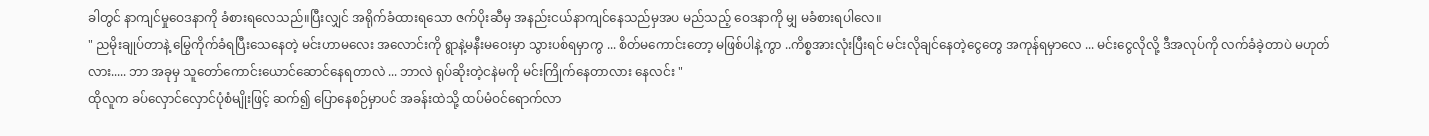ခါတွင် နာကျင်မှုဝေဒနာကို ခံစားရလေသည်။ပြီးလျှင် အရိုက်ခံထားရသော ဇက်ပိုးဆီမှ အနည်းငယ်နာကျင်နေသည်မှအပ မည်သည့် ဝေဒနာကို မျှ မခံစားရပါလေ။
" ညမိုးချုပ်တာနဲ့ မြွေကိုက်ခံရပြီးသေနေတဲ့ မင်းဟာမလေး အလောင်းကို ရွာနဲ့မနီးမဝေးမှာ သွားပစ်ရမှာကွ ... စိတ်မကောင်းတော့ မဖြစ်ပါနဲ့ကွာ ..ကိစ္စအားလုံးပြီးရင် မင်းလိုချင်နေတဲ့ငွေတွေ အကုန်ရမှာလေ ... မင်းငွေလိုလို့ ဒီအလုပ်ကို လက်ခံခဲ့တာပဲ မဟုတ်လား..... ဘာ အခုမှ သူတော်ကောင်းယောင်ဆောင်နေရတာလဲ ... ဘာလဲ ရုပ်ဆိုးတဲ့ငနဲမကို မင်းကြိုက်နေတာလား နေလင်း "
ထိုလူက ခပ်လှောင်လှောင်ပုံစံမျိုးဖြင့် ဆက်၍ ပြောနေစဉ်မှာပင် အခန်းထဲသို့ ထပ်မံဝင်ရောက်လာ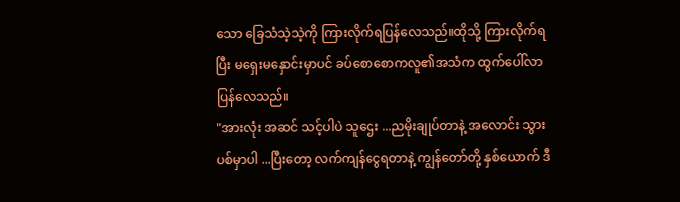သော ခြေသံသဲ့သဲ့ကို ကြားလိုက်ရပြန်လေသည်။ထိုသို့ ကြားလိုက်ရပြီး မရှေးမနှောင်းမှာပင် ခပ်စောစောကလူ၏အသံက ထွက်ပေါ်လာပြန်လေသည်။
"အားလုံး အဆင် သင့်ပါပဲ သူဌေး ...ညမိုးချုပ်တာနဲ့ အလောင်း သွားပစ်မှာပါ ...ပြီးတော့ လက်ကျန်ငွေရတာနဲ့ ကျွန်တော်တို့ နှစ်ယောက် ဒီ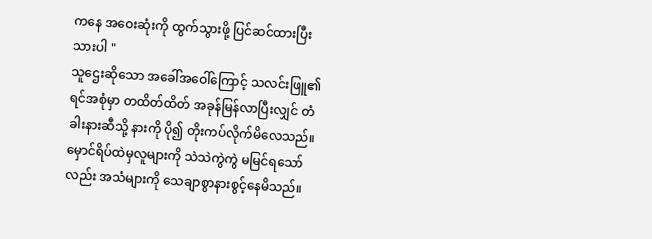ကနေ အဝေးဆုံးကို ထွက်သွားဖို့ ပြင်ဆင်ထားပြီးသားပါ "
သူဌေးဆိုသော အခေါ်အဝေါ်ကြောင့် သလင်းဖြူ၏ ရင်အစုံမှာ တထိတ်ထိတ် အခုန်မြန်လာပြီးလျှင် တံခါးနားဆီသို့ နားကို ပို၍ တိုးကပ်လိုက်မိလေသည်။မှောင်ရိပ်ထဲမှလူများကို သဲသဲကွဲကွဲ မမြင်ရသော်လည်း အသံများကို သေချာစွာနားစွင့်နေမိသည်။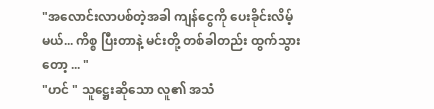"အလောင်းလာပစ်တဲ့အခါ ကျန်ငွေကို ပေးခိုင်းလိမ့်မယ်... ကိစ္စ ပြီးတာနဲ့ မင်းတို့ တစ်ခါတည်း ထွက်သွားတော့ ... "
"ဟင် " သူဋ္ဌေးဆိုသော လူ၏ အသံ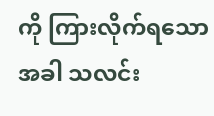ကို ကြားလိုက်ရသော အခါ သလင်း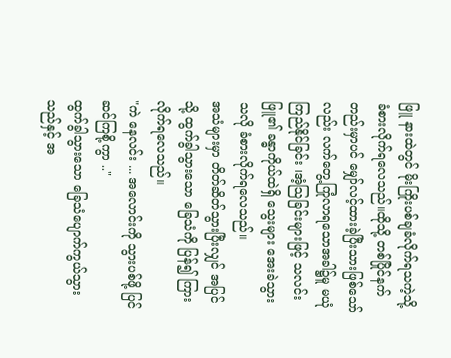ဖြူ နားထဲတွင် မိုးကြိုးပစ်ချခံလိုက်ရသကဲ့သို့ ခံစားလိုက်ရလေသည်။ထိုသို့ တစ်ပြိုင်နက်တည်းမှာပင် မျှော်လင့်ထားခဲ့ပြီးသားဖြစ်သော်လည်း လက်တွေ့ကြုံလာရသောအခါ၌မူ မယုံကြည်နိုင်ခြင်း ၊အံ့သြခြင်းများဖြင့် သလင်းဖြူ၏ ခန္ဓာကိုယ်ထဲရှိ သွေးများ အေးခဲသွားသလို ခံစားလိုက်ရလေသည်။
အသံများမှာ တိတ်ဆိတ်သွားပြီးလျှင် အပြင်သို့ ထွက်ခွါသွားသော ခြေသံကို ပြန်၍ ကြားလိုက်ရလေသည်။
"ကဲ နေလင်း ... အလောင်းကို သွားပစ်ဖို့ ပြင်ဆင်ကြစို့ကွာ .."
ထွက်ခွါသွားသော ခြေသံပျောက်ကွယ်သွားသည်နှင့် အ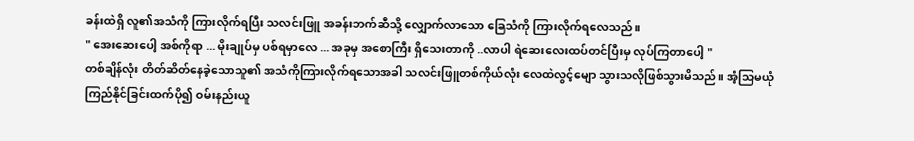ခန်းထဲရှိ လူ၏အသံကို ကြားလိုက်ရပြီး သလင်းဖြူ အခန်းဘက်ဆီသို့ လျှောက်လာသော ခြေသံကို ကြားလိုက်ရလေသည်။
" အေးဆေးပေါ့ အစ်ကိုရာ ... မိုးချုပ်မှ ပစ်ရမှာလေ ... အခုမှ အစောကြီး ရှိသေးတာကို ..လာပါ ရဲဆေးလေးထပ်တင်ပြီးမှ လုပ်ကြတာပေါ့ "
တစ်ချိန်လုံး တိတ်ဆိတ်နေခဲ့သောသူ၏ အသံကိုကြားလိုက်ရသောအခါ သလင်းဖြူတစ်ကိုယ်လုံး လေထဲလွင့်မျော သွားသလိုဖြစ်သွားမိသည်။ အံ့သြမယုံကြည်နိုင်ခြင်းထက်ပို၍ ဝမ်းနည်းယူ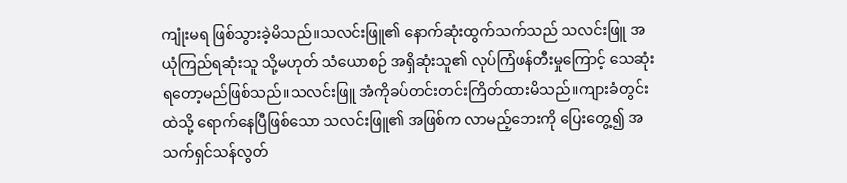ကျုံးမရ ဖြစ်သွားခဲ့မိသည်။သလင်းဖြူ၏ နောက်ဆုံးထွက်သက်သည် သလင်းဖြူ အယုံကြည်ရဆုံးသူ သို့မဟုတ် သံယောစဉ် အရှိဆုံးသူ၏ လုပ်ကြံဖန်တီးမှုကြောင့် သေဆုံးရတော့မည်ဖြစ်သည်။သလင်းဖြူ အံကိုခပ်တင်းတင်းကြိတ်ထားမိသည်။ကျားခံတွင်းထဲသို့ ရောက်နေပြီဖြစ်သော သလင်းဖြူ၏ အဖြစ်က လာမည့်ဘေးကို ပြေးတွေ့၍ အသက်ရှင်သန်လွတ်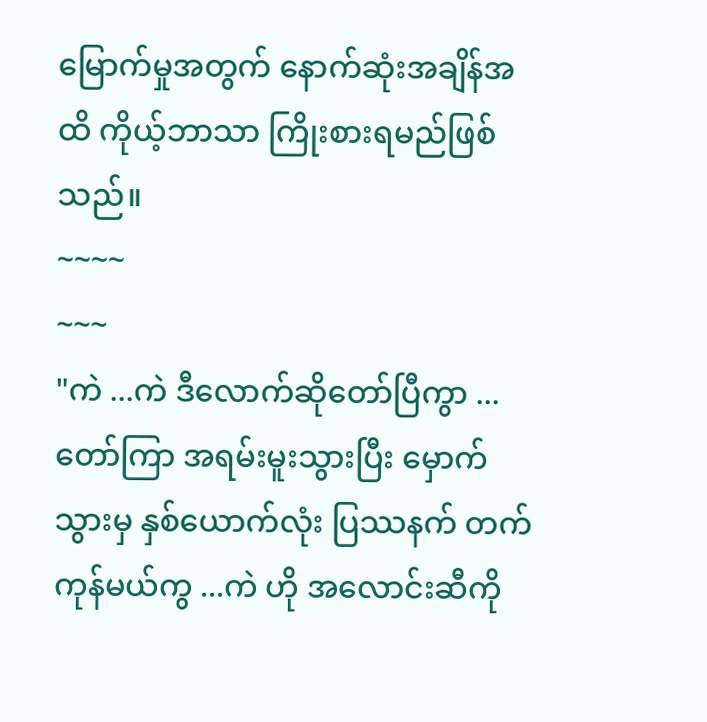မြောက်မှုအတွက် နောက်ဆုံးအချိန်အထိ ကိုယ့်ဘာသာ ကြိုးစားရမည်ဖြစ်သည်။
~~~~
~~~
"ကဲ ...ကဲ ဒီလောက်ဆိုတော်ပြီကွာ ... တော်ကြာ အရမ်းမူးသွားပြီး မှောက်သွားမှ နှစ်ယောက်လုံး ပြဿနက် တက်ကုန်မယ်ကွ ...ကဲ ဟို အလောင်းဆီကို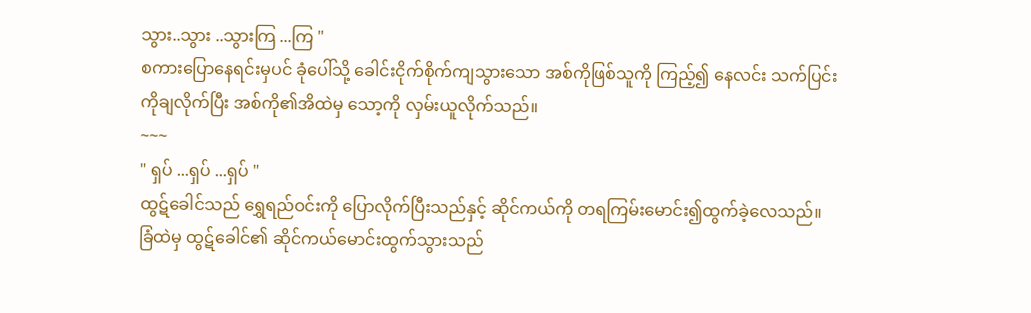သွား..သွား ..သွားကြ ...ကြ "
စကားပြောနေရင်းမှပင် ခုံပေါ်သို့ ခေါင်းငိုက်စိုက်ကျသွားသော အစ်ကိုဖြစ်သူကို ကြည့်၍ နေလင်း သက်ပြင်းကိုချလိုက်ပြီး အစ်ကို၏အိထဲမှ သော့ကို လှမ်းယူလိုက်သည်။
~~~
" ရှပ် ...ရှပ် ...ရှပ် "
ထွဋ်ခေါင်သည် ရွှေရည်ဝင်းကို ပြောလိုက်ပြီးသည်နှင့် ဆိုင်ကယ်ကို တရကြမ်းမောင်း၍ထွက်ခဲ့လေသည်။
ခြံထဲမှ ထွဋ်ခေါင်၏ ဆိုင်ကယ်မောင်းထွက်သွားသည်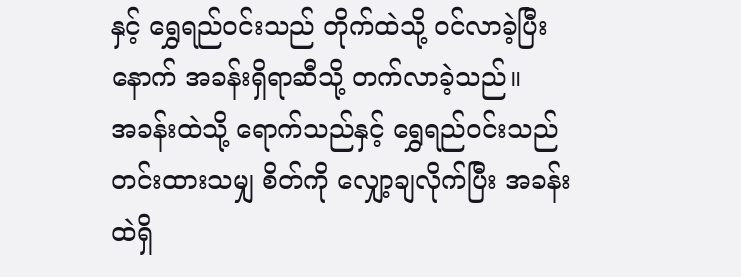နှင့် ရွှေရည်ဝင်းသည် တိုက်ထဲသို့ ဝင်လာခဲ့ပြီးနောက် အခန်းရှိရာဆီသို့ တက်လာခဲ့သည်။
အခန်းထဲသို့ ရောက်သည်နှင့် ရွှေရည်ဝင်းသည် တင်းထားသမျှ စိတ်ကို လျှော့ချလိုက်ပြီး အခန်းထဲရှိ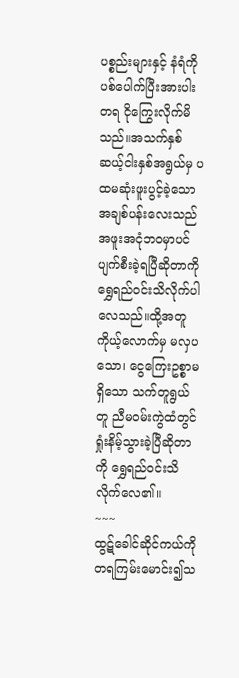ပစ္စည်းများနှင့် နံရံကို ပစ်ပေါက်ပြီးအားပါးတရ ငိုကြွေးလိုက်မိသည်။အသက်နှစ်ဆယ့်ငါးနှစ်အရွယ်မှ ပထမဆုံးဖူးပွင့်ခဲ့သော အချစ်ပန်းလေးသည် အဖူးအငုံဘဝမှာပင် ပျက်စီးခဲ့ရပြီဆိုတာကို ရွှေရည်ဝင်းသိလိုက်ပါလေသည်။ထို့အတူ ကိုယ့်လောက်မှ မလှပသော၊ ငွေကြေးဥစ္စာမရှိသော သက်တူရွယ်တူ ညီမဝမ်းကွဲထံတွင် ရှုံးနိမ့်သွားခဲ့ပြီဆိုတာကို ရွှေရည်ဝင်းသိလိုက်လေ၏။
~~~
ထွဋ်ခေါင်ဆိုင်ကယ်ကို တရကြမ်းမောင်း၍သ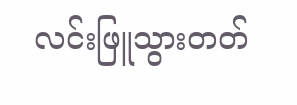လင်းဖြူသွားတတ်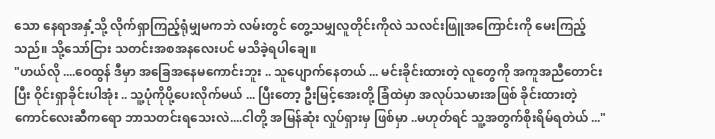သော နေရာအနှံ့သို့ လိုက်ရှာကြည့်ရုံမျှမကဘဲ လမ်းတွင် တွေ့သမျှလူတိုင်းကိုလဲ သလင်းဖြူအကြောင်းကို မေးကြည့်သည်။ သို့သော်ငြား သတင်းအစအနလေးပင် မသိခဲ့ရပါချေ။
"ဟယ်လို ....ဝေထွန် ဒီမှာ အခြေအနေမကောင်းဘူး .. သူပျောက်နေတယ် ... မင်းခိုင်းထားတဲ့ လူတွေကို အကူအညီတောင်းပြီး ဝိုင်းရှာခိုင်းပါအုံး .. သူ့ပုံကိုပို့ပေးလိုက်မယ် ... ပြီးတော့ ဦးမြင့်အေးတို့ ခြံထဲမှာ အလုပ်သမားအဖြစ် ခိုင်းထားတဲ့ ကောင်လေးဆီကရော ဘာသတင်းရသေးလဲ....ငါတို့ အမြန်ဆုံး လှုပ်ရှားမှ ဖြစ်မှာ ..မဟုတ်ရင် သူ့အတွက်စိုးရိမ်ရတဲယ် ..."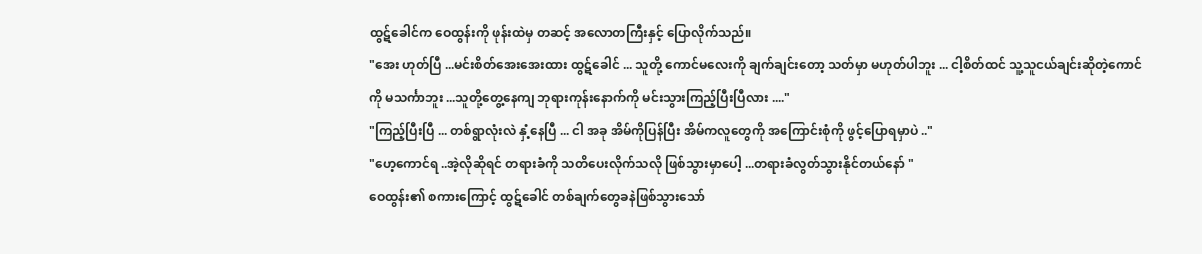ထွဋ်ခေါင်က ဝေထွန်းကို ဖုန်းထဲမှ တဆင့် အလောတကြီးနှင့် ပြောလိုက်သည်။
"အေး ဟုတ်ပြီ ...မင်းစိတ်အေးအေးထား ထွဋ်ခေါင် ... သူတို့ ကောင်မလေးကို ချက်ချင်းတော့ သတ်မှာ မဟုတ်ပါဘူး ... ငါ့စိတ်ထင် သူ့သူငယ်ချင်းဆိုတဲ့ကောင်ကို မသင်္ကာဘူး ...သူတို့တွေ့နေကျ ဘုရားကုန်းနောက်ကို မင်းသွားကြည့်ပြီးပြီလား ...."
"ကြည့်ပြီးပြီ ... တစ်ရွာလုံးလဲ နှံ့နေပြီ ... ငါ အခု အိမ်ကိုပြန်ပြီး အိမ်ကလူတွေကို အကြောင်းစုံကို ဖွင့်ပြောရမှာပဲ .."
"ဟေ့ကောင်ရ ..အဲ့လိုဆိုရင် တရားခံကို သတိပေးလိုက်သလို ဖြစ်သွားမှာပေါ့ ...တရားခံလွတ်သွားနိုင်တယ်နော် "
ဝေထွန်း၏ စကားကြောင့် ထွဋ်ခေါင် တစ်ချက်တွေခနဲဖြစ်သွားသော်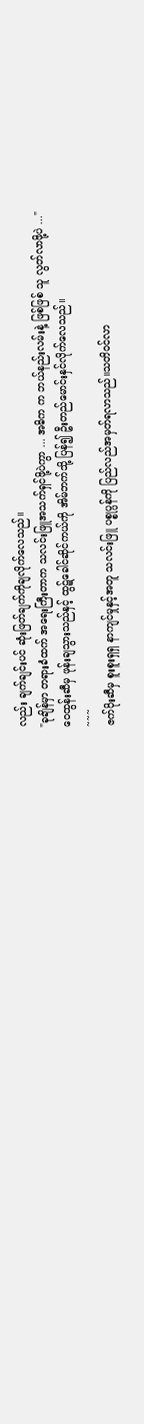လည်း ချက်ချင်းပင် ဆုံးဖြတ်ချက်ကိုချလိုက်လေသည်။
"ခုချိန်မှာ တရားခံထက် အရေးကြီးတာက သလင်းဖြူအသက်ရှင်ဖို့ပဲကွာ ... အဓိက က ဘယ်နည်းလမ်းနဲ့ ဖြစ်ဖြစ် သူ လွတ်လာဖို့ပဲ ..."
ဝေထွန်းဆီမှ ဖုန်းချသွားသည်နှင့် ထွဋ်ခေါင်ဆိုင်ကယ်ကို အိမ်ဘက်သို့ ပြန်၍ ဦးတည်မောင်းနှင်လိုက်လေသည်။
~~~
ဇက်ပိုးဆီမှ စူးစူးရှရှ နာကျင်မှုနှင့်အတူ သလင်းဖြူ ပစ္စုပ္ပန်ကို ပြည်လည်အမှတ်ရလာသည်။သတိဝင်လာ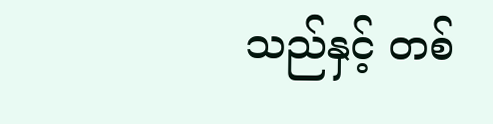သည်နှင့် တစ်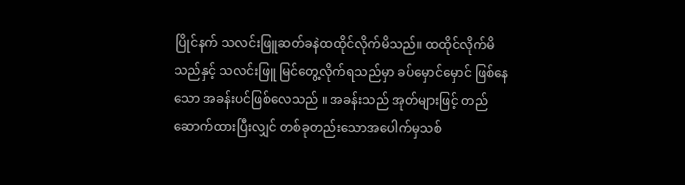ပြိုင်နက် သလင်းဖြူဆတ်ခနဲထထိုင်လိုက်မိသည်။ ထထိုင်လိုက်မိသည်နှင့် သလင်းဖြူ မြင်တွေ့လိုက်ရသည်မှာ ခပ်မှောင်မှောင် ဖြစ်နေသော အခန်းပင်ဖြစ်လေသည် ။ အခန်းသည် အုတ်များဖြင့် တည်ဆောက်ထားပြီးလျှင် တစ်ခုတည်းသောအပေါက်မှသစ်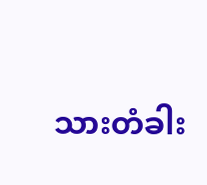သားတံခါး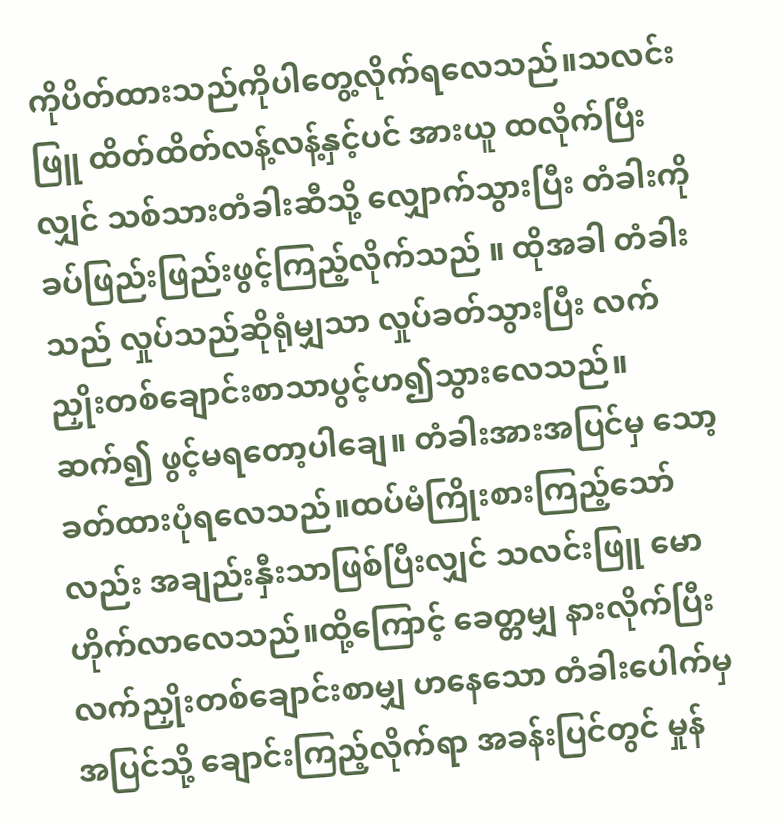ကိုပိတ်ထားသည်ကိုပါတွေ့လိုက်ရလေသည်။သလင်းဖြူ ထိတ်ထိတ်လန့်လန့်နှင့်ပင် အားယူ ထလိုက်ပြီးလျှင် သစ်သားတံခါးဆီသို့ လျှောက်သွားပြီး တံခါးကို ခပ်ဖြည်းဖြည်းဖွင့်ကြည့်လိုက်သည် ။ ထိုအခါ တံခါးသည် လှုပ်သည်ဆိုရုံမျှသာ လှုပ်ခတ်သွားပြီး လက်ညှိုးတစ်ချောင်းစာသာပွင့်ဟ၍သွားလေသည်။ ဆက်၍ ဖွင့်မရတော့ပါချေ။ တံခါးအားအပြင်မှ သော့ခတ်ထားပုံရလေသည်။ထပ်မံကြိုးစားကြည့်သော်လည်း အချည်းနှီးသာဖြစ်ပြီးလျှင် သလင်းဖြူ မောဟိုက်လာလေသည်။ထို့ကြောင့် ခေတ္တမျှ နားလိုက်ပြီး လက်ညှိုးတစ်ချောင်းစာမျှ ဟနေသော တံခါးပေါက်မှ အပြင်သို့ ချောင်းကြည့်လိုက်ရာ အခန်းပြင်တွင် မှုန်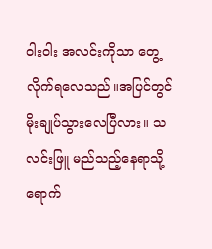ဝါးဝါး အလင်းကိုသာ တွေ့လိုက်ရလေသည်။အပြင်တွင် မိုးချုပ်သွားလေပြီလား။ သလင်းဖြူ မည်သည့်နေရာသို့ ရောက်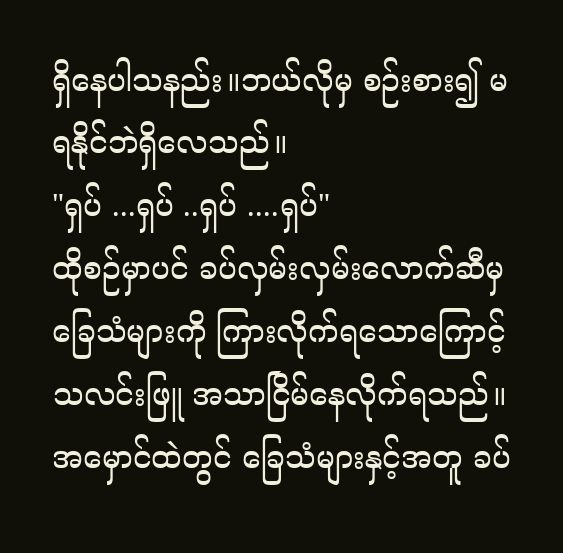ရှိနေပါသနည်း။ဘယ်လိုမှ စဉ်းစား၍ မရနိုင်ဘဲရှိလေသည်။
"ရှပ် ...ရှပ် ..ရှပ် ....ရှပ်"
ထိုစဉ်မှာပင် ခပ်လှမ်းလှမ်းလောက်ဆီမှ ခြေသံများကို ကြားလိုက်ရသောကြောင့် သလင်းဖြူ အသာငြိမ်နေလိုက်ရသည်။အမှောင်ထဲတွင် ခြေသံများနှင့်အတူ ခပ်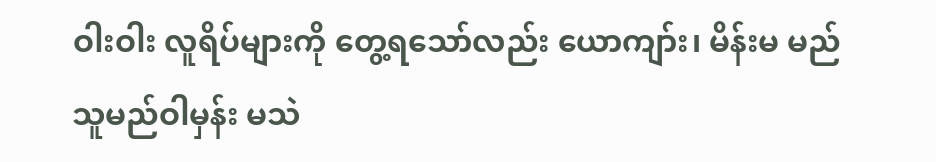ဝါးဝါး လူရိပ်များကို တွေ့ရသော်လည်း ယောကျာ်း၊ မိန်းမ မည်သူမည်ဝါမှန်း မသဲ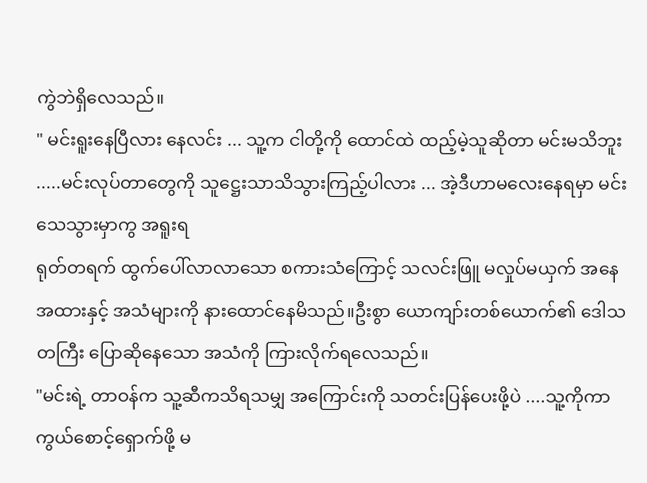ကွဲဘဲရှိလေသည်။
" မင်းရူးနေပြီလား နေလင်း ... သူ့က ငါတို့ကို ထောင်ထဲ ထည့်မဲ့သူဆိုတာ မင်းမသိဘူး .....မင်းလုပ်တာတွေကို သူဋ္ဌေးသာသိသွားကြည့်ပါလား ... အဲ့ဒီဟာမလေးနေရမှာ မင်းသေသွားမှာကွ အရူးရ
ရုတ်တရက် ထွက်ပေါ်လာလာသော စကားသံကြောင့် သလင်းဖြူ မလှုပ်မယှက် အနေအထားနှင့် အသံများကို နားထောင်နေမိသည်။ဦးစွာ ယောကျာ်းတစ်ယောက်၏ ဒေါသတကြီး ပြောဆိုနေသော အသံကို ကြားလိုက်ရလေသည်။
"မင်းရဲ့ တာဝန်က သူ့ဆီကသိရသမျှ အကြောင်းကို သတင်းပြန်ပေးဖို့ပဲ ....သူ့ကိုကာကွယ်စောင့်ရှောက်ဖို့ မ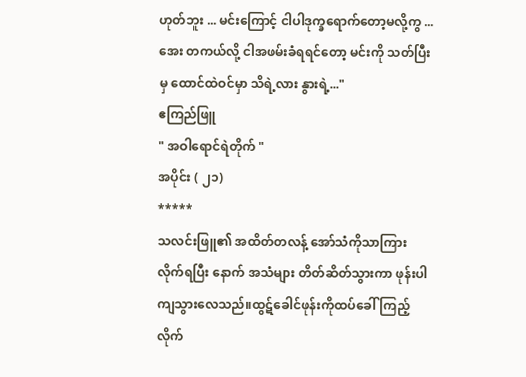ဟုတ်ဘူး ... မင်းကြောင့် ငါပါဒုက္ခရောက်တော့မလို့ကွ ... အေး တကယ်လို့ ငါအဖမ်းခံရရင်တော့ မင်းကို သတ်ပြီးမှ ထောင်ထဲဝင်မှာ သိရဲ့လား နွားရဲ့..."
ဧကြည်ဖြူ
" အဝါရောင်ရဲတိုက် "
အပိုင်း ( ၂၁)
*****
သလင်းဖြူ၏ အထိတ်တလန့် အော်သံကိုသာကြားလိုက်ရပြီး နောက် အသံများ တိတ်ဆိတ်သွားကာ ဖုန်းပါကျသွားလေသည်။ထွဋ်ခေါင်ဖုန်းကိုထပ်ခေါ်ကြည့်လိုက်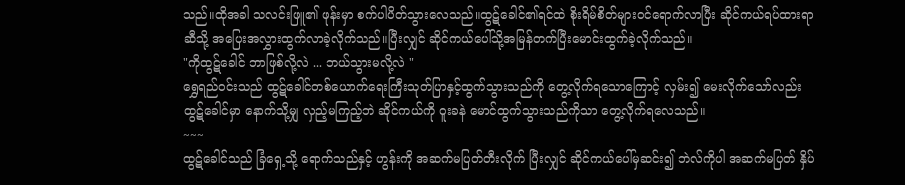သည်။ထိုအခါ သလင်းဖြူ၏ ဖုန်းမှာ စက်ပါပိတ်သွားလေသည်။ထွဋ်ခေါင်၏ရင်ထဲ စိုးရိမ်စိတ်များဝင်ရောက်လာပြီး ဆိုင်ကယ်ရပ်ထားရာဆီသို့ အပြေးအလွှားထွက်လာခဲ့လိုက်သည်။ပြီးလျှင် ဆိုင်ကယ်ပေါ်သို့အမြန်တက်ပြီးမောင်းထွက်ခဲ့လိုက်သည်။
"ကိုထွဋ်ခေါင် ဘာဖြစ်လို့လဲ ... ဘယ်သွားမလို့လဲ "
ရွှေရည်ဝင်းသည် ထွဋ်ခေါင်တစ်ယောက်ရေးကြီးသုတ်ပြာနှင့်ထွက်သွားသည်ကို တွေ့လိုက်ရသောကြောင့် လှမ်း၍ မေးလိုက်သော်လည်း ထွဋ်ခေါင်မှာ နောက်သို့မျှ လှည့်မကြည့်ဘဲ ဆိုင်ကယ်ကို ဝူးခနဲ မောင်ထွက်သွားသည်ကိုသာ တွေ့လိုက်ရလေသည်။
~~~
ထွဋ်ခေါင်သည် ခြံရှေ့သို့ ရောက်သည်နှင့် ဟွန်းကို အဆက်မပြတ်တီးလိုက် ပြီးလျှင် ဆိုင်ကယ်ပေါ်မှဆင်း၍ ဘဲလ်ကိုပါ အဆက်မပြတ် နှိပ်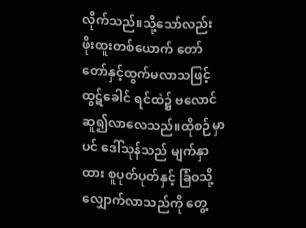လိုက်သည်။သို့သော်လည်း ဖိုးထူးတစ်ယောက် တော်တော်နှင့်ထွက်မလာသဖြင့် ထွဋ်ခေါင် ရင်ထဲ၌ ဗလောင်ဆူ၍လာလေသည်။ထိုစဉ်မှာပင် ဒေါ်သုန်သည် မျက်နှာထား စူပုတ်ပုတ်နှင့် ခြံဝသို့လျှောက်လာသည်ကို တွေ့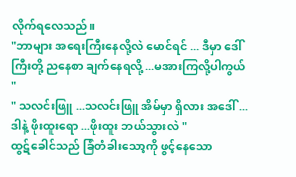လိုက်ရလေသည်။
"ဘာများ အရေးကြီးနေလို့လဲ မောင်ရင် ... ဒီမှာ ဒေါ်ကြီးတို့ ညနေစာ ချက်နေရလို့ ...မအားကြလို့ပါကွယ် "
" သလင်းဖြူ ...သလင်းဖြူ အိမ်မှာ ရှိလား အဒေါ် ...ဒါနဲ့ ဖိုးထူးရော ...ဖိုးထူး ဘယ်သွားလဲ "
ထွဋ်ခေါင်သည် ခြံတံခါးသော့ကို ဖွင့်နေသော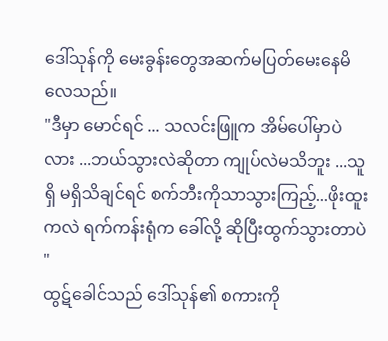ဒေါ်သုန်ကို မေးခွန်းတွေအဆက်မပြတ်မေးနေမိလေသည်။
"ဒီမှာ မောင်ရင် ... သလင်းဖြူက အိမ်ပေါ်မှာပဲလား ...ဘယ်သွားလဲဆိုတာ ကျုပ်လဲမသိဘူး ...သူရှိ မရှိသိချင်ရင် စက်ဘီးကိုသာသွားကြည့်...ဖိုးထူးကလဲ ရက်ကန်းရုံက ခေါ်လို့ ဆိုပြီးထွက်သွားတာပဲ "
ထွဋ်ခေါင်သည် ဒေါ်သုန်၏ စကားကို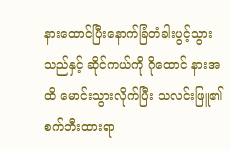နားထောင်ပြီးနောက်ခြံတံခါးပွင့်သွားသည်နှင့် ဆိုင်ကယ်ကို ဂိုထောင် နားအထိ မောင်းသွားလိုက်ပြီး သလင်းဖြူ၏ စက်ဘီးထားရာ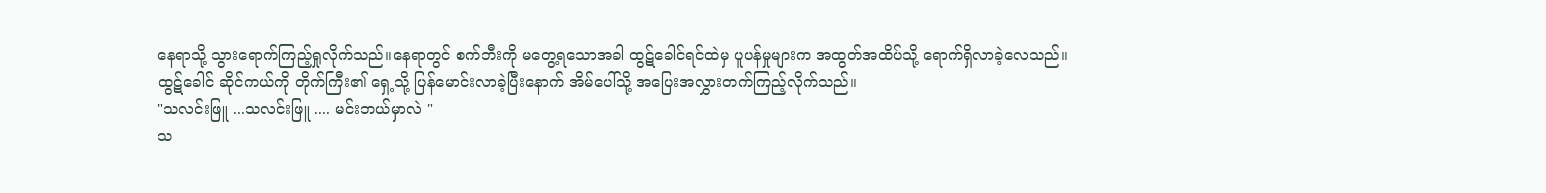နေရာသို့ သွားရောက်ကြည့်ရှုလိုက်သည်။နေရာတွင် စက်ဘီးကို မတွေ့ရသောအခါ ထွဋ်ခေါင်ရင်ထဲမှ ပူပန်မှုများက အထွတ်အထိပ်သို့ ရောက်ရှိလာခဲ့လေသည်။
ထွဋ်ခေါင် ဆိုင်ကယ်ကို တိုက်ကြီး၏ ရှေ့သို့ ပြန်မောင်းလာခဲ့ပြီးနောက် အိမ်ပေါ်သို့ အပြေးအလွှားတက်ကြည့်လိုက်သည်။
"သလင်းဖြူ ...သလင်းဖြူ .... မင်းဘယ်မှာလဲ "
သ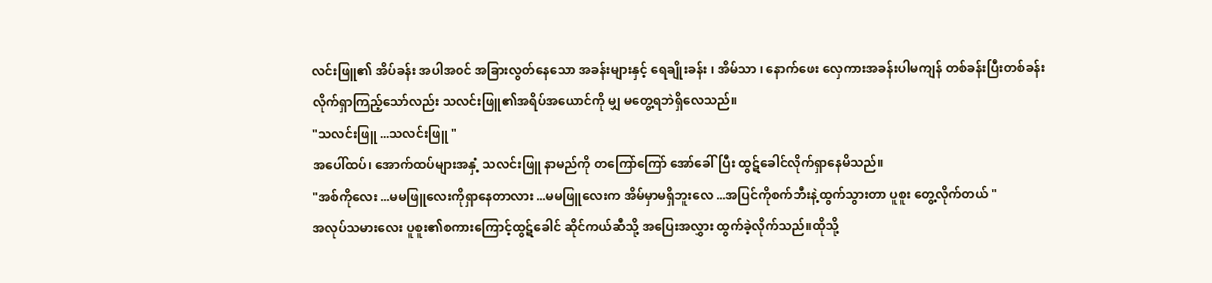လင်းဖြူ၏ အိပ်ခန်း အပါအ၀င် အခြားလွတ်နေသော အခန်းများနှင့် ရေချိုးခန်း ၊ အိမ်သာ ၊ နောက်ဖေး လှေကားအခန်းပါမကျန် တစ်ခန်းပြီးတစ်ခန်းလိုက်ရှာကြည့်သော်လည်း သလင်းဖြူ၏အရိပ်အယောင်ကို မျှ မတွေ့ရဘဲရှိလေသည်။
"သလင်းဖြူ ...သလင်းဖြူ "
အပေါ်ထပ်၊ အောက်ထပ်များအနှံ့ သလင်းဖြူ နာမည်ကို တကြော်ကြော် အော်ခေါ်ပြီး ထွဋ်ခေါင်လိုက်ရှာနေမိသည်။
"အစ်ကိုလေး ...မမဖြူလေးကိုရှာနေတာလား ...မမဖြူလေးက အိမ်မှာမရှိဘူးလေ ...အပြင်ကိုစက်ဘီးနဲ့ထွက်သွားတာ ပူစူး တွေ့လိုက်တယ် "
အလုပ်သမားလေး ပူစူး၏စကားကြောင့်ထွဋ်ခေါင် ဆိုင်ကယ်ဆီသို့ အပြေးအလွှား ထွက်ခဲ့လိုက်သည်။ထိုသို့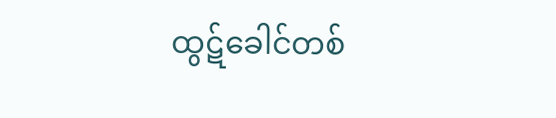ထွဋ်ခေါင်တစ်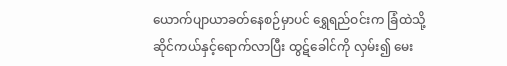ယောက်ပျာယာခတ်နေစဉ်မှာပင် ရွှေရည်ဝင်းက ခြံထဲသို့ ဆိုင်ကယ်နှင့်ရောက်လာပြီး ထွဋ်ခေါင်ကို လှမ်း၍ မေး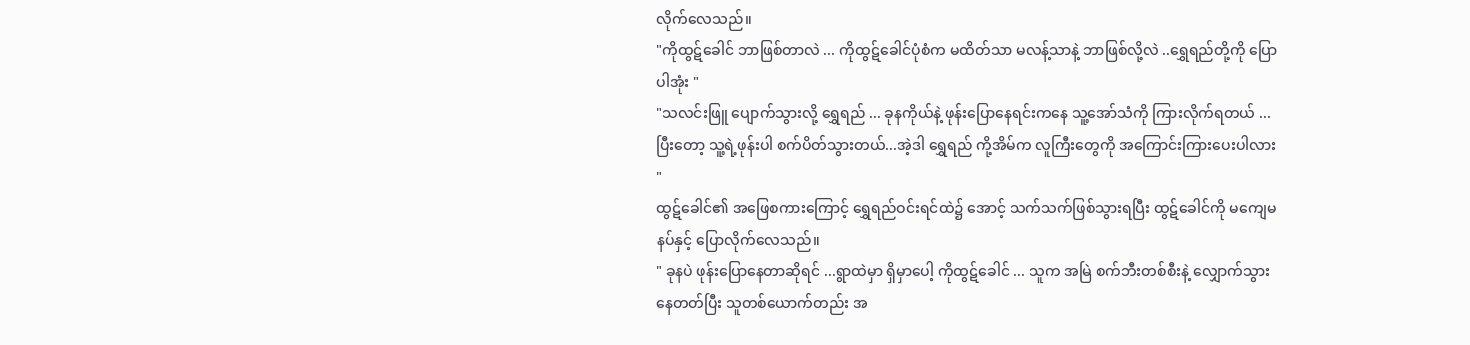လိုက်လေသည်။
"ကိုထွဋ်ခေါင် ဘာဖြစ်တာလဲ ... ကိုထွဋ်ခေါင်ပုံစံက မထိတ်သာ မလန့်သာနဲ့ ဘာဖြစ်လို့လဲ ..ရွှေရည်တို့ကို ပြောပါအုံး "
"သလင်းဖြူ ပျောက်သွားလို့ ရွှေရည် ... ခုနကိုယ်နဲ့ ဖုန်းပြောနေရင်းကနေ သူ့အော်သံကို ကြားလိုက်ရတယ် ...ပြီးတော့ သူ့ရဲ့ဖုန်းပါ စက်ပိတ်သွားတယ်...အဲ့ဒါ ရွှေရည် ကို့အိမ်က လူကြီးတွေကို အကြောင်းကြားပေးပါလား "
ထွဋ်ခေါင်၏ အဖြေစကားကြောင့် ရွှေရည်ဝင်းရင်ထဲ၌ အောင့် သက်သက်ဖြစ်သွားရပြီး ထွဋ်ခေါင်ကို မကျေမနပ်နှင့် ပြောလိုက်လေသည်။
" ခုနပဲ ဖုန်းပြောနေတာဆိုရင် ...ရွာထဲမှာ ရှိမှာပေါ့ ကိုထွဋ်ခေါင် ... သူက အမြဲ စက်ဘီးတစ်စီးနဲ့ လျှောက်သွားနေတတ်ပြီး သူတစ်ယောက်တည်း အ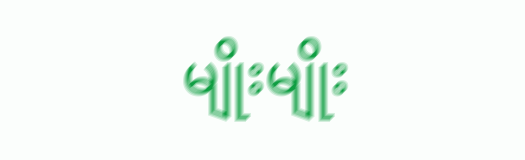မျိုးမျိုး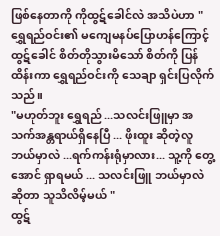ဖြစ်နေတာကို ကိုထွဋ်ခေါင်လဲ အသိပဲဟာ "
ရွှေရည်ဝင်း၏ မကျေမနပ်ပြောဟန်ကြောင့် ထွဋ်ခေါင် စိတ်တိုသွားမိသော် စိတ်ကို ပြန်ထိန်းကာ ရွှေရည်ဝင်းကို သေချာ ရှင်းပြလိုက်သည်။
"မဟုတ်ဘူး ရွှေရည် ...သလင်းဖြူမှာ အသက်အန္တရာယ်ရှိနေပြီ ... ဖိုးထူး ဆိုတဲ့လူ ဘယ်မှာလဲ ...ရက်ကန်းရုံမှာလား... သူ့ကို တွေ့အောင် ရှာရမယ် ... သလင်းဖြူ ဘယ်မှာလဲ ဆိုတာ သူသိလိမ့်မယ် "
ထွဋ်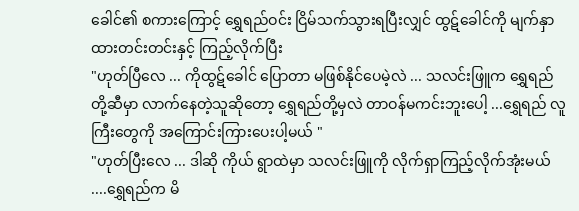ခေါင်၏ စကားကြောင့် ရွှေရည်ဝင်း ငြိမ်သက်သွားရပြီးလျှင် ထွဋ်ခေါင်ကို မျက်နှာထားတင်းတင်းနှင့် ကြည့်လိုက်ပြီး
"ဟုတ်ပြီလေ ... ကိုထွဋ်ခေါင် ပြောတာ မဖြစ်နိုင်ပေမဲ့လဲ ... သလင်းဖြူက ရွှေရည်တို့ဆီမှာ လာက်နေတဲ့သူဆိုတော့ ရွှေရည်တို့မှလဲ တာဝန်မကင်းဘူးပေါ့ ...ရွှေရည် လူကြီးတွေကို အကြောင်းကြားပေးပါ့မယ် "
"ဟုတ်ပြီးလေ ... ဒါဆို ကိုယ် ရွာထဲမှာ သလင်းဖြူကို လိုက်ရှာကြည့်လိုက်အုံးမယ် ....ရွှေရည်က မိ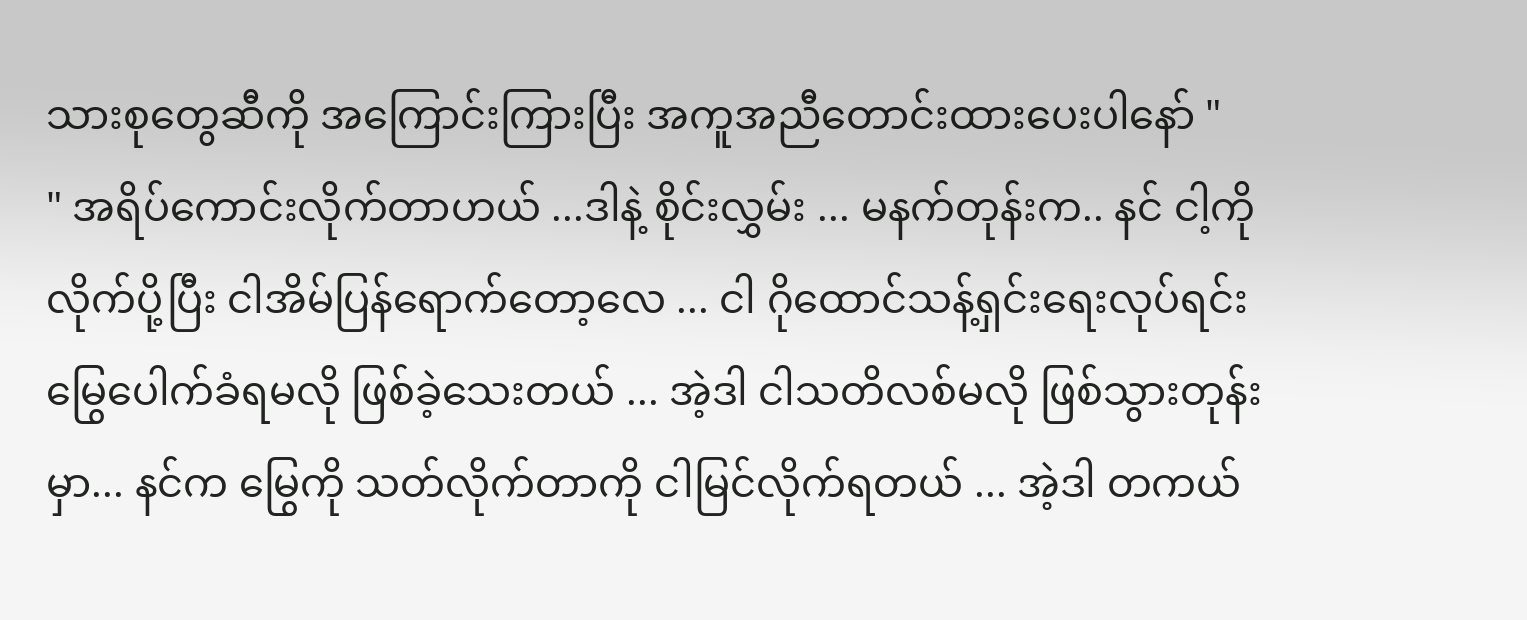သားစုတွေဆီကို အကြောင်းကြားပြီး အကူအညီတောင်းထားပေးပါနော် "
" အရိပ်ကောင်းလိုက်တာဟယ် ...ဒါနဲ့ စိုင်းလွှမ်း ... မနက်တုန်းက.. နင် ငါ့ကို လိုက်ပို့ပြီး ငါအိမ်ပြန်ရောက်တော့လေ ... ငါ ဂိုထောင်သန့်ရှင်းရေးလုပ်ရင်း မြွေပေါက်ခံရမလို ဖြစ်ခဲ့သေးတယ် ... အဲ့ဒါ ငါသတိလစ်မလို ဖြစ်သွားတုန်းမှာ... နင်က မြွေကို သတ်လိုက်တာကို ငါမြင်လိုက်ရတယ် ... အဲ့ဒါ တကယ်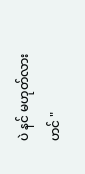ပဲ နင် မဟုတ်လားဟင် "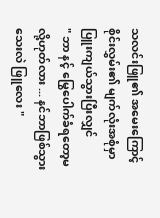သလင်းဖြူ၏ အမေးကြောင့် စိုင်းလွှမ်း၏ မျက်လုံးအစုံမှာ ပြူးကျယ်သွားပြီးလျှင်
" ဘာ နင့် မြွေပေါက်ခံရတော့မလို့ဟုတ်လား ... နင်ဘာဖြစ်သွားသေးလဲ ဖြူလေး "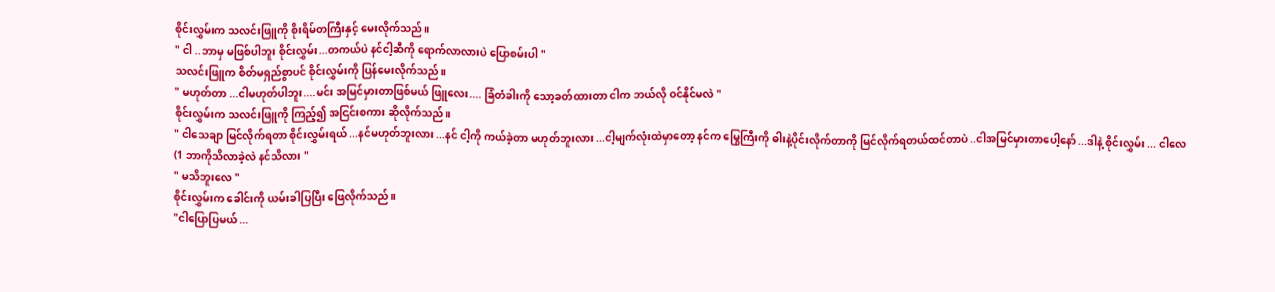စိုင်းလွှမ်းက သလင်းဖြူကို စိုးရိမ်တကြီးနှင့် မေးလိုက်သည်။
" ငါ ..ဘာမှ မဖြစ်ပါဘူး စိုင်းလွှမ်း...တကယ်ပဲ နင်ငါ့ဆီကို ရောက်လာလားပဲ ပြောစမ်းပါ "
သလင်းဖြူက စိတ်မရှည်စွာပင် စိုင်းလွှမ်းကို ပြန်မေးလိုက်သည်။
" မဟုတ်တာ ...ငါမဟုတ်ပါဘူး....မင်း အမြင်မှားတာဖြစ်မယ် ဖြူလေး.... ခြံတံခါးကို သော့ခတ်ထားတာ ငါက ဘယ်လို ဝင်နိုင်မလဲ "
စိုင်းလွှမ်းက သလင်းဖြူကို ကြည့်၍ အငြင်းစကား ဆိုလိုက်သည်။
" ငါသေချာ မြင်လိုက်ရတာ စိုင်းလွှမ်းရယ် ...နင်မဟုတ်ဘူးလား ...နင် ငါ့ကို ကယ်ခဲ့တာ မဟုတ်ဘူးလား ...ငါ့မျက်လုံးထဲမှာတော့ နင်က မြွေကြီးကို ဓါးနဲ့ပိုင်းလိုက်တာကို မြင်လိုက်ရတယ်ထင်တာပဲ ..ငါအမြင်မှားတာပေါ့နော် ...ဒါနဲ့ စိုင်းလွှမ်း ... ငါလေ (1 ဘာကိုသိလာခဲ့လဲ နင်သိလား "
" မသိဘူးလေ "
စိုင်းလွှမ်းက ခေါင်းကို ယမ်းခါပြပြီး ဖြေလိုက်သည်။
"ငါပြောပြမယ် ...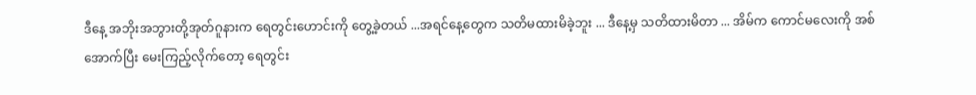ဒီနေ့ အဘိုးအဘွားတို့အုတ်ဂူနားက ရေတွင်းဟောင်းကို တွေ့ခဲ့တယ် ...အရင်နေ့တွေက သတိမထားမိခဲ့ဘူး ... ဒီနေ့မှ သတိထားမိတာ ... အိမ်က ကောင်မလေးကို အစ်အောက်ပြီး မေးကြည့်လိုက်တော့ ရေတွင်း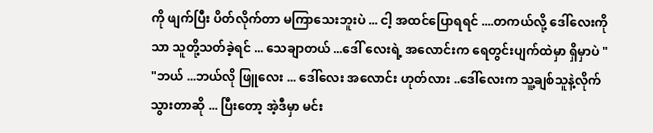ကို ဖျက်ပြီး ပိတ်လိုက်တာ မကြာသေးဘူးပဲ ... ငါ့ အထင်ပြောရရင် ....တကယ်လို့ ဒေါ်လေးကိုသာ သူတို့သတ်ခဲ့ရင် ... သေချာတယ် ...ဒေါ် လေးရဲ့ အလောင်းက ရေတွင်းပျက်ထဲမှာ ရှိမှာပဲ "
"ဘယ် ...ဘယ်လို ဖြူလေး ... ဒေါ်လေး အလောင်း ဟုတ်လား ..ဒေါ်လေးက သူ့ချစ်သူနဲ့လိုက်သွားတာဆို ... ပြီးတော့ အဲ့ဒီမှာ မင်း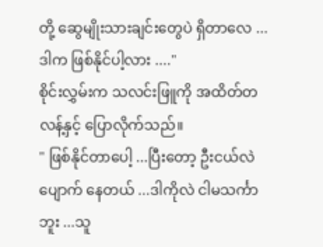တို့ ဆွေမျိုးသားချင်းတွေပဲ ရှိတာလေ ... ဒါက ဖြစ်နိုင်ပါ့လား ...."
စိုင်းလွှမ်းက သလင်းဖြူကို အထိတ်တလန့်နှင့် ပြောလိုက်သည်။
" ဖြစ်နိုင်တာပေါ့ ...ပြီးတော့ ဦးငယ်လဲ ပျောက် နေတယ် ...ဒါကိုလဲ ငါမသင်္ကာဘူး ...သူ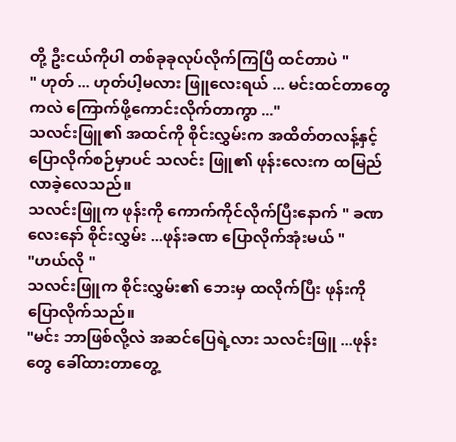တို့ ဦးငယ်ကိုပါ တစ်ခုခုလုပ်လိုက်ကြပြီ ထင်တာပဲ "
" ဟုတ် ... ဟုတ်ပါ့မလား ဖြူလေးရယ် ... မင်းထင်တာတွေကလဲ ကြောက်ဖို့ကောင်းလိုက်တာကွာ ..."
သလင်းဖြူ၏ အထင်ကို စိုင်းလွှမ်းက အထိတ်တလန့်နှင့် ပြောလိုက်စဉ်မှာပင် သလင်း ဖြူ၏ ဖုန်းလေးက ထမြည်လာခဲ့လေသည်။
သလင်းဖြူက ဖုန်းကို ကောက်ကိုင်လိုက်ပြီးနောက် " ခဏလေးနော် စိုင်းလွှမ်း ...ဖုန်းခဏ ပြောလိုက်အုံးမယ် "
"ဟယ်လို "
သလင်းဖြူက စိုင်းလွှမ်း၏ ဘေးမှ ထလိုက်ပြီး ဖုန်းကို ပြောလိုက်သည်။
"မင်း ဘာဖြစ်လို့လဲ အဆင်ပြေရဲ့လား သလင်းဖြူ ...ဖုန်းတွေ ခေါ်ထားတာတွေ့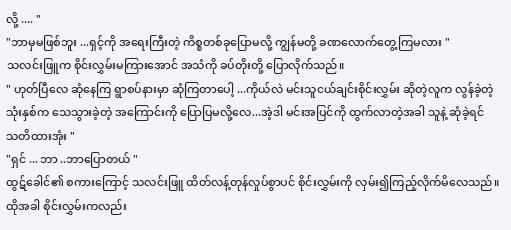လို့ .... "
"ဘာမှမဖြစ်ဘူး ...ရှင့်ကို အရေးကြီးတဲ့ ကိစ္စတစ်ခုပြောမလို့ ကျွန်မတို့ ခဏလောက်တွေ့ကြမလား "
သလင်းဖြူက စိုင်းလွှမ်းမကြားအောင် အသံကို ခပ်တိုးတို့ ပြောလိုက်သည်။
" ဟုတ်ပြီလေ ဆုံနေကြ ရွာစပ်နားမှာ ဆုံကြတာပေါ့ ...ကိုယ်လဲ မင်းသူငယ်ချင်းစိုင်းလွှမ်း ဆိုတဲ့လူက လွန်ခဲ့တဲ့သုံးနှစ်က သေသွားခဲ့တဲ့ အကြောင်းကို ပြောပြမလို့လေ...အဲ့ဒါ မင်းအပြင်ကို ထွက်လာတဲ့အခါ သူနဲ့ ဆုံခဲ့ရင် သတိထားအုံး "
"ရှင် ... ဘာ ..ဘာပြောတယ် "
ထွဋ်ခေါင်၏ စကားကြောင့် သလင်းဖြူ ထိတ်လန့်တုန်လှုပ်စွာပင် စိုင်းလွှမ်းကို လှမ်း၍ကြည့်လိုက်မိလေသည်။ထိုအခါ စိုင်းလွှမ်းကလည်း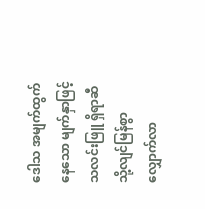ဒေါသ အမျက်ထွက်နေသော မျက်နှာဖြင့် သလင်းဖြူ ရှိရာဆီသို့လျင်မြန်စွာလျှောက်လာ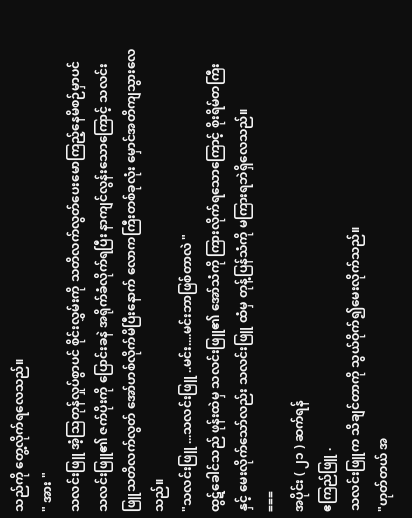သည်ကို တွေ့လိုက်ရလေသည်။
" အား "
သလင်းဖြူ အံ့သြတုန်လှုပ်စွာပင် စိုင်းလွှမ်းကို သတိလက်လွတ်ပေးမောကြည့်နေမိစဉ်မှာပင် သလင်းဖြူ၏ ဇက်ပိုးကို ပြောင်းခနဲ အရိုက်ခံလိုက်ရပြီး နာကျင်လွန်းသောကြောင့် သလင်းဖြူသတိလက်လွတ် အော်ဟစ်လိုက်မိပြီးနောက် လောကကြီးတစ်ခုလုံး မှောင်အတိကျသွားလေသည်။
"သလင်းဖြူ ...သလင်းဖြူ ..မင်း....မင်းဘာဖြစ်တာလဲ "
ထွဋ်ခေါင်သည် ဖုန်းထဲမှ သလင်းဖြူ၏ အော်သံကို ကြားလိုက်ရသောကြောင့် စိုးရိမ်တကြီးနှင့် မေးလိုက်သော်လည်း သလင်းဖြူ ထံမှ တုန့်ပြန်သံကို မကြားရဘဲရှိလေသည်။
===
အပိုင်း ( ၂၁ ) ဆက်ရန်
ဧကြည်ဖြူ .
သလင်းဖြူက သိချင်တာကို သွယ်ဝိုက်၍မေးလိုက်သည်။
"ဟုတ်တယ် အ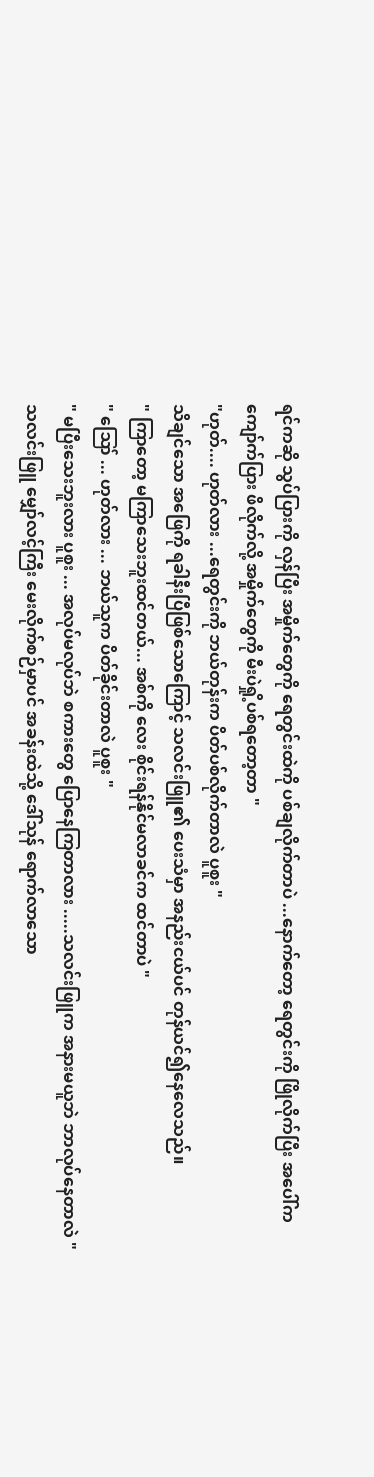ရင်ကဆို သွပ်ပြားကို လှန်ပြီး အမှိုက်တွေကို ရေတွင်းထဲကို ပစ်ချလိုက်တာပဲ ...နောက်တော့ ရေတွင်းကို ဖြိုလိုက်ပြီး အပေါ်က ကျော်က်ပြား ဖိလိုက်လို့ အမှိုက်တွေကို မီးပဲရှို့ပစ်ရတော့တာ "
"ဟုတ်.... ဟုတ်လား ...ရေတွင်းကို ဘယ်တုန်းက ပိတ်ပစ်လိုက်တာလဲ ပူစူး "
သိချင်သော အဖြေကို ရခါနီးပြီဖြစ်သောကြောင့် သလင်းဖြူ၏ ပေးသံမှာ အနည်းငယ်ပင် တုန်ယင်၍နေလေသည်။
" ကြာတော့ မကြာသေးဘူးထင်တယ်... အစ်ကို လေး စိုင်းရန်နိုင်မလာခင်က ထင်တာပဲ "
" ဪ ... ဟုတ်လား ... ဘယ်သူက ပိတ်ခိုင်းတာလဲ ပူစူး "
" မပြီးသေးဘူးလား ပူစူး ... အလုပ်မလုပ်ဘဲ စကားတွေ ပြောနေကြတာလား .....သလင်းဖြူက အနားမယူဘဲ ဘာလုပ်နေတာလဲ "
သလင်းဖြူ မျှော်လင့်ကြီး မေးလိုက်စဉ်မှာပင် အခန်းထဲသို့ ဒေါ်သုန် ရောက်လာသော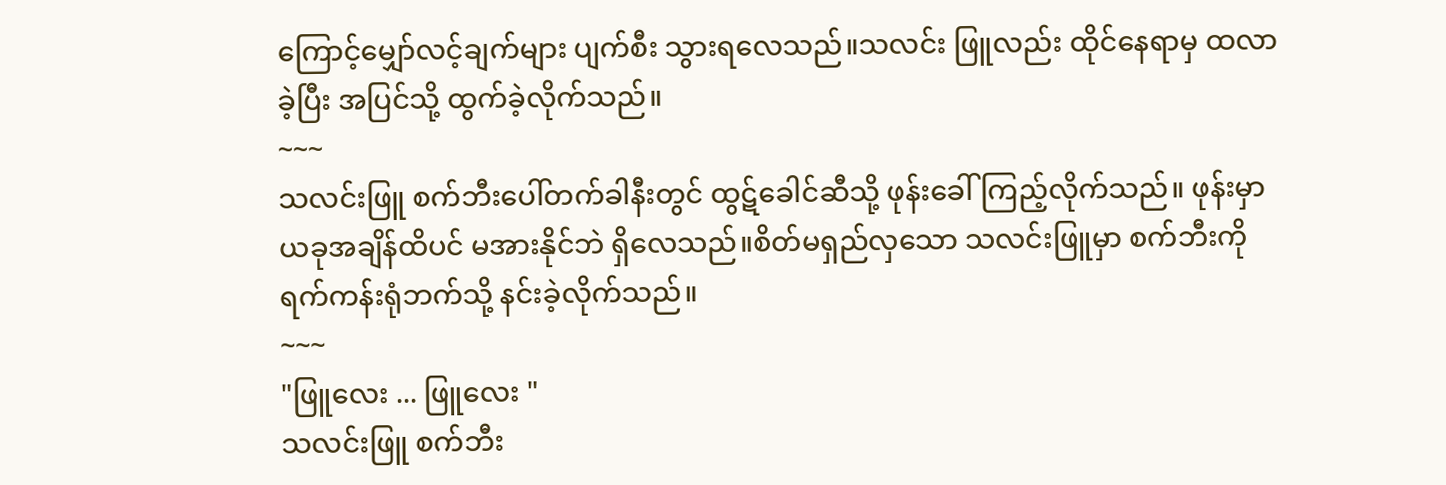ကြောင့်မျှော်လင့်ချက်များ ပျက်စီး သွားရလေသည်။သလင်း ဖြူလည်း ထိုင်နေရာမှ ထလာခဲ့ပြီး အပြင်သို့ ထွက်ခဲ့လိုက်သည်။
~~~
သလင်းဖြူ စက်ဘီးပေါ်တက်ခါနီးတွင် ထွဋ်ခေါင်ဆီသို့ ဖုန်းခေါ်ကြည့်လိုက်သည်။ ဖုန်းမှာ ယခုအချိန်ထိပင် မအားနိုင်ဘဲ ရှိလေသည်။စိတ်မရှည်လှသော သလင်းဖြူမှာ စက်ဘီးကို ရက်ကန်းရုံဘက်သို့ နင်းခဲ့လိုက်သည်။
~~~
"ဖြူလေး ... ဖြူလေး "
သလင်းဖြူ စက်ဘီး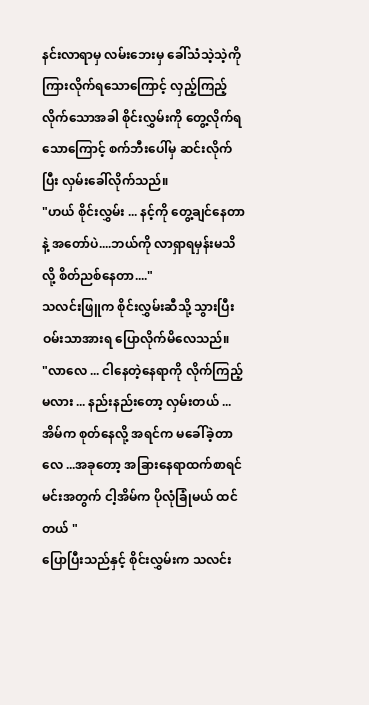နင်းလာရာမှ လမ်းဘေးမှ ခေါ်သံသဲ့သဲ့ကို ကြားလိုက်ရသောကြောင့် လှည့်ကြည့်လိုက်သောအခါ စိုင်းလွှမ်းကို တွေ့လိုက်ရသောကြောင့် စက်ဘီးပေါ်မှ ဆင်းလိုက်ပြီး လှမ်းခေါ်လိုက်သည်။
"ဟယ် စိုင်းလွှမ်း ... နင့်ကို တွေ့ချင်နေတာနဲ့ အတော်ပဲ....ဘယ်ကို လာရှာရမှန်းမသိလို့ စိတ်ညစ်နေတာ...."
သလင်းဖြူက စိုင်းလွှမ်းဆီသို့ သွားပြီး ဝမ်းသာအားရ ပြောလိုက်မိလေသည်။
"လာလေ ... ငါနေတဲ့နေရာကို လိုက်ကြည့်မလား ... နည်းနည်းတော့ လှမ်းတယ် ...အိမ်က စုတ်နေလို့ အရင်က မခေါ်ခဲ့တာလေ ...အခုတော့ အခြားနေရာထက်စာရင် မင်းအတွက် ငါ့အိမ်က ပိုလုံခြုံမယ် ထင်တယ် "
ပြောပြီးသည်နှင့် စိုင်းလွှမ်းက သလင်း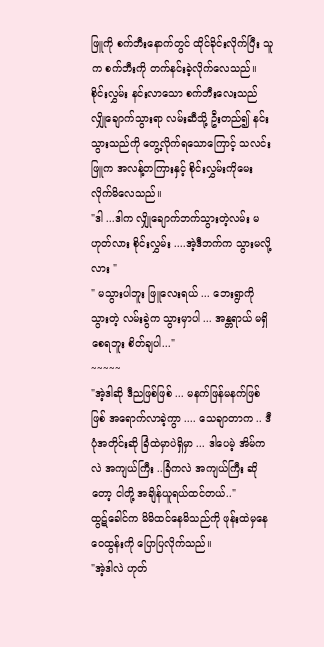ဖြူကို စက်ဘီးနောက်တွင် ထိုင်ခိုင်းလိုက်ပြီး သူက စက်ဘီးကို တက်နင်းခဲ့လိုက်လေသည်။
စိုင်းလွှမ်း နင်းလာသော စက်ဘီးလေးသည် လျှိုချောက်သွားရာ လမ်းဆီသို့ ဦးတည်၍ နင်းသွားသည်ကို တွေ့လိုက်ရသောကြောင့် သလင်းဖြူက အလန့်တကြားနှင့် စိုင်းလွှမ်းကိုမေးလိုက်မိလေသည်။
"ဒါ ...ဒါက လျှိုချောက်ဘက်သွားတဲ့လမ်း မဟုတ်လား စိုင်းလွှမ်း ....အဲ့ဒီဘက်က သွားမလို့လား "
" မသွားပါဘူး ဖြူလေးရယ် ... ဘေးရွာကို သွားတဲ့ လမ်းခွဲက သွားမှာပါ ... အန္တရာယ် မရှိစေရဘူး စိတ်ချပါ..."
~~~~~
"အဲ့ဒါဆို ဒီညဖြစ်ဖြစ် ... မနက်ဖြန်မနက်ဖြစ်ဖြစ် အရောက်လာခဲ့ကွာ .... သေချာတာက .. ဒီပုံအတိုင်းဆို ခြံထဲမှာပဲရှိမှာ ... ဒါပေမဲ့ အိမ်ကလဲ အကျယ်ကြီး ..ခြံကလဲ အကျယ်ကြီး ဆိုတော့ ငါတို့ အချိန်ယူရယ်ထင်တယ်.."
ထွဋ်ခေါင်က မိမိထင်နေမိသည်ကို ဖုန်းထဲမှနေ ဝေထွန်းကို ပြောပြလိုက်သည်။
"အဲ့ဒါလဲ ဟုတ်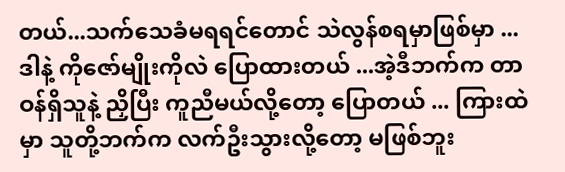တယ်...သက်သေခံမရရင်တောင် သဲလွန်စရမှာဖြစ်မှာ ...ဒါနဲ့ ကိုဇော်မျိုးကိုလဲ ပြောထားတယ် ...အဲ့ဒီဘက်က တာဝန်ရှိသူနဲ့ ညှိပြီး ကူညီမယ်လို့တော့ ပြောတယ် ... ကြားထဲမှာ သူတို့ဘက်က လက်ဦးသွားလို့တော့ မဖြစ်ဘူး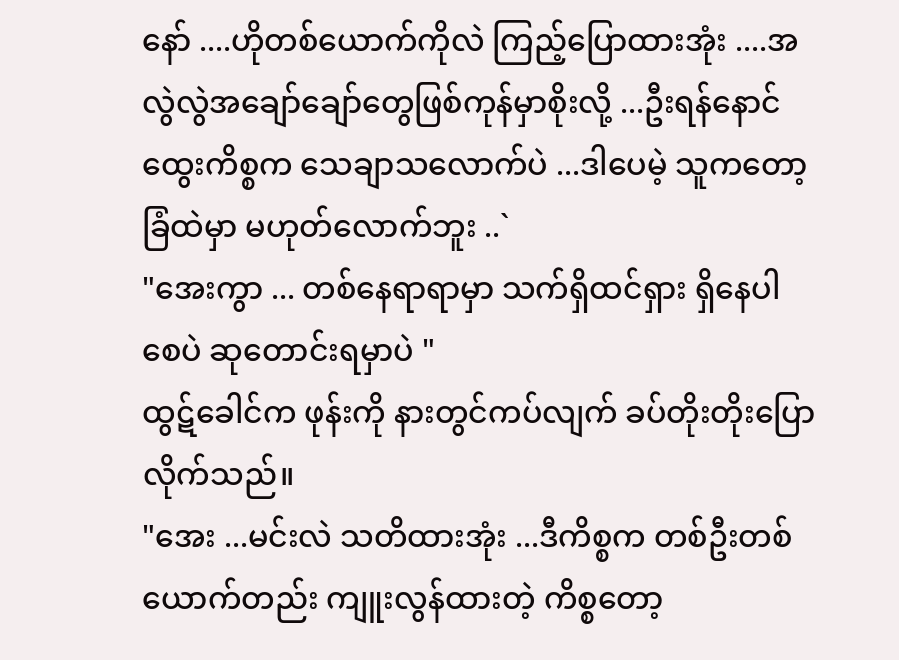နော် ....ဟိုတစ်ယောက်ကိုလဲ ကြည့်ပြောထားအုံး ....အလွဲလွဲအချော်ချော်တွေဖြစ်ကုန်မှာစိုးလို့ ...ဦးရန်နောင်ထွေးကိစ္စက သေချာသလောက်ပဲ ...ဒါပေမဲ့ သူကတော့ ခြံထဲမှာ မဟုတ်လောက်ဘူး ..`
"အေးကွာ ... တစ်နေရာရာမှာ သက်ရှိထင်ရှား ရှိနေပါစေပဲ ဆုတောင်းရမှာပဲ "
ထွဋ်ခေါင်က ဖုန်းကို နားတွင်ကပ်လျက် ခပ်တိုးတိုးပြောလိုက်သည်။
"အေး ...မင်းလဲ သတိထားအုံး ...ဒီကိစ္စက တစ်ဦးတစ်ယောက်တည်း ကျူးလွန်ထားတဲ့ ကိစ္စတော့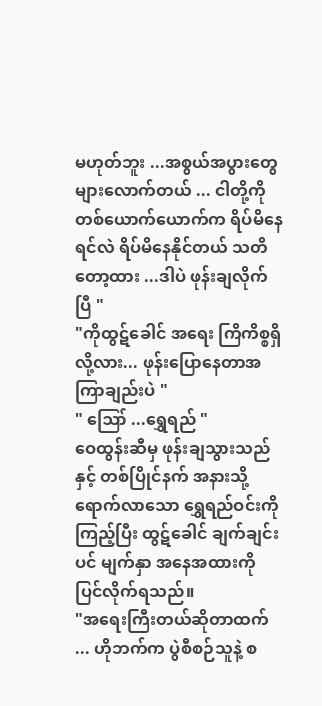မဟုတ်ဘူး ...အစွယ်အပွားတွေ များလောက်တယ် ... ငါတို့ကို တစ်ယောက်ယောက်က ရိပ်မိနေရင်လဲ ရိပ်မိနေနိုင်တယ် သတိတော့ထား ...ဒါပဲ ဖုန်းချလိုက်ပြီ "
"ကိုထွဋ်ခေါင် အရေး ကြိကိစ္စရှိလို့လား... ဖုန်းပြောနေတာအကြာချည်းပဲ "
" ဪ ...ရွှေရည် "
ဝေထွန်းဆီမှ ဖုန်းချသွားသည်နှင့် တစ်ပြိုင်နက် အနားသို့ ရောက်လာသော ရွှေရည်ဝင်းကို ကြည့်ပြီး ထွဋ်ခေါင် ချက်ချင်းပင် မျက်နှာ အနေအထားကို ပြင်လိုက်ရသည်။
"အရေးကြီးတယ်ဆိုတာထက် ... ဟိုဘက်က ပွဲစီစဉ်သူနဲ့ စ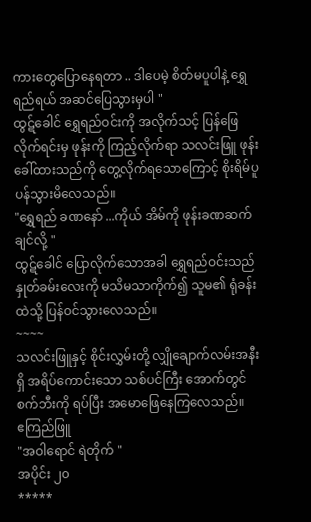ကားတွေပြောနေရတာ .. ဒါပေမဲ့ စိတ်မပူပါနဲ့ ရွှေရည်ရယ် အဆင်ပြေသွားမှပါ "
ထွဋ်ခေါင် ရွှေရည်ဝင်းကို အလိုက်သင့် ပြန်ဖြေလိုက်ရင်းမှ ဖုန်းကို ကြည့်လိုက်ရာ သလင်းဖြူ ဖုန်းခေါ်ထားသည်ကို တွေ့လိုက်ရသောကြောင့် စိုးရိမ်ပူပန်သွားမိလေသည်။
"ရွှေရည် ခဏနော် ...ကိုယ် အိမ်ကို ဖုန်းခဏဆက်ချင်လို့ "
ထွဋ်ခေါင် ပြောလိုက်သောအခါ ရွှေရည်ဝင်းသည် နှုတ်ခမ်းလေးကို မသိမသာကိုက်၍ သူမ၏ ရုံခန်းထဲသို့ ပြန်ဝင်သွားလေသည်။
~~~~
သလင်းဖြူနှင့် စိုင်းလွှမ်းတို့ လျှိုချောက်လမ်းအနီးရှိ အရိပ်ကောင်းသော သစ်ပင်ကြီး အောက်တွင် စက်ဘီးကို ရပ်ပြီး အမောဖြေနေကြလေသည်။
ဧကြည်ဖြူ
"အဝါရောင် ရဲတိုက် "
အပိုင်း ၂၀
*****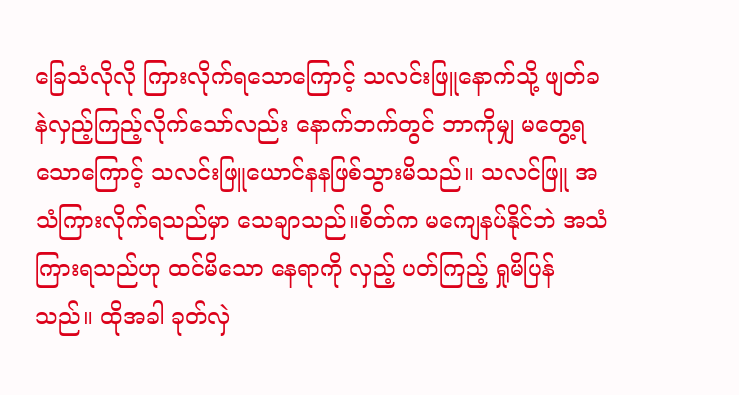ခြေသံလိုလို ကြားလိုက်ရသောကြောင့် သလင်းဖြူနောက်သို့ ဖျတ်ခနဲလှည့်ကြည့်လိုက်သော်လည်း နောက်ဘက်တွင် ဘာကိုမျှ မတွေ့ရသောကြောင့် သလင်းဖြူယောင်နနဖြစ်သွားမိသည်။ သလင်ဖြူ အသံကြားလိုက်ရသည်မှာ သေချာသည်။စိတ်က မကျေနပ်နိုင်ဘဲ အသံကြားရသည်ဟု ထင်မိသော နေရာကို လှည့် ပတ်ကြည့် ရှုမိပြန်သည်။ ထိုအခါ ခုတ်လှဲ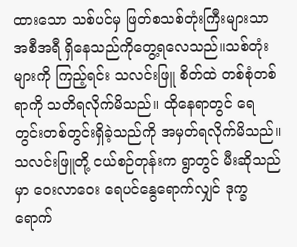ထားသော သစ်ပင်မှ ဖြတ်စသစ်တုံးကြီးများသာ အစီအရီ ရှိနေသည်ကိုတွေ့ရလေသည်။သစ်တုံးများကို ကြည့်ရင်း သလင်းဖြူ စိတ်ထဲ တစ်စုံတစ်ရာကို သတိရလိုက်မိသည်။ ထိုနေရာတွင် ရေတွင်းတစ်တွင်းရှိခဲ့သည်ကို အမှတ်ရလိုက်မိသည်။သလင်းဖြူတို့ ငယ်စဉ်တုန်းက ရွာတွင် မီးဆိုသည်မှာ ဝေးလာဝေး ရေပင်နွေရောက်လျှင် ဒုက္ခရောက်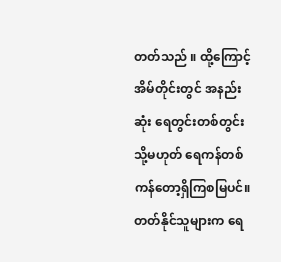တတ်သည် ။ ထို့ကြောင့် အိမ်တိုင်းတွင် အနည်းဆုံး ရေတွင်းတစ်တွင်း သို့မဟုတ် ရေကန်တစ်ကန်တော့ရှိကြစမြပင်။တတ်နိုင်သူများက ရေ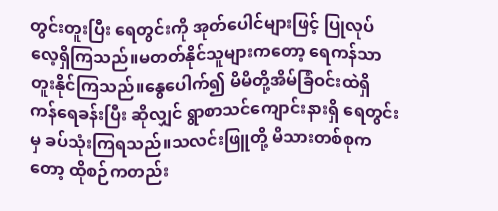တွင်းတူးပြီး ရေတွင်းကို အုတ်ပေါင်များဖြင့် ပြုလုပ်လေ့ရှိကြသည်။မတတ်နိုင်သူများကတော့ ရေကန်သာ တူးနိုင်ကြသည်။နွေပေါက်၍ မိမိတို့အိမ်ခြံဝင်းထဲရှိ ကန်ရေခန်းပြီး ဆိုလျှင် ရွာစာသင်ကျောင်းနားရှိ ရေတွင်းမှ ခပ်သုံးကြရသည်။သလင်းဖြူတို့ မိသားတစ်စုကတော့ ထိုစဉ်ကတည်း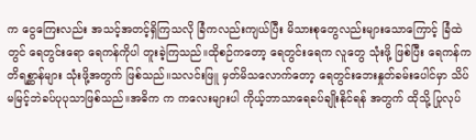က ငွေကြေးလည်း အသင့်အတင့်ရှိကြသလို ခြံကလည်းကျယ်ပြီး မိသားစုတွေလည်းများသောကြောင့် ခြံထဲတွင် ရေတွင်းရော ရေကန်ကိုပါ တူးခဲ့ကြသည်။ထိုစဉ်ကတော့ ရေတွင်းရေက လူတွေ သုံးဖို့ ဖြစ်ပြီး ရေကန်က တိရစ္ဆာန်များ သုံးဖို့အတွက် ဖြစ်သည်။သလင်းဖြူ မှတ်မိသလောက်တော့ ရေတွင်းဘေးနှုတ်ခမ်းပေါင်မှာ သိပ်မမြင့်ဘဲခပ်ပုပုသာဖြစ်သည်။အဓိက က ကလေးများပါ ကိုယ့်ဘာသာရေခပ်ချိုးနိုင်ရန် အတွက် ထိုသို့ ပြုလုပ်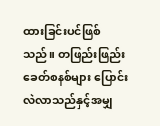ထားခြင်းပင်ဖြစ်သည်။ တဖြည်းဖြည်း ခေတ်စနစ်များ ပြောင်းလဲလာသည်နှင့်အမျှ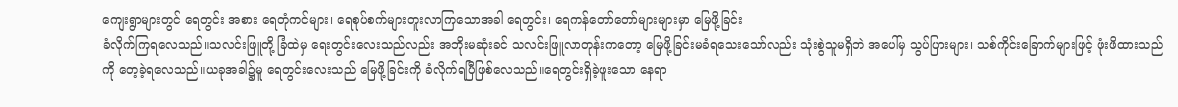ကျေးရွာများတွင် ရေတွင်း အစား ရေတုံကင်များ၊ ရေစုပ်စက်များတူးလာကြသောအခါ ရေတွင်း၊ ရေကန်တော်တော်များများမှာ မြေဖို့ခြင်း
ခံလိုက်ကြရလေသည်။သလင်းဖြူတို့ ခြံထဲမှ ရေးတွင်းလေးသည်လည်း အဘိုးမဆုံးခင် သလင်းဖြူလာတုန်းကတော့ မြေဖို့ခြင်းမခံရသေးသော်လည်း သုံးစွဲသူမရှိဘဲ အပေါ်မှ သွပ်ပြားများ၊ သစ်ကိုင်းခြောက်များဖြင့် ဖုံးဖိထားသည်ကို တေ့ခဲ့ရလေသည်။ယခုအခါ၌မူ ရေတွင်းလေးသည် မြေဖို့ခြင်းကို ခံလိုက်ရပြီဖြစ်လေသည်။ရေတွင်းရှိခဲ့ဖူးသော နေရာ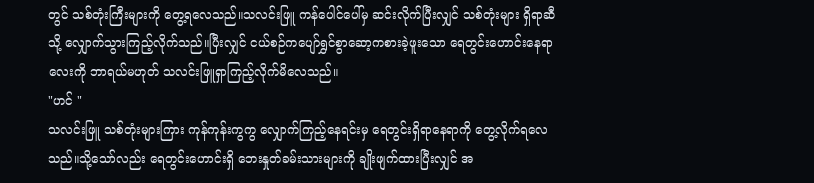တွင် သစ်တုံးကြီးများကို တွေ့ရလေသည်။သလင်းဖြူ ကန်ပေါင်ပေါ်မှ ဆင်းလိုက်ပြီးလျှင် သစ်တုံးများ ရှိရာဆီသို့ လျှောက်သွားကြည့်လိုက်သည်။ပြီးလျှင် ငယ်စဉ်ကပျော်ရွှင်စွာဆော့ကစားခဲ့ဖူးသော ရေတွင်းဟောင်းနေရာလေးကို ဘာရယ်မဟုတ် သလင်းဖြူရှာကြည့်လိုက်မိလေသည်။
"ဟင် "
သလင်းဖြူ သစ်တုံးများကြား ကုန်ကုန်းကွကွ လျှောက်ကြည့်နေရင်းမှ ရေတွင်းရှိရာနေရာကို တွေ့လိုက်ရလေသည်။သို့သော်လည်း ရေတွင်းဟောင်းရှိ ဘေးနှုတ်ခမ်းသားများကို ချိုးဖျက်ထားပြီးလျှင် အ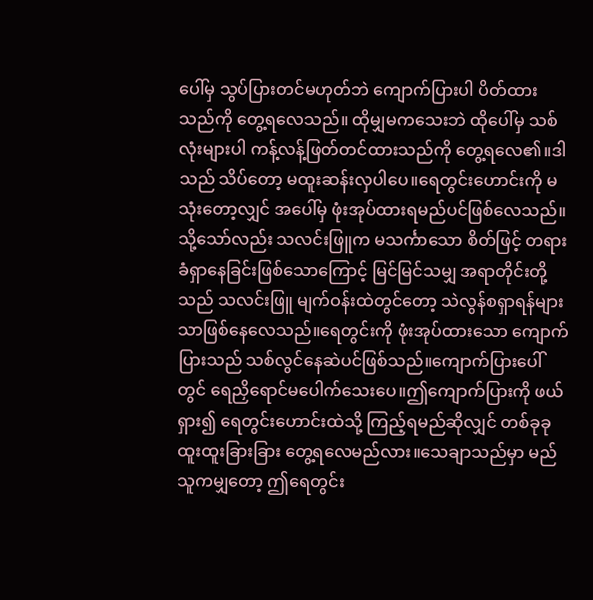ပေါ်မှ သွပ်ပြားတင်မဟုတ်ဘဲ ကျောက်ပြားပါ ပိတ်ထားသည်ကို တွေ့ရလေသည်။ ထိုမျှမကသေးဘဲ ထိုပေါ်မှ သစ်လုံးများပါ ကန့်လန့်ဖြတ်တင်ထားသည်ကို တွေ့ရလေ၏။ဒါသည် သိပ်တော့ မထူးဆန်းလှပါပေ။ရေတွင်းဟောင်းကို မသုံးတော့လျှင် အပေါ်မှ ဖုံးအုပ်ထားရမည်ပင်ဖြစ်လေသည်။ သို့သော်လည်း သလင်းဖြူက မသင်္ကာသော စိတ်ဖြင့် တရားခံရှာနေခြင်းဖြစ်သောကြောင့် မြင်မြင်သမျှ အရာတိုင်းတို့သည် သလင်းဖြူ မျက်ဝန်းထဲတွင်တော့ သဲလွန်စရှာရန်များသာဖြစ်နေလေသည်။ရေတွင်းကို ဖုံးအုပ်ထားသော ကျောက်ပြားသည် သစ်လွင်နေဆဲပင်ဖြစ်သည်။ကျောက်ပြားပေါ်တွင် ရေညှိရောင်မပေါက်သေးပေ။ဤကျောက်ပြားကို ဖယ်ရှား၍ ရေတွင်းဟောင်းထဲသို့ ကြည့်ရမည်ဆိုလျှင် တစ်ခုခုထူးထူးခြားခြား တွေ့ရလေမည်လား။သေချာသည်မှာ မည်သူကမျှတော့ ဤရေတွင်း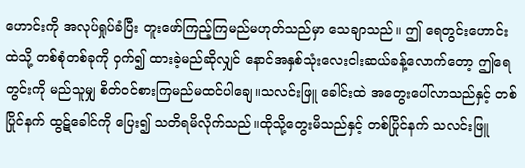ဟောင်းကို အလုပ်ရှုပ်ခံပြီး တူးဖော်ကြည့်ကြမည်မဟုတ်သည်မှာ သေချာသည်။ ဤ ရေတွင်းဟောင်းထဲသို့ တစ်စုံတစ်ခုကို ဝှက်၍ ထားခဲ့မည်ဆိုလျှင် နောင်အနှစ်သုံးလေးငါးဆယ်ခန့်လောက်တော့ ဤရေတွင်းကို မည်သူမျှ စိတ်ဝင်စားကြမည်မထင်ပါချေ။သလင်းဖြူ ခေါင်းထဲ အတွေးပေါ်လာသည်နှင့် တစ်ပြိုင်နက် ထွဋ်ခေါင်ကို ပြေး၍ သတိရမိလိုက်သည်။ထိုသို့တွေးမိသည်နှင့် တစ်ပြိုင်နက် သလင်းဖြူ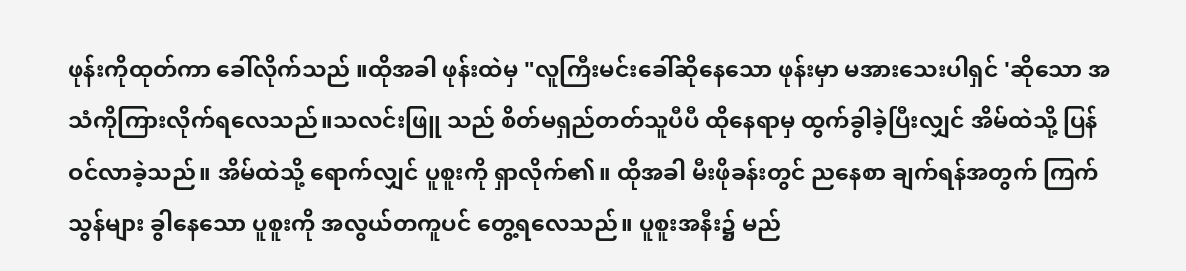ဖုန်းကိုထုတ်ကာ ခေါ်လိုက်သည် ။ထိုအခါ ဖုန်းထဲမှ "လူကြီးမင်းခေါ်ဆိုနေသော ဖုန်းမှာ မအားသေးပါရှင် 'ဆိုသော အသံကိုကြားလိုက်ရလေသည်။သလင်းဖြူ သည် စိတ်မရှည်တတ်သူပီပီ ထိုနေရာမှ ထွက်ခွါခဲ့ပြီးလျှင် အိမ်ထဲသို့ ပြန်ဝင်လာခဲ့သည်။ အိမ်ထဲသို့ ရောက်လျှင် ပူစူးကို ရှာလိုက်၏။ ထိုအခါ မီးဖိုခန်းတွင် ညနေစာ ချက်ရန်အတွက် ကြက်သွန်များ ခွါနေသော ပူစူးကို အလွယ်တကူပင် တွေ့ရလေသည်။ ပူစူးအနီး၌ မည်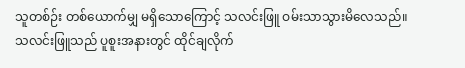သူတစ်ဉ်း တစ်ယောက်မျှ မရှိသောကြောင့် သလင်းဖြူ ဝမ်းသာသွားမိလေသည်။
သလင်းဖြူသည် ပူစူးအနားတွင် ထိုင်ချလိုက်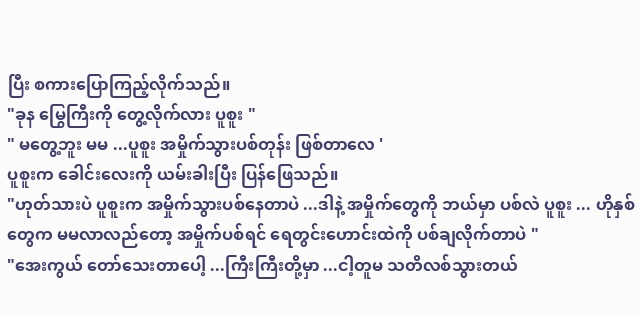ပြီး စကားပြောကြည့်လိုက်သည်။
"ခုန မြွေကြီးကို တွေ့လိုက်လား ပူစူး "
" မတွေ့ဘူး မမ ...ပူစူး အမှိုက်သွားပစ်တုန်း ဖြစ်တာလေ '
ပူစူးက ခေါင်းလေးကို ယမ်းခါးပြီး ပြန်ဖြေသည်။
"ဟုတ်သားပဲ ပူစူးက အမှိုက်သွားပစ်နေတာပဲ ...ဒါနဲ့ အမှိုက်တွေကို ဘယ်မှာ ပစ်လဲ ပူစူး ... ဟိုနှစ်တွေက မမလာလည်တော့ အမှိုက်ပစ်ရင် ရေတွင်းဟောင်းထဲကို ပစ်ချလိုက်တာပဲ "
"အေးကွယ် တော်သေးတာပေါ့ ...ကြီးကြီးတို့မှာ ...ငါ့တူမ သတိလစ်သွားတယ်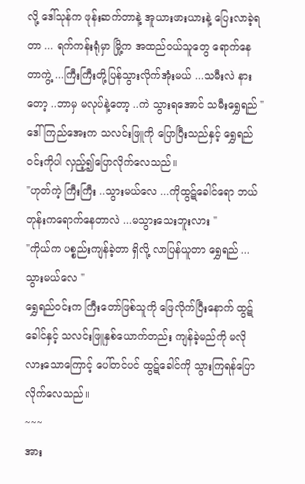လို့ ဒေါ်သုန်က ဖုန်းဆက်တာနဲ့ အူယားဖားယားနဲ့ ပြေးလာခဲ့ရတာ ... ရက်ကန်းရုံမှာ မြို့က အထည်ဝယ်သူတွေ ရောက်နေတာကွဲ့ ...ကြီးကြီးတို့ပြန်သွားလိုက်အုံးမယ် ...သမီးလဲ နားတော့ ..ဘာမှ မလုပ်နဲ့တော့ ..ကဲ သွားရအောင် သမီးရွှေရည် "
ဒေါ်ကြည်အေးက သလင်းဖြူကို ပြောပြီးသည်နှင့် ရွှေရည်ဝင်းကိုပါ လှည့်၍ပြောလိုက်လေသည်။
"ဟုတ်ကဲ့ ကြီးကြီး ..သွားမယ်လေ ...ကိုထွဋ်ခေါင်ရော ဘယ်တုန်းကရောက်နေတာလဲ ...မသွားသေးဘူးလား "
"ကိုယ်က ပစ္စည်းကျန်ခဲ့တာ ရှိလို့ လာပြန်ယူတာ ရွှေရည် ... သွားမယ်လေ "
ရွှေရည်ဝင်းက ကြီးတော်ဖြစ်သူကို ဖြေလိုက်ပြီးနောက် ထွဋ်ခေါင်နှင့် သလင်းဖြူနှစ်ယောက်တည်း ကျန်ခဲ့မည်ကို မလိုလားသောကြောင့် ပေါ်တင်ပင် ထွဋ်ခေါင်ကို သွားကြရန်ပြောလိုက်လေသည်။
~~~
အား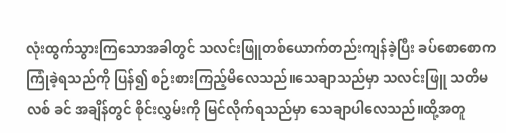လုံးထွက်သွားကြသောအခါတွင် သလင်းဖြူတစ်ယောက်တည်းကျန်ခဲ့ပြီး ခပ်စောစောကကြုံခဲ့ရသည်ကို ပြန်၍ စဉ်းစားကြည့်မိလေသည်။သေချာသည်မှာ သလင်းဖြူ သတိမလစ် ခင် အချိန်တွင် စိုင်းလွှမ်းကို မြင်လိုက်ရသည်မှာ သေချာပါလေသည်။ထို့အတူ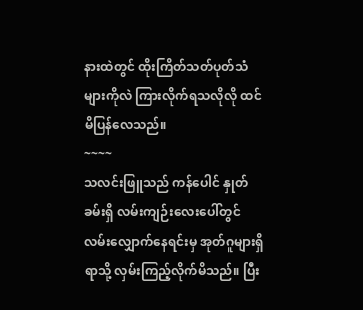နားထဲတွင် ထိုးကြိတ်သတ်ပုတ်သံများကိုလဲ ကြားလိုက်ရသလိုလို ထင်မိပြန်လေသည်။
~~~~
သလင်းဖြူသည် ကန်ပေါင် နှုတ်ခမ်းရှိ လမ်းကျဉ်းလေးပေါ်တွင် လမ်းလျှောက်နေရင်းမှ အုတ်ဂူများရှိရာသို့ လှမ်းကြည့်လိုက်မိသည်။ ပြီး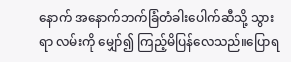နောက် အနောက်ဘက်ခြံတံခါးပေါက်ဆီသို့ သွားရာ လမ်းကို မျှော်၍ ကြည့်မိပြန်လေသည်။ပြောရ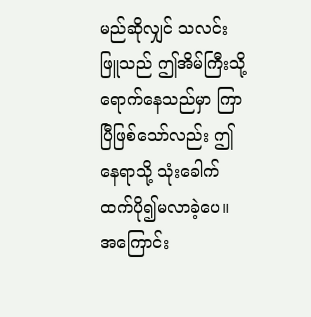မည်ဆိုလျှင် သလင်းဖြူသည် ဤအိမ်ကြီးသို့ရောက်နေသည်မှာ ကြာပြီဖြစ်သော်လည်း ဤနေရာသို့ သုံးခေါက်ထက်ပို၍မလာခဲ့ပေ။ အကြောင်း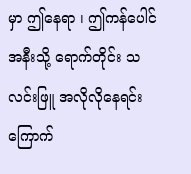မှာ ဤနေရာ ၊ ဤကန်ပေါင် အနီးသို့ ရောက်တိုင်း သလင်းဖြူ အလိုလိုနေရင်း ကြောက်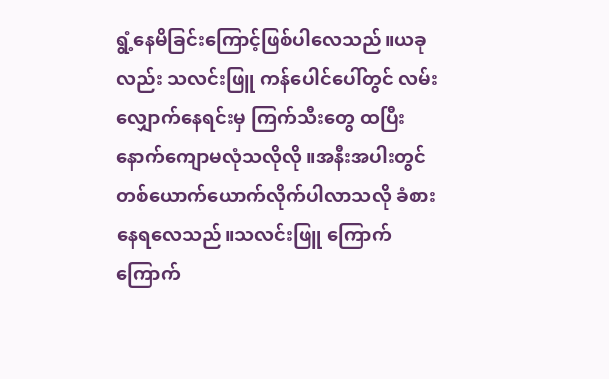ရွံ့နေမိခြင်းကြောင့်ဖြစ်ပါလေသည်။ယခုလည်း သလင်းဖြူ ကန်ပေါင်ပေါ်တွင် လမ်းလျှောက်နေရင်းမှ ကြက်သီးတွေ ထပြီး နောက်ကျောမလုံသလိုလို ။အနီးအပါးတွင် တစ်ယောက်ယောက်လိုက်ပါလာသလို ခံစားနေရလေသည်။သလင်းဖြူ ကြောက်ကြောက်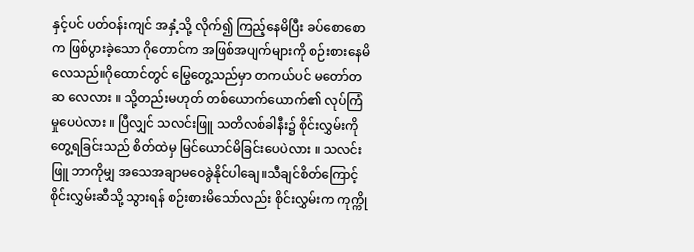နှင့်ပင် ပတ်ဝန်းကျင် အနှံ့သို့ လိုက်၍ ကြည့်နေမိပြီး ခပ်စောစောက ဖြစ်ပွားခဲ့သော ဂိုတောင်က အဖြစ်အပျက်များကို စဉ်းစားနေမိလေသည်။ဂိုထောင်တွင် မြွေတွေ့သည်မှာ တကယ်ပင် မတော်တဆ လေလား ။ သို့တည်းမဟုတ် တစ်ယောက်ယောက်၏ လုပ်ကြံမှုပေပဲလား ။ ပြီလျှင် သလင်းဖြူ သတိလစ်ခါနီး၌ စိုင်းလွှမ်းကို တွေ့ရခြင်းသည် စိတ်ထဲမှ မြင်ယောင်မိခြင်းပေပဲလား ။ သလင်းဖြူ ဘာကိုမျှ အသေအချာမဝေခွဲနိုင်ပါချေ။သီချင်စိတ်ကြောင့် စိုင်းလွှမ်းဆီသို့ သွားရန် စဉ်းစားမိသော်လည်း စိုင်းလွှမ်းက ကုက္ကို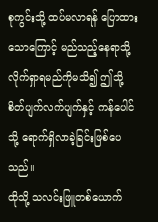စုကွင်းသို့ ထပ်မလာရန် ပြောထားသောကြောင့် မည်သည့်နေရာသို့ လိုက်ရှာရမည်ကိုမသိ၍ ဤသို့ စိတ်ပျက်လက်ပျက်နှင့် ကန်ပေါင်သို့ ရောက်ရှိလာခဲ့ခြင်းဖြစ်ပေသည်။
ထိုသို့ သလင်းဖြူတစ်ယောက်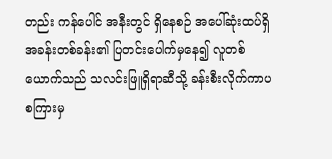တည်း ကန်ပေါင် အနီးတွင် ရှိနေစဉ် အပေါ်ဆုံးထပ်ရှိ အခန်းတစ်ခန်း၏ ပြတင်းပေါက်မှနေ၍ လူတစ်ယောက်သည် သလင်းဖြူရှိရာဆီသို့ ခန်းစီးလိုက်ကာပစကြားမှ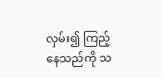လှမ်း၍ ကြည့်နေသည်ကို သ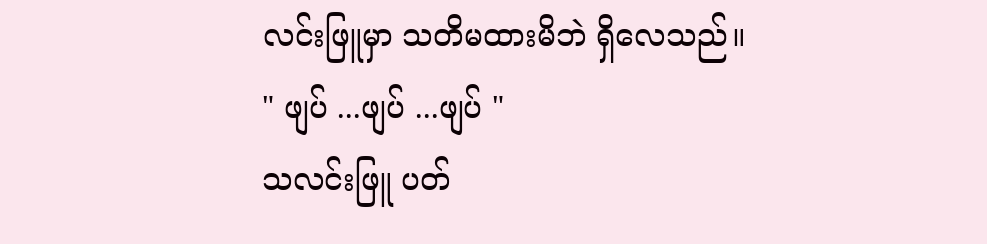လင်းဖြူမှာ သတိမထားမိဘဲ ရှိလေသည်။
" ဖျပ် ...ဖျပ် ...ဖျပ် "
သလင်းဖြူ ပတ်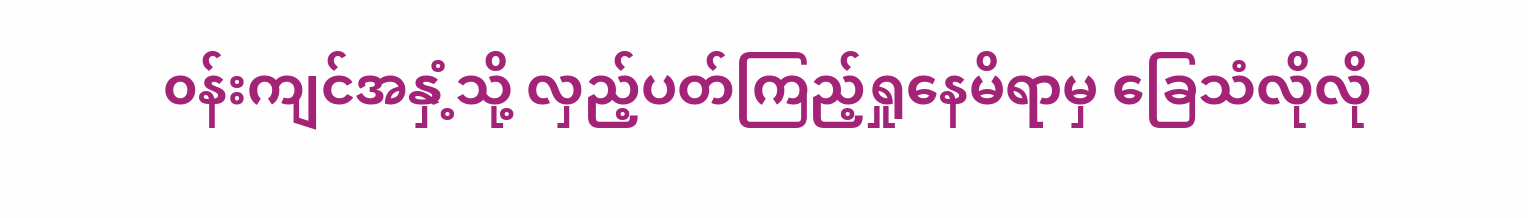၀န်းကျင်အနှံ့သို့ လှည့်ပတ်ကြည့်ရှုနေမိရာမှ ခြေသံလိုလို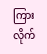ကြားလိုက်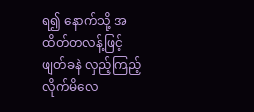ရ၍ နောက်သို့ အထိတ်တလန့်ဖြင့် ဖျတ်ခနဲ လှည့်ကြည့်လိုက်မိလေ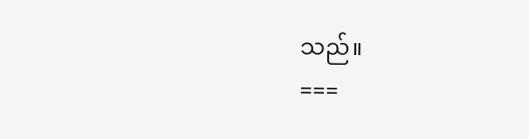သည်။
===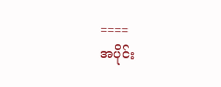====
အပိုင်း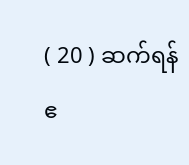( 20 ) ဆက်ရန်
ဧ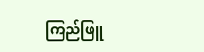ကြည်ဖြူ